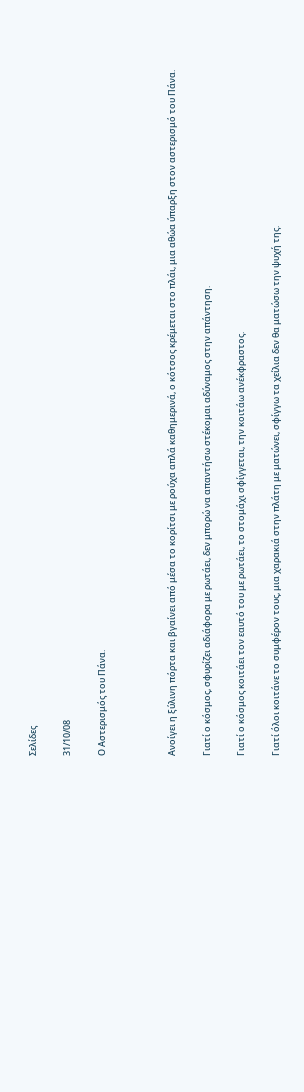Σελίδες

31/10/08

Ο Αστερισμός του Πάνα.



Ανοίγει η ξύλινη πόρτα και βγαίνει από μέσα το κορίτσι με ρούχα απλά καθημερινά, ο κότσος κρέμεται στο πλάι, μια αθώα ύπαρξη στον αστερισμό του Πάνα.

Γιατί ο κόσμος, σφυρίζει αδιάφορα με ρωτάει, δεν μπορώ να απαντήσω στέκομαι αδύναμος στην απάντηση.

Γιατί ο κόσμος κοιτάει τον εαυτό του με ρωτάει, το στομάχι σφίγγεται, την κοιτάω ανέκφραστος.

Γιατί όλοι κοιτάνε το συμφέρον τους, μια χαρακιά στην πλάτη με ματώνει, σφίγγω τα χείλια δεν θα ματώσω την ψυχή της.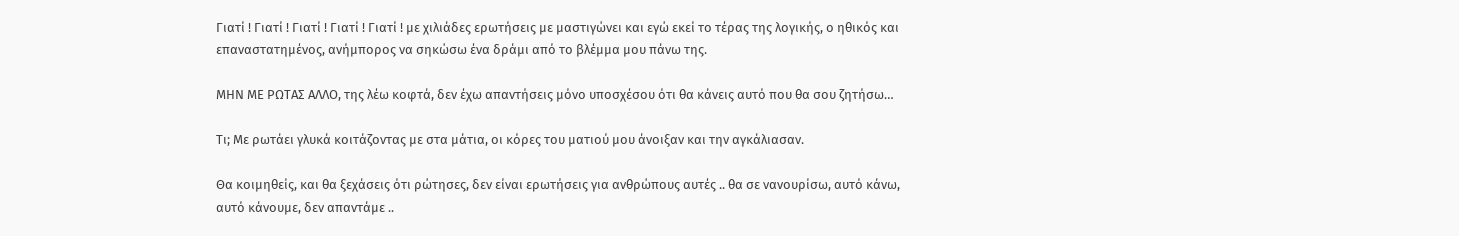Γιατί ! Γιατί ! Γιατί ! Γιατί ! Γιατί ! με χιλιάδες ερωτήσεις με μαστιγώνει και εγώ εκεί το τέρας της λογικής, ο ηθικός και επαναστατημένος, ανήμπορος να σηκώσω ένα δράμι από το βλέμμα μου πάνω της.

ΜΗΝ ΜΕ ΡΩΤΑΣ ΑΛΛΟ, της λέω κοφτά, δεν έχω απαντήσεις μόνο υποσχέσου ότι θα κάνεις αυτό που θα σου ζητήσω…

Τι; Με ρωτάει γλυκά κοιτάζοντας με στα μάτια, οι κόρες του ματιού μου άνοιξαν και την αγκάλιασαν.

Θα κοιμηθείς, και θα ξεχάσεις ότι ρώτησες, δεν είναι ερωτήσεις για ανθρώπους αυτές .. θα σε νανουρίσω, αυτό κάνω, αυτό κάνουμε, δεν απαντάμε ..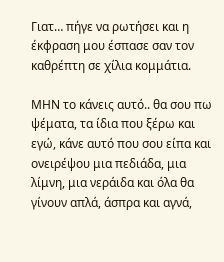Γιατ… πήγε να ρωτήσει και η έκφραση μου έσπασε σαν τον καθρέπτη σε χίλια κομμάτια.

ΜΗΝ το κάνεις αυτό.. θα σου πω ψέματα, τα ίδια που ξέρω και εγώ, κάνε αυτό που σου είπα και ονειρέψου μια πεδιάδα, μια λίμνη, μια νεράιδα και όλα θα γίνουν απλά, άσπρα και αγνά,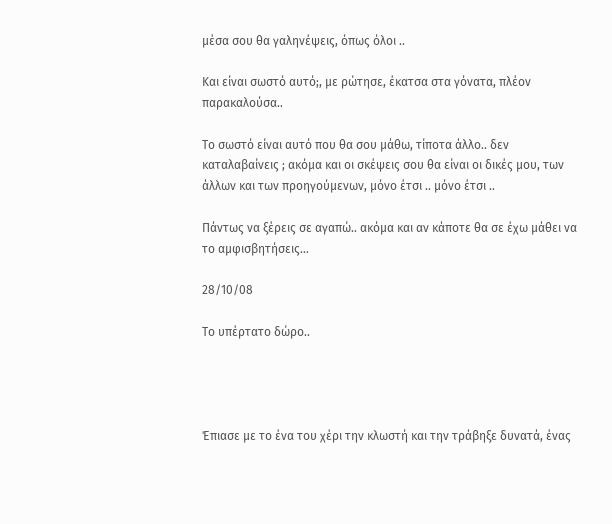μέσα σου θα γαληνέψεις, όπως όλοι ..

Και είναι σωστό αυτό;, με ρώτησε, έκατσα στα γόνατα, πλέον παρακαλούσα..

Το σωστό είναι αυτό που θα σου μάθω, τίποτα άλλο.. δεν καταλαβαίνεις ; ακόμα και οι σκέψεις σου θα είναι οι δικές μου, των άλλων και των προηγούμενων, μόνο έτσι .. μόνο έτσι ..

Πάντως να ξέρεις σε αγαπώ.. ακόμα και αν κάποτε θα σε έχω μάθει να το αμφισβητήσεις…

28/10/08

Το υπέρτατο δώρο..




Έπιασε με το ένα του χέρι την κλωστή και την τράβηξε δυνατά, ένας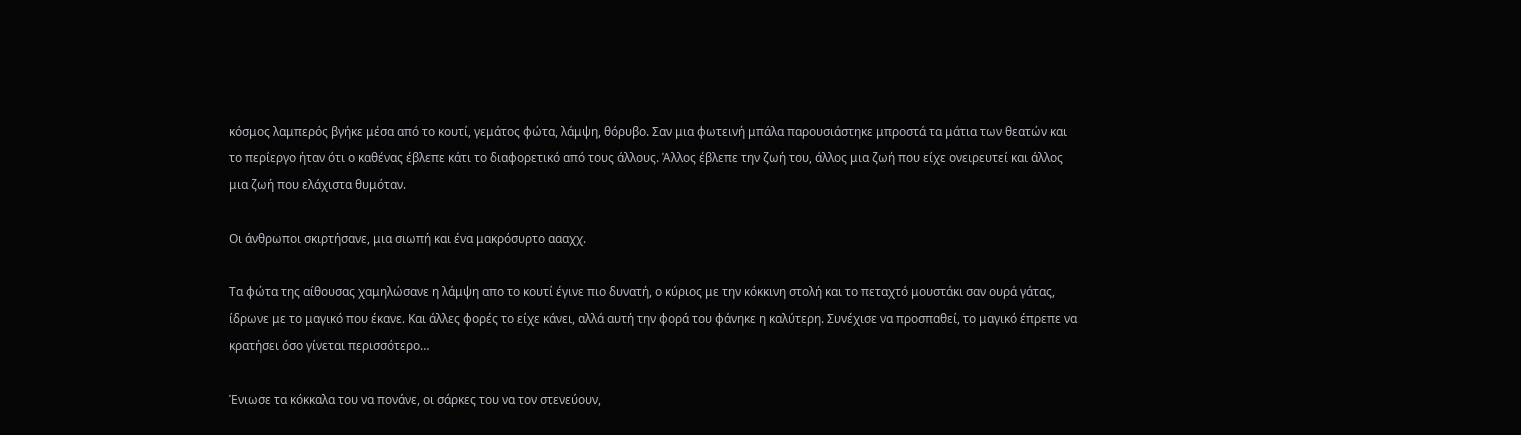κόσμος λαμπερός βγήκε μέσα από το κουτί, γεμάτος φώτα, λάμψη, θόρυβο. Σαν μια φωτεινή μπάλα παρουσιάστηκε μπροστά τα μάτια των θεατών και το περίεργο ήταν ότι ο καθένας έβλεπε κάτι το διαφορετικό από τους άλλους. Άλλος έβλεπε την ζωή του, άλλος μια ζωή που είχε ονειρευτεί και άλλος μια ζωή που ελάχιστα θυμόταν.

Οι άνθρωποι σκιρτήσανε, μια σιωπή και ένα μακρόσυρτο αααχχ.

Τα φώτα της αίθουσας χαμηλώσανε η λάμψη απο το κουτί έγινε πιο δυνατή, ο κύριος με την κόκκινη στολή και το πεταχτό μουστάκι σαν ουρά γάτας, ίδρωνε με το μαγικό που έκανε. Και άλλες φορές το είχε κάνει, αλλά αυτή την φορά του φάνηκε η καλύτερη. Συνέχισε να προσπαθεί, το μαγικό έπρεπε να κρατήσει όσο γίνεται περισσότερο…

Ένιωσε τα κόκκαλα του να πονάνε, οι σάρκες του να τον στενεύουν,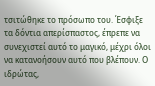τσιτώθηκε το πρόσωπο του. Έσφιξε τα δόντια απερίσπαστος, έπρεπε να συνεχιστεί αυτό το μαγικό, μέχρι όλοι να κατανοήσουν αυτό που βλέπουν. Ο ιδρώτας,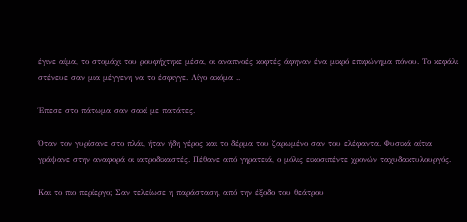έγινε αίμα, το στομάχι του ρουφήχτηκε μέσα, οι αναπνοές κοφτές άφηναν ένα μικρό επιφώνημα πόνου. Το κεφάλι στένευε σαν μια μέγγενη να το έσφιγγε. Λίγο ακόμα ..

Έπεσε στο πάτωμα σαν σακί με πατάτες.

Όταν τον γυρίσανε στο πλάι, ήταν ήδη γέρος και το δέρμα του ζαρωμένο σαν του ελέφαντα. Φυσικά αίτια γράψανε στην αναφορά οι ιατροδικαστές. Πέθανε από γηρατειά, ο μόλις εικοσιπέντε χρονών ταχυδακτυλουργός.

Και το πιο περίεργο; Σαν τελείωσε η παράσταση, από την έξοδο του θεάτρου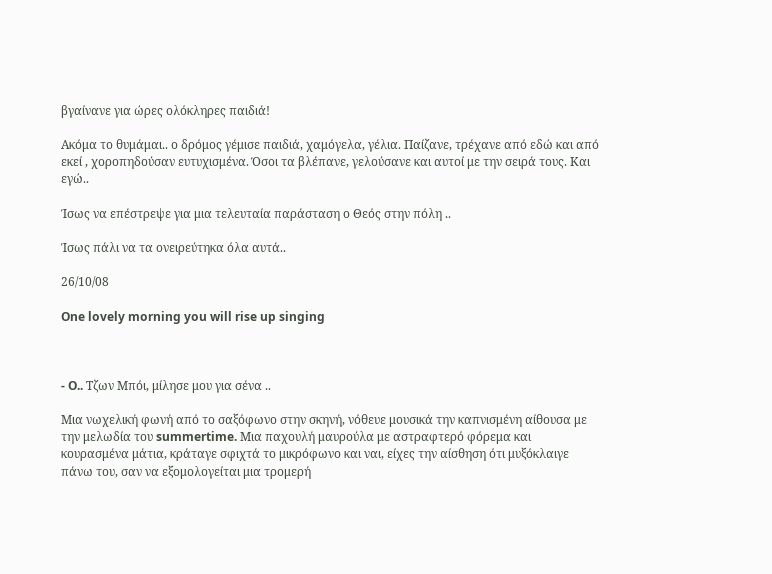βγαίνανε για ώρες ολόκληρες παιδιά!

Ακόμα το θυμάμαι.. ο δρόμος γέμισε παιδιά, χαμόγελα, γέλια. Παίζανε, τρέχανε από εδώ και από εκεί , χοροπηδούσαν ευτυχισμένα. Όσοι τα βλέπανε, γελούσανε και αυτοί με την σειρά τους. Και εγώ..

Ίσως να επέστρεψε για μια τελευταία παράσταση ο Θεός στην πόλη ..

Ίσως πάλι να τα ονειρεύτηκα όλα αυτά..

26/10/08

One lovely morning you will rise up singing



- O.. Τζων Μπόι, μίλησε μου για σένα ..

Μια νωχελική φωνή από το σαξόφωνο στην σκηνή, νόθευε μουσικά την καπνισμένη αίθουσα με την μελωδία του summertime. Μια παχουλή μαυρούλα με αστραφτερό φόρεμα και κουρασμένα μάτια, κράταγε σφιχτά το μικρόφωνο και ναι, είχες την αίσθηση ότι μυξόκλαιγε πάνω του, σαν να εξομολογείται μια τρομερή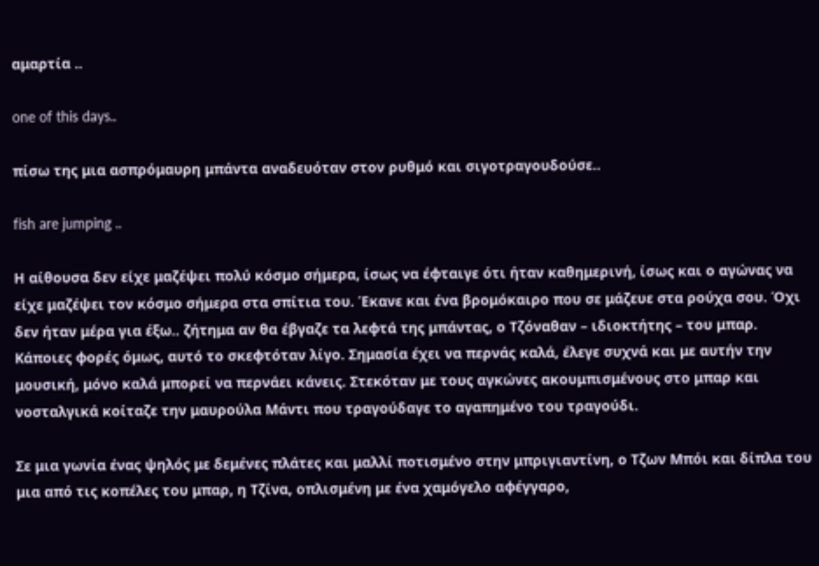αμαρτία ..

one of this days..

πίσω της μια ασπρόμαυρη μπάντα αναδευόταν στον ρυθμό και σιγοτραγουδούσε..

fish are jumping ..

Η αίθουσα δεν είχε μαζέψει πολύ κόσμο σήμερα, ίσως να έφταιγε ότι ήταν καθημερινή, ίσως και ο αγώνας να είχε μαζέψει τον κόσμο σήμερα στα σπίτια του. Έκανε και ένα βρομόκαιρο που σε μάζευε στα ρούχα σου. Όχι δεν ήταν μέρα για έξω.. ζήτημα αν θα έβγαζε τα λεφτά της μπάντας, ο Τζόναθαν – ιδιοκτήτης – του μπαρ. Κάποιες φορές όμως, αυτό το σκεφτόταν λίγο. Σημασία έχει να περνάς καλά, έλεγε συχνά και με αυτήν την μουσική, μόνο καλά μπορεί να περνάει κάνεις. Στεκόταν με τους αγκώνες ακουμπισμένους στο μπαρ και νοσταλγικά κοίταζε την μαυρούλα Μάντι που τραγούδαγε το αγαπημένο του τραγούδι.

Σε μια γωνία ένας ψηλός με δεμένες πλάτες και μαλλί ποτισμένο στην μπριγιαντίνη, ο Τζων Μπόι και δίπλα του μια από τις κοπέλες του μπαρ, η Τζίνα, οπλισμένη με ένα χαμόγελο αφέγγαρο,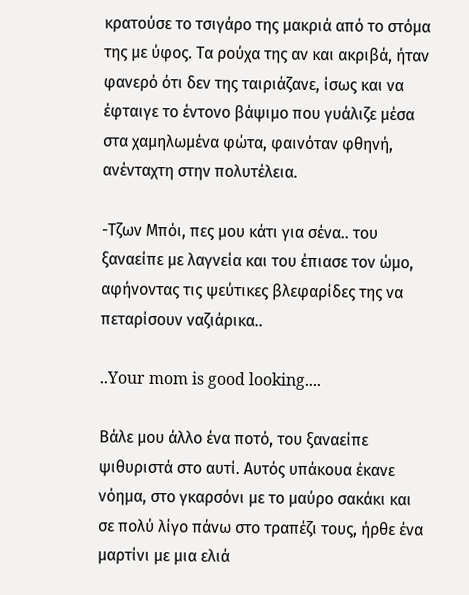κρατούσε το τσιγάρο της μακριά από το στόμα της με ύφος. Τα ρούχα της αν και ακριβά, ήταν φανερό ότι δεν της ταιριάζανε, ίσως και να έφταιγε το έντονο βάψιμο που γυάλιζε μέσα στα χαμηλωμένα φώτα, φαινόταν φθηνή, ανένταχτη στην πολυτέλεια.

-Τζων Μπόι, πες μου κάτι για σένα.. του ξαναείπε με λαγνεία και του έπιασε τον ώμο, αφήνοντας τις ψεύτικες βλεφαρίδες της να πεταρίσουν ναζιάρικα..

..Your mom is good looking....

Βάλε μου άλλο ένα ποτό, του ξαναείπε ψιθυριστά στο αυτί. Αυτός υπάκουα έκανε νόημα, στο γκαρσόνι με το μαύρο σακάκι και σε πολύ λίγο πάνω στο τραπέζι τους, ήρθε ένα μαρτίνι με μια ελιά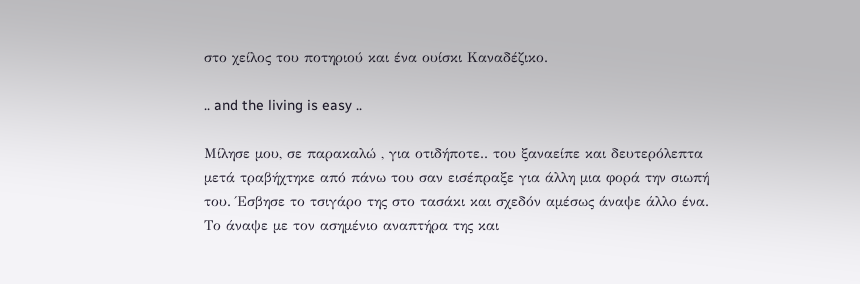στο χείλος του ποτηριού και ένα ουίσκι Καναδέζικο.

.. and the living is easy ..

Μίλησε μου, σε παρακαλώ , για οτιδήποτε.. του ξαναείπε και δευτερόλεπτα μετά τραβήχτηκε από πάνω του σαν εισέπραξε για άλλη μια φορά την σιωπή του. Έσβησε το τσιγάρο της στο τασάκι και σχεδόν αμέσως άναψε άλλο ένα. Το άναψε με τον ασημένιο αναπτήρα της και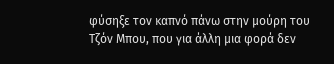φύσηξε τον καπνό πάνω στην μούρη του Τζόν Μπου, που για άλλη μια φορά δεν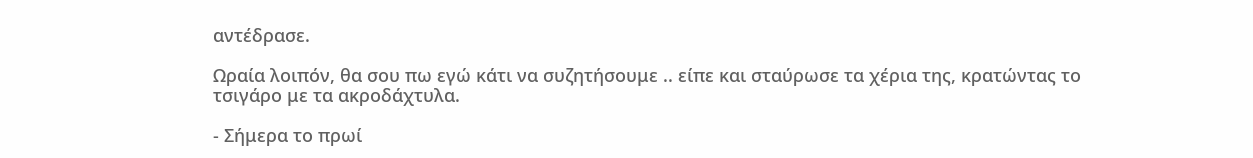αντέδρασε.

Ωραία λοιπόν, θα σου πω εγώ κάτι να συζητήσουμε .. είπε και σταύρωσε τα χέρια της, κρατώντας το τσιγάρο με τα ακροδάχτυλα.

- Σήμερα το πρωί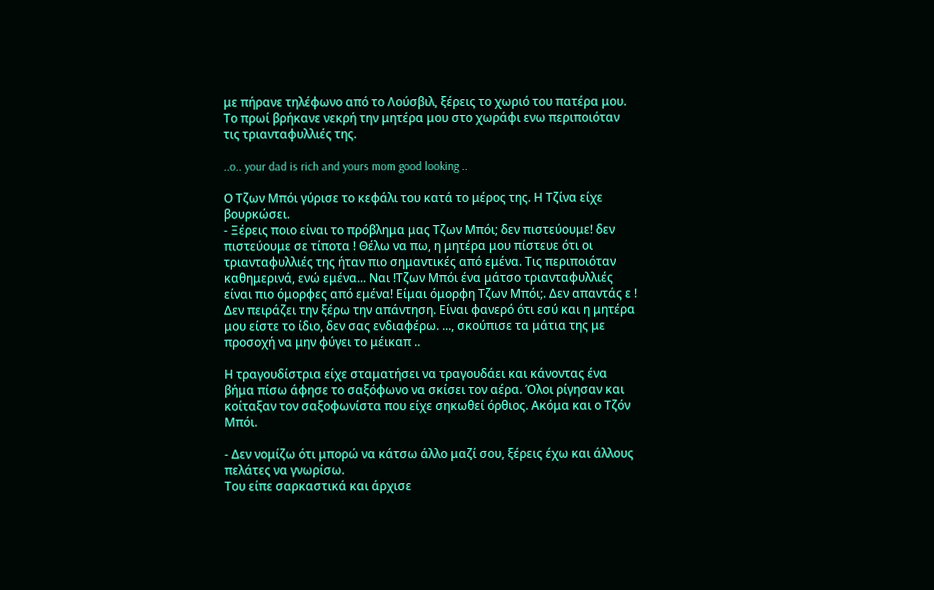με πήρανε τηλέφωνο από το Λούσβιλ, ξέρεις το χωριό του πατέρα μου. Το πρωί βρήκανε νεκρή την μητέρα μου στο χωράφι ενω περιποιόταν τις τριανταφυλλιές της.

..o.. your dad is rich and yours mom good looking ..

Ο Τζων Μπόι γύρισε το κεφάλι του κατά το μέρος της. Η Τζίνα είχε βουρκώσει.
- Ξέρεις ποιο είναι το πρόβλημα μας Τζων Μπόι; δεν πιστεύουμε! δεν πιστεύουμε σε τίποτα ! Θέλω να πω, η μητέρα μου πίστευε ότι οι τριανταφυλλιές της ήταν πιο σημαντικές από εμένα. Τις περιποιόταν καθημερινά, ενώ εμένα... Ναι !Τζων Μπόι ένα μάτσο τριανταφυλλιές είναι πιο όμορφες από εμένα! Είμαι όμορφη Τζων Μπόι;. Δεν απαντάς ε ! Δεν πειράζει την ξέρω την απάντηση. Είναι φανερό ότι εσύ και η μητέρα μου είστε το ίδιο, δεν σας ενδιαφέρω. ..., σκούπισε τα μάτια της με προσοχή να μην φύγει το μέικαπ ..

Η τραγουδίστρια είχε σταματήσει να τραγουδάει και κάνοντας ένα βήμα πίσω άφησε το σαξόφωνο να σκίσει τον αέρα. Όλοι ρίγησαν και κοίταξαν τον σαξοφωνίστα που είχε σηκωθεί όρθιος. Ακόμα και ο Τζόν Μπόι.

- Δεν νομίζω ότι μπορώ να κάτσω άλλο μαζί σου, ξέρεις έχω και άλλους πελάτες να γνωρίσω.
Του είπε σαρκαστικά και άρχισε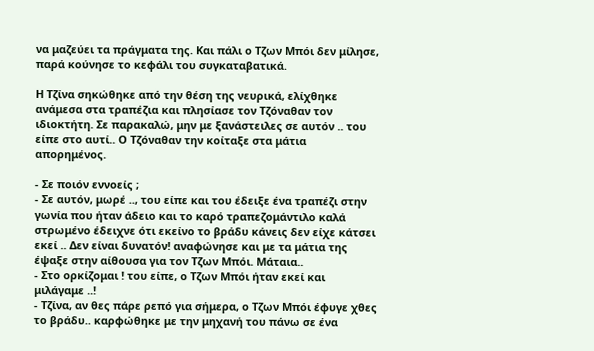να μαζεύει τα πράγματα της. Και πάλι ο Τζων Μπόι δεν μίλησε, παρά κούνησε το κεφάλι του συγκαταβατικά.

Η Τζίνα σηκώθηκε από την θέση της νευρικά, ελίχθηκε ανάμεσα στα τραπέζια και πλησίασε τον Τζόναθαν τον ιδιοκτήτη. Σε παρακαλώ, μην με ξανάστειλες σε αυτόν .. του είπε στο αυτί.. Ο Τζόναθαν την κοίταξε στα μάτια απορημένος.

- Σε ποιόν εννοείς ;
- Σε αυτόν, μωρέ .., του είπε και του έδειξε ένα τραπέζι στην γωνία που ήταν άδειο και το καρό τραπεζομάντιλο καλά στρωμένο έδειχνε ότι εκείνο το βράδυ κάνεις δεν είχε κάτσει εκεί .. Δεν είναι δυνατόν! αναφώνησε και με τα μάτια της έψαξε στην αίθουσα για τον Τζων Μπόι. Μάταια..
- Στο ορκίζομαι ! του είπε, ο Τζων Μπόι ήταν εκεί και μιλάγαμε ..!
- Τζίνα, αν θες πάρε ρεπό για σήμερα, ο Τζων Μπόι έφυγε χθες το βράδυ.. καρφώθηκε με την μηχανή του πάνω σε ένα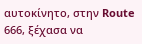αυτοκίνητο, στην Route 666, ξέχασα να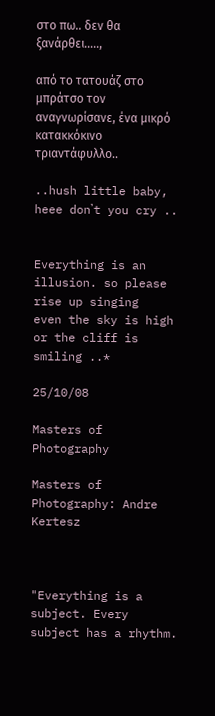στο πω.. δεν θα ξανάρθει…..,

από το τατουάζ στο μπράτσο τον αναγνωρίσανε, ένα μικρό κατακκόκινο τριαντάφυλλο..

..hush little baby, heee don᾽t you cry ..


Everything is an illusion. so please rise up singing
even the sky is high or the cliff is smiling ..*

25/10/08

Masters of Photography

Masters of Photography: Andre Kertesz



"Everything is a subject. Every subject has a rhythm.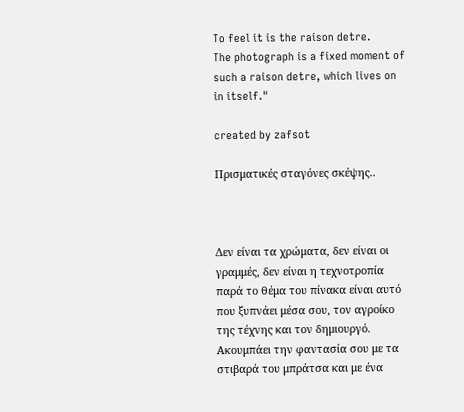To feel it is the raison detre.
The photograph is a fixed moment of such a raison detre, which lives on in itself."

created by zafsot

Πρισματικές σταγόνες σκέψης..



Δεν είναι τα χρώματα, δεν είναι οι γραμμές, δεν είναι η τεχνοτροπία παρά το θέμα του πίνακα είναι αυτό που ξυπνάει μέσα σου, τον αγροίκο της τέχνης και τον δημιουργό. Ακουμπάει την φαντασία σου με τα στιβαρά του μπράτσα και με ένα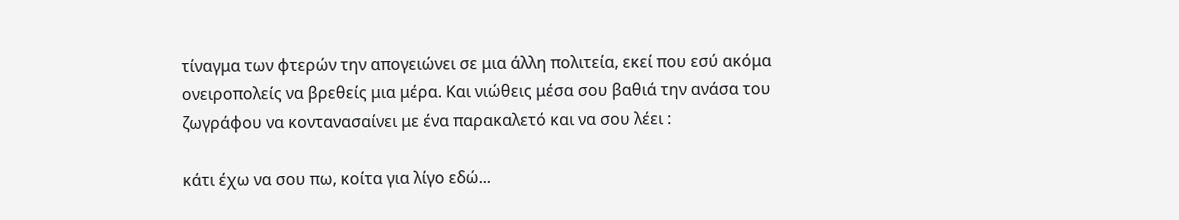τίναγμα των φτερών την απογειώνει σε μια άλλη πολιτεία, εκεί που εσύ ακόμα ονειροπολείς να βρεθείς μια μέρα. Και νιώθεις μέσα σου βαθιά την ανάσα του ζωγράφου να κοντανασαίνει με ένα παρακαλετό και να σου λέει :

κάτι έχω να σου πω, κοίτα για λίγο εδώ...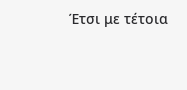Έτσι με τέτοια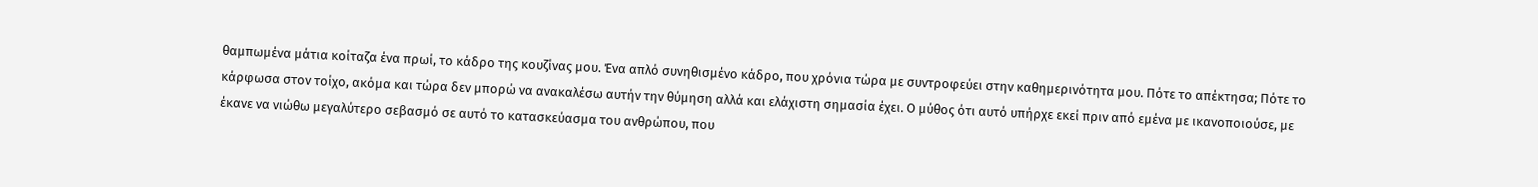θαμπωμένα μάτια κοίταζα ένα πρωί, το κάδρο της κουζίνας μου. Ένα απλό συνηθισμένο κάδρο, που χρόνια τώρα με συντροφεύει στην καθημερινότητα μου. Πότε το απέκτησα; Πότε το κάρφωσα στον τοίχο, ακόμα και τώρα δεν μπορώ να ανακαλέσω αυτήν την θύμηση αλλά και ελάχιστη σημασία έχει. Ο μύθος ότι αυτό υπήρχε εκεί πριν από εμένα με ικανοποιούσε, με έκανε να νιώθω μεγαλύτερο σεβασμό σε αυτό το κατασκεύασμα του ανθρώπου, που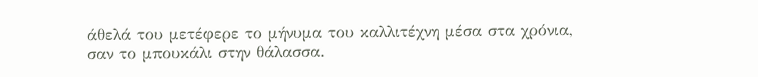άθελά του μετέφερε το μήνυμα του καλλιτέχνη μέσα στα χρόνια, σαν το μπουκάλι στην θάλασσα.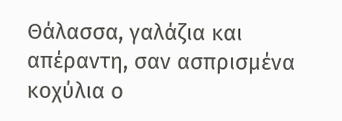Θάλασσα, γαλάζια και απέραντη, σαν ασπρισμένα κοχύλια ο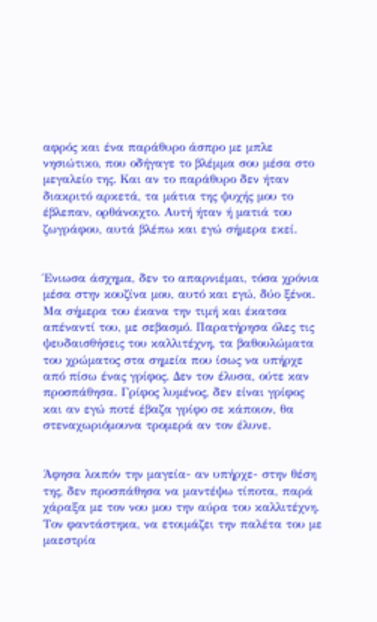αφρός και ένα παράθυρο άσπρο με μπλε νησιώτικο, που οδήγαγε το βλέμμα σου μέσα στο μεγαλείο της. Και αν το παράθυρο δεν ήταν διακριτό αρκετά, τα μάτια της ψυχής μου το έβλεπαν, ορθάνοιχτο. Αυτή ήταν ή ματιά του ζωγράφου, αυτά βλέπω και εγώ σήμερα εκεί.


Ένιωσα άσχημα, δεν το απαρνιέμαι, τόσα χρόνια μέσα στην κουζίνα μου, αυτό και εγώ, δύο ξένοι. Μα σήμερα του έκανα την τιμή και έκατσα απέναντί του, με σεβασμό. Παρατήρησα όλες τις ψευδαισθήσεις του καλλιτέχνη, τα βαθουλώματα του χρώματος στα σημεία που ίσως να υπήρχε από πίσω ένας γρίφος. Δεν τον έλυσα, ούτε καν προσπάθησα. Γρίφος λυμένος, δεν είναι γρίφος και αν εγώ ποτέ έβαζα γρίφο σε κάποιον, θα στεναχωριόμουνα τρομερά αν τον έλυνε.


Άφησα λοιπόν την μαγεία- αν υπήρχε- στην θέση της, δεν προσπάθησα να μαντέψω τίποτα, παρά χάραξα με τον νου μου την αύρα του καλλιτέχνη. Τον φαντάστηκα, να ετοιμάζει την παλέτα του με μαεστρία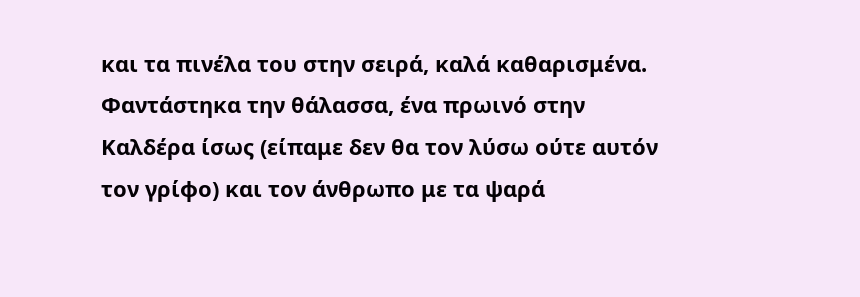και τα πινέλα του στην σειρά, καλά καθαρισμένα. Φαντάστηκα την θάλασσα, ένα πρωινό στην Καλδέρα ίσως (είπαμε δεν θα τον λύσω ούτε αυτόν τον γρίφο) και τον άνθρωπο με τα ψαρά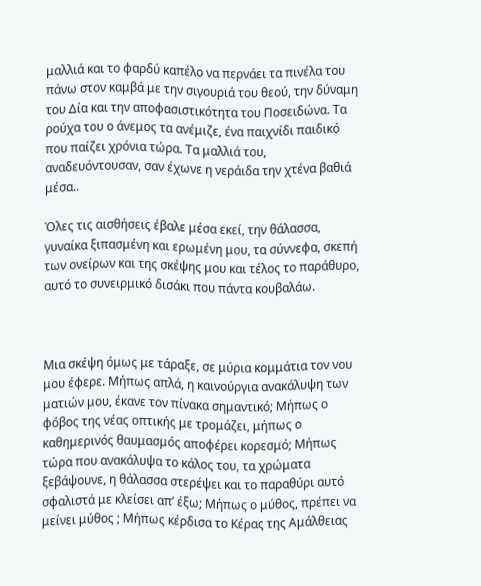μαλλιά και το φαρδύ καπέλο να περνάει τα πινέλα του πάνω στον καμβά με την σιγουριά του θεού, την δύναμη του Δία και την αποφασιστικότητα του Ποσειδώνα. Τα ρούχα του ο άνεμος τα ανέμιζε, ένα παιχνίδι παιδικό που παίζει χρόνια τώρα. Τα μαλλιά του, αναδευόντουσαν, σαν έχωνε η νεράιδα την χτένα βαθιά μέσα..

Όλες τις αισθήσεις έβαλε μέσα εκεί, την θάλασσα, γυναίκα ξιπασμένη και ερωμένη μου, τα σύννεφα, σκεπή των ονείρων και της σκέψης μου και τέλος το παράθυρο, αυτό το συνειρμικό δισάκι που πάντα κουβαλάω.



Μια σκέψη όμως με τάραξε, σε μύρια κομμάτια τον νου μου έφερε. Μήπως απλά, η καινούργια ανακάλυψη των ματιών μου, έκανε τον πίνακα σημαντικό; Μήπως ο φόβος της νέας οπτικής με τρομάζει, μήπως ο καθημερινός θαυμασμός αποφέρει κορεσμό; Μήπως τώρα που ανακάλυψα το κάλος του, τα χρώματα ξεβάψουνε, η θάλασσα στερέψει και το παραθύρι αυτό σφαλιστά με κλείσει απ’ έξω; Μήπως ο μύθος, πρέπει να μείνει μύθος ; Μήπως κέρδισα το Κέρας της Αμάλθειας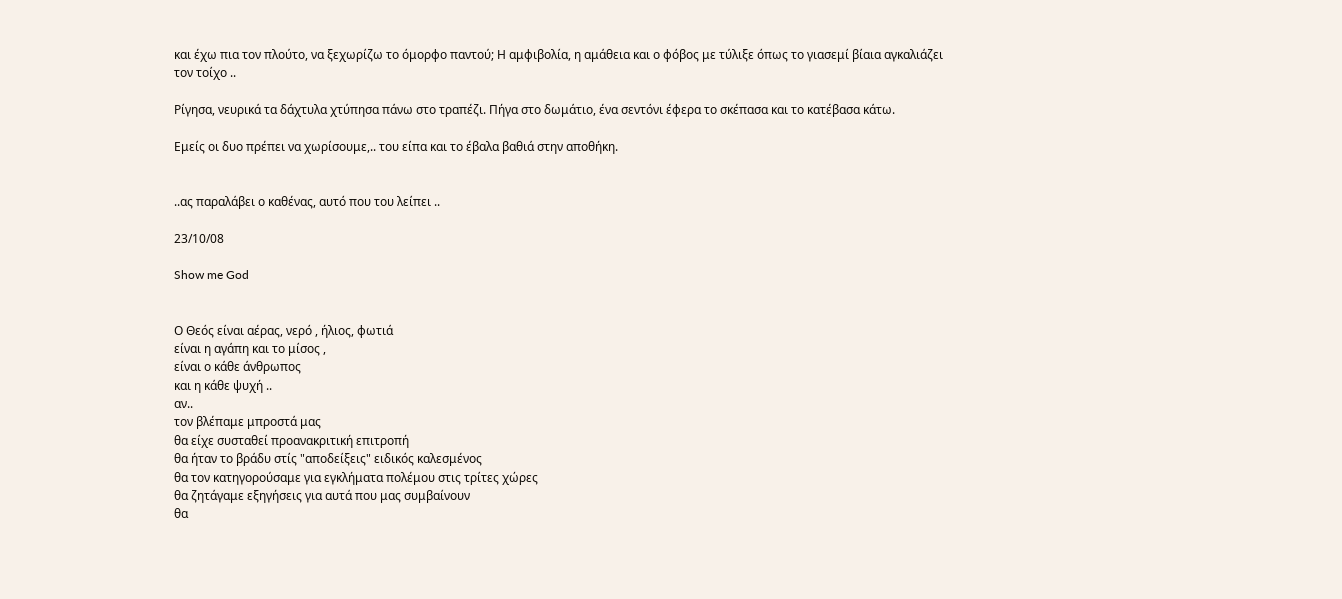και έχω πια τον πλούτο, να ξεχωρίζω το όμορφο παντού; Η αμφιβολία, η αμάθεια και ο φόβος με τύλιξε όπως το γιασεμί βίαια αγκαλιάζει τον τοίχο ..

Ρίγησα, νευρικά τα δάχτυλα χτύπησα πάνω στο τραπέζι. Πήγα στο δωμάτιο, ένα σεντόνι έφερα το σκέπασα και το κατέβασα κάτω.

Εμείς οι δυο πρέπει να χωρίσουμε,.. του είπα και το έβαλα βαθιά στην αποθήκη.


..ας παραλάβει ο καθένας, αυτό που του λείπει ..

23/10/08

Show me God


Ο Θεός είναι αέρας, νερό , ήλιος, φωτιά
είναι η αγάπη και το μίσος ,
είναι ο κάθε άνθρωπος
και η κάθε ψυχή ..
αν..
τον βλέπαμε μπροστά μας
θα είχε συσταθεί προανακριτική επιτροπή
θα ήταν το βράδυ στίς "αποδείξεις" ειδικός καλεσμένος
θα τον κατηγορούσαμε για εγκλήματα πολέμου στις τρίτες χώρες
θα ζητάγαμε εξηγήσεις για αυτά που μας συμβαίνουν
θα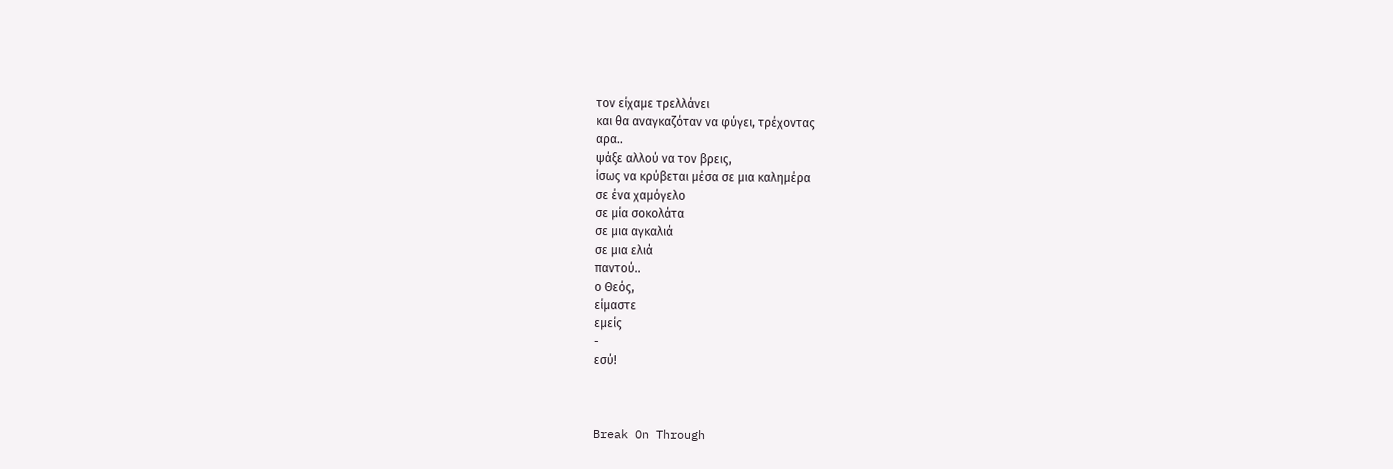τον είχαμε τρελλάνει
και θα αναγκαζόταν να φύγει, τρέχοντας
αρα..
ψάξε αλλού να τον βρεις,
ίσως να κρύβεται μέσα σε μια καλημέρα
σε ένα χαμόγελο
σε μία σοκολάτα
σε μια αγκαλιά
σε μια ελιά
παντού..
ο Θεός,
είμαστε
εμείς
-
εσύ!



Break On Through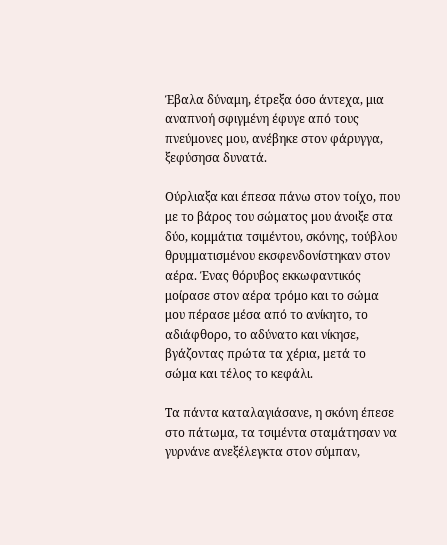Έβαλα δύναμη, έτρεξα όσο άντεχα, μια αναπνοή σφιγμένη έφυγε από τους πνεύμονες μου, ανέβηκε στον φάρυγγα, ξεφύσησα δυνατά.

Ούρλιαξα και έπεσα πάνω στον τοίχο, που με το βάρος του σώματος μου άνοιξε στα δύο, κομμάτια τσιμέντου, σκόνης, τούβλου θρυμματισμένου εκσφενδονίστηκαν στον αέρα. Ένας θόρυβος εκκωφαντικός μοίρασε στον αέρα τρόμο και το σώμα μου πέρασε μέσα από το ανίκητο, το αδιάφθορο, το αδύνατο και νίκησε, βγάζοντας πρώτα τα χέρια, μετά το σώμα και τέλος το κεφάλι.

Τα πάντα καταλαγιάσανε, η σκόνη έπεσε στο πάτωμα, τα τσιμέντα σταμάτησαν να γυρνάνε ανεξέλεγκτα στον σύμπαν,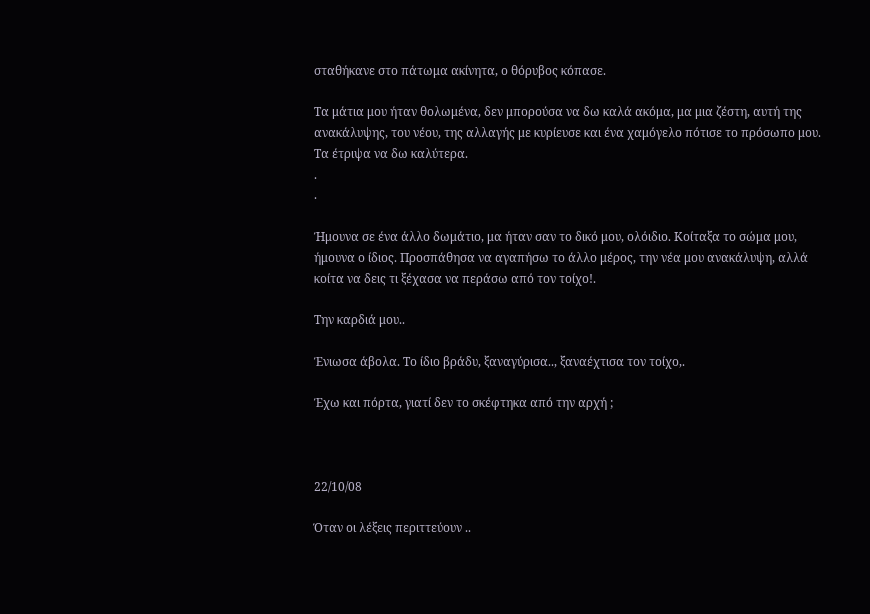σταθήκανε στο πάτωμα ακίνητα, ο θόρυβος κόπασε.

Τα μάτια μου ήταν θολωμένα, δεν μπορούσα να δω καλά ακόμα, μα μια ζέστη, αυτή της ανακάλυψης, του νέου, της αλλαγής με κυρίευσε και ένα χαμόγελο πότισε το πρόσωπο μου. Τα έτριψα να δω καλύτερα.
.
.

Ήμουνα σε ένα άλλο δωμάτιο, μα ήταν σαν το δικό μου, ολόιδιο. Κοίταξα το σώμα μου, ήμουνα ο ίδιος. Προσπάθησα να αγαπήσω το άλλο μέρος, την νέα μου ανακάλυψη, αλλά κοίτα να δεις τι ξέχασα να περάσω από τον τοίχο!.

Την καρδιά μου..

Ένιωσα άβολα. Το ίδιο βράδυ, ξαναγύρισα.., ξαναέχτισα τον τοίχο,.

Έχω και πόρτα, γιατί δεν το σκέφτηκα από την αρχή ;



22/10/08

Όταν οι λέξεις περιττεύουν ..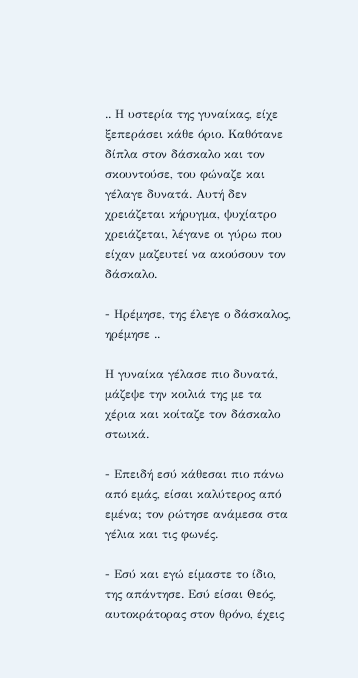.. Η υστερία της γυναίκας, είχε ξεπεράσει κάθε όριο. Καθότανε δίπλα στον δάσκαλο και τον σκουντούσε, του φώναζε και γέλαγε δυνατά. Αυτή δεν χρειάζεται κήρυγμα, ψυχίατρο χρειάζεται, λέγανε οι γύρω που είχαν μαζευτεί να ακούσουν τον δάσκαλο.

- Ηρέμησε, της έλεγε ο δάσκαλος, ηρέμησε ..

Η γυναίκα γέλασε πιο δυνατά, μάζεψε την κοιλιά της με τα χέρια και κοίταζε τον δάσκαλο στωικά.

- Επειδή εσύ κάθεσαι πιο πάνω από εμάς, είσαι καλύτερος από εμένα; τον ρώτησε ανάμεσα στα γέλια και τις φωνές.

- Εσύ και εγώ είμαστε το ίδιο, της απάντησε. Εσύ είσαι Θεός, αυτοκράτορας στον θρόνο, έχεις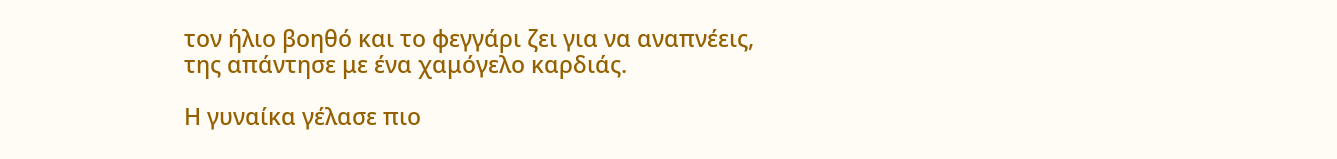τον ήλιο βοηθό και το φεγγάρι ζει για να αναπνέεις, της απάντησε με ένα χαμόγελο καρδιάς.

Η γυναίκα γέλασε πιο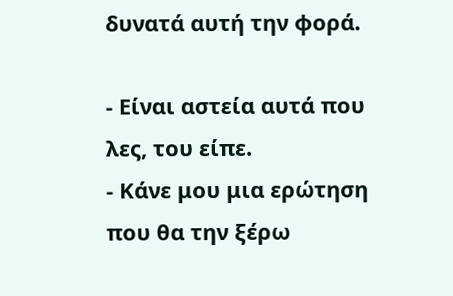δυνατά αυτή την φορά.

- Είναι αστεία αυτά που λες, του είπε.
- Κάνε μου μια ερώτηση που θα την ξέρω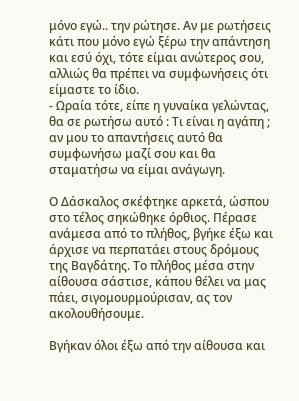μόνο εγώ.. την ρώτησε. Αν με ρωτήσεις κάτι που μόνο εγώ ξέρω την απάντηση και εσύ όχι, τότε είμαι ανώτερος σου, αλλιώς θα πρέπει να συμφωνήσεις ότι είμαστε το ίδιο.
- Ωραία τότε, είπε η γυναίκα γελώντας, θα σε ρωτήσω αυτό : Τι είναι η αγάπη ; αν μου το απαντήσεις αυτό θα συμφωνήσω μαζί σου και θα σταματήσω να είμαι ανάγωγη.

Ο Δάσκαλος σκέφτηκε αρκετά, ώσπου στο τέλος σηκώθηκε όρθιος. Πέρασε ανάμεσα από το πλήθος, βγήκε έξω και άρχισε να περπατάει στους δρόμους της Βαγδάτης. Το πλήθος μέσα στην αίθουσα σάστισε, κάπου θέλει να μας πάει, σιγομουρμούρισαν, ας τον ακολουθήσουμε.

Βγήκαν όλοι έξω από την αίθουσα και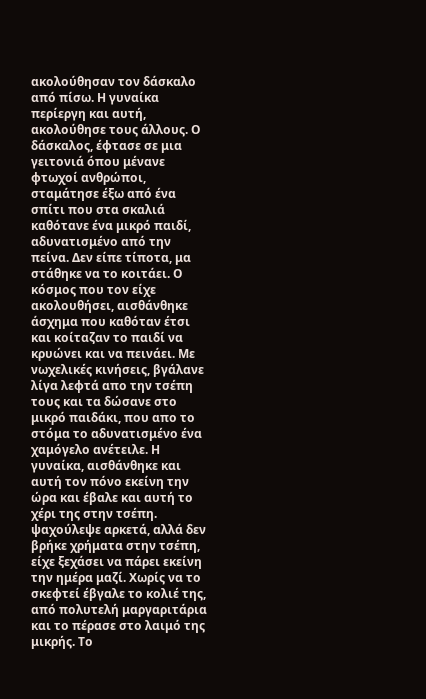ακολούθησαν τον δάσκαλο από πίσω. Η γυναίκα περίεργη και αυτή, ακολούθησε τους άλλους. Ο δάσκαλος, έφτασε σε μια γειτονιά όπου μένανε φτωχοί ανθρώποι, σταμάτησε έξω από ένα σπίτι που στα σκαλιά καθότανε ένα μικρό παιδί, αδυνατισμένο από την πείνα. Δεν είπε τίποτα, μα στάθηκε να το κοιτάει. Ο κόσμος που τον είχε ακολουθήσει, αισθάνθηκε άσχημα που καθόταν έτσι και κοίταζαν το παιδί να κρυώνει και να πεινάει. Με νωχελικές κινήσεις, βγάλανε λίγα λεφτά απο την τσέπη τους και τα δώσανε στο μικρό παιδάκι, που απο το στόμα το αδυνατισμένο ένα χαμόγελο ανέτειλε. Η γυναίκα, αισθάνθηκε και αυτή τον πόνο εκείνη την ώρα και έβαλε και αυτή το χέρι της στην τσέπη. ψαχούλεψε αρκετά, αλλά δεν βρήκε χρήματα στην τσέπη, είχε ξεχάσει να πάρει εκείνη την ημέρα μαζί. Χωρίς να το σκεφτεί έβγαλε το κολιέ της, από πολυτελή μαργαριτάρια και το πέρασε στο λαιμό της μικρής. Το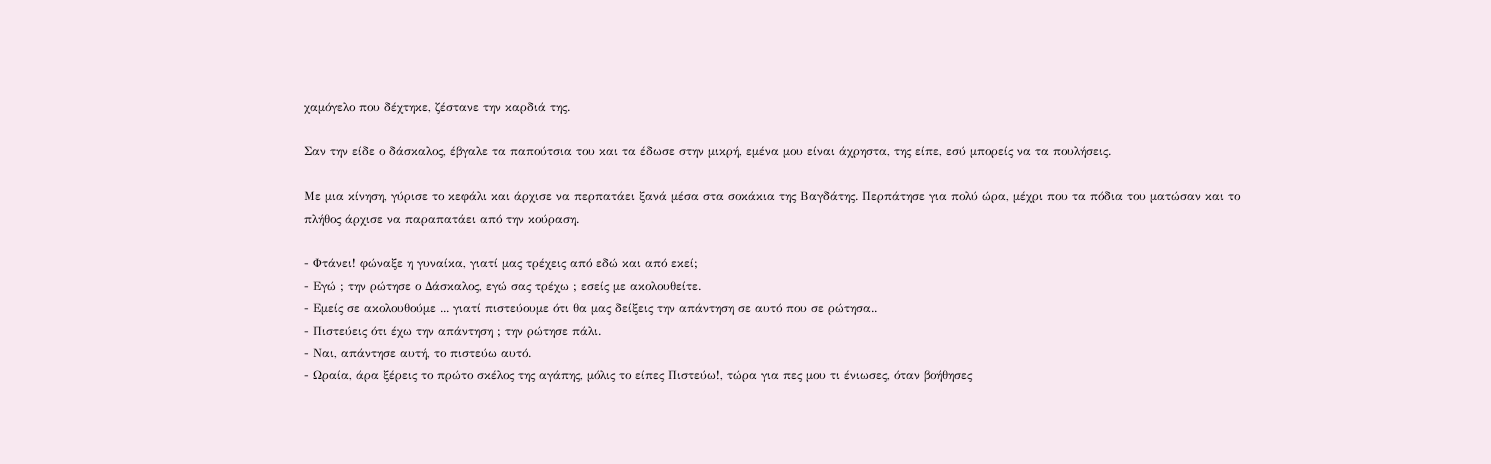χαμόγελο που δέχτηκε, ζέστανε την καρδιά της.

Σαν την είδε ο δάσκαλος, έβγαλε τα παπούτσια του και τα έδωσε στην μικρή, εμένα μου είναι άχρηστα, της είπε, εσύ μπορείς να τα πουλήσεις.

Με μια κίνηση, γύρισε το κεφάλι και άρχισε να περπατάει ξανά μέσα στα σοκάκια της Βαγδάτης. Περπάτησε για πολύ ώρα, μέχρι που τα πόδια του ματώσαν και το πλήθος άρχισε να παραπατάει από την κούραση.

- Φτάνει! φώναξε η γυναίκα, γιατί μας τρέχεις από εδώ και από εκεί;
- Εγώ ; την ρώτησε ο Δάσκαλος, εγώ σας τρέχω ; εσείς με ακολουθείτε.
- Εμείς σε ακολουθούμε ... γιατί πιστεύουμε ότι θα μας δείξεις την απάντηση σε αυτό που σε ρώτησα..
- Πιστεύεις ότι έχω την απάντηση ; την ρώτησε πάλι.
- Ναι, απάντησε αυτή, το πιστεύω αυτό.
- Ωραία, άρα ξέρεις το πρώτο σκέλος της αγάπης, μόλις το είπες Πιστεύω!, τώρα για πες μου τι ένιωσες, όταν βοήθησες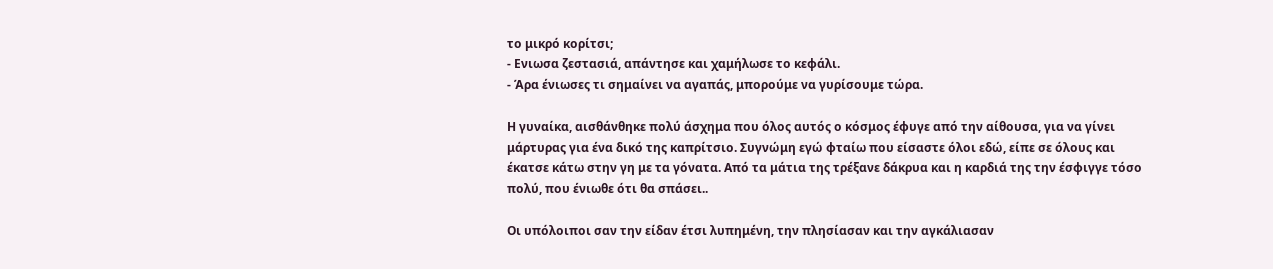το μικρό κορίτσι;
- Ενιωσα ζεστασιά, απάντησε και χαμήλωσε το κεφάλι.
- Άρα ένιωσες τι σημαίνει να αγαπάς, μπορούμε να γυρίσουμε τώρα.

Η γυναίκα, αισθάνθηκε πολύ άσχημα που όλος αυτός ο κόσμος έφυγε από την αίθουσα, για να γίνει μάρτυρας για ένα δικό της καπρίτσιο. Συγνώμη εγώ φταίω που είσαστε όλοι εδώ, είπε σε όλους και έκατσε κάτω στην γη με τα γόνατα. Από τα μάτια της τρέξανε δάκρυα και η καρδιά της την έσφιγγε τόσο πολύ, που ένιωθε ότι θα σπάσει..

Οι υπόλοιποι σαν την είδαν έτσι λυπημένη, την πλησίασαν και την αγκάλιασαν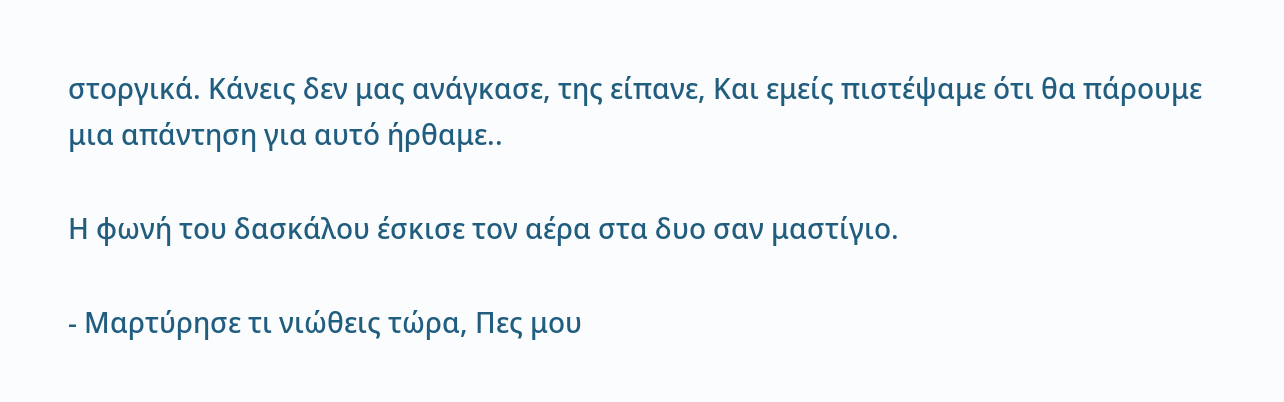στοργικά. Κάνεις δεν μας ανάγκασε, της είπανε, Και εμείς πιστέψαμε ότι θα πάρουμε μια απάντηση για αυτό ήρθαμε..

Η φωνή του δασκάλου έσκισε τον αέρα στα δυο σαν μαστίγιο.

- Μαρτύρησε τι νιώθεις τώρα, Πες μου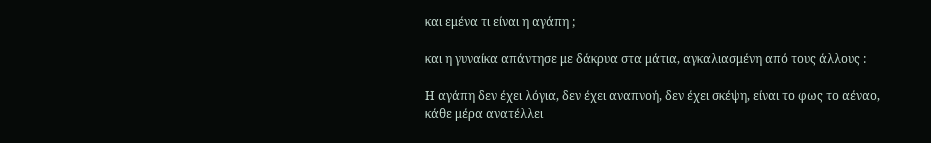και εμένα τι είναι η αγάπη ;

και η γυναίκα απάντησε με δάκρυα στα μάτια, αγκαλιασμένη από τους άλλους :

Η αγάπη δεν έχει λόγια, δεν έχει αναπνοή, δεν έχει σκέψη, είναι το φως το αέναο, κάθε μέρα ανατέλλει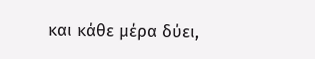και κάθε μέρα δύει,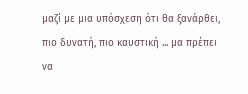μαζί με μια υπόσχεση ότι θα ξανάρθει, πιο δυνατή, πιο καυστική ... μα πρέπει να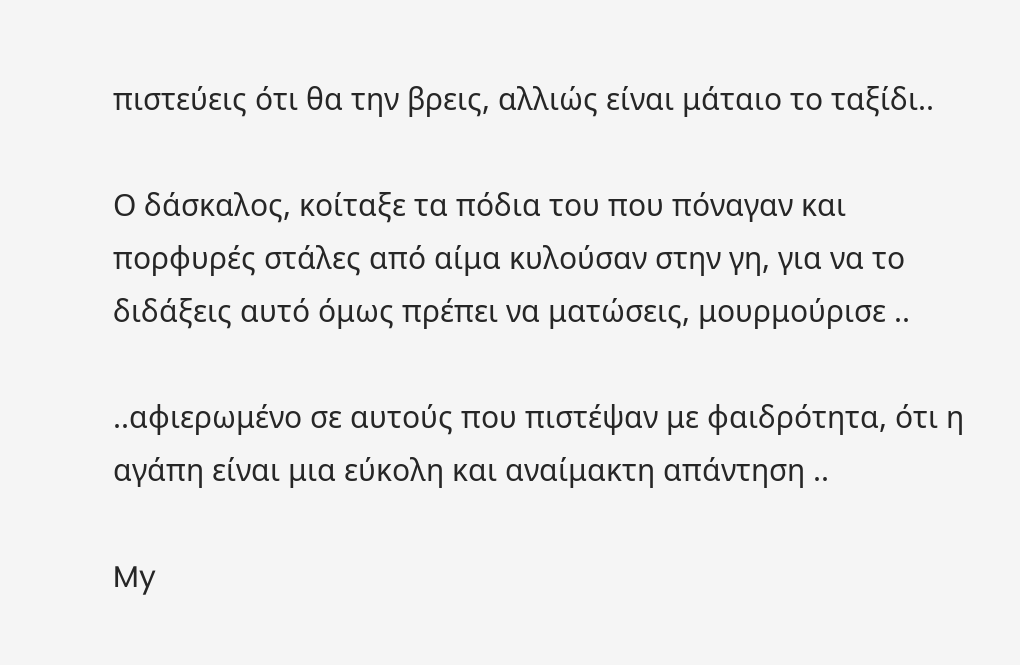πιστεύεις ότι θα την βρεις, αλλιώς είναι μάταιο το ταξίδι..

Ο δάσκαλος, κοίταξε τα πόδια του που πόναγαν και πορφυρές στάλες από αίμα κυλούσαν στην γη, για να το διδάξεις αυτό όμως πρέπει να ματώσεις, μουρμούρισε ..

..αφιερωμένο σε αυτούς που πιστέψαν με φαιδρότητα, ότι η αγάπη είναι μια εύκολη και αναίμακτη απάντηση ..

My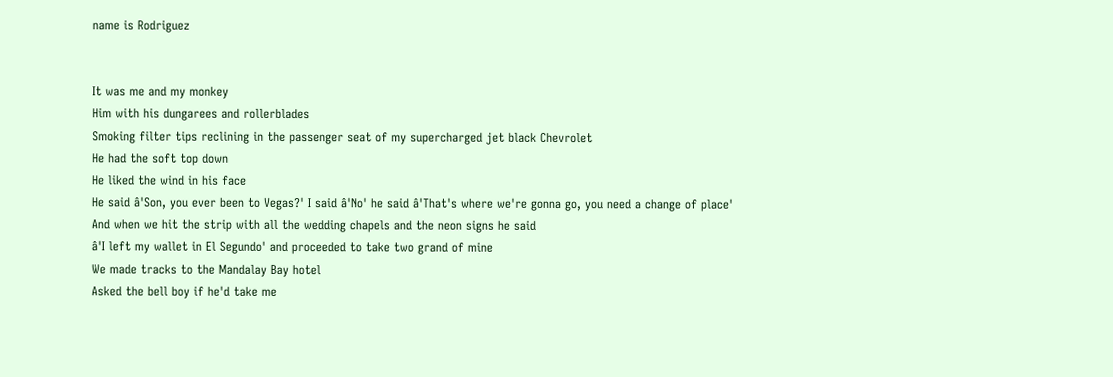name is Rodriguez


It was me and my monkey
Him with his dungarees and rollerblades
Smoking filter tips reclining in the passenger seat of my supercharged jet black Chevrolet
He had the soft top down
He liked the wind in his face
He said â'Son, you ever been to Vegas?' I said â'No' he said â'That's where we're gonna go, you need a change of place'
And when we hit the strip with all the wedding chapels and the neon signs he said
â'I left my wallet in El Segundo' and proceeded to take two grand of mine
We made tracks to the Mandalay Bay hotel
Asked the bell boy if he'd take me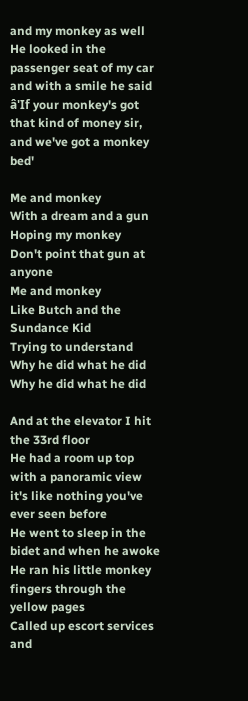and my monkey as well
He looked in the passenger seat of my car and with a smile he said
â'If your monkey's got that kind of money sir, and we've got a monkey bed'

Me and monkey
With a dream and a gun
Hoping my monkey
Don't point that gun at anyone
Me and monkey
Like Butch and the Sundance Kid
Trying to understand
Why he did what he did
Why he did what he did

And at the elevator I hit the 33rd floor
He had a room up top with a panoramic view it's like nothing you've ever seen before
He went to sleep in the bidet and when he awoke
He ran his little monkey fingers through the yellow pages
Called up escort services and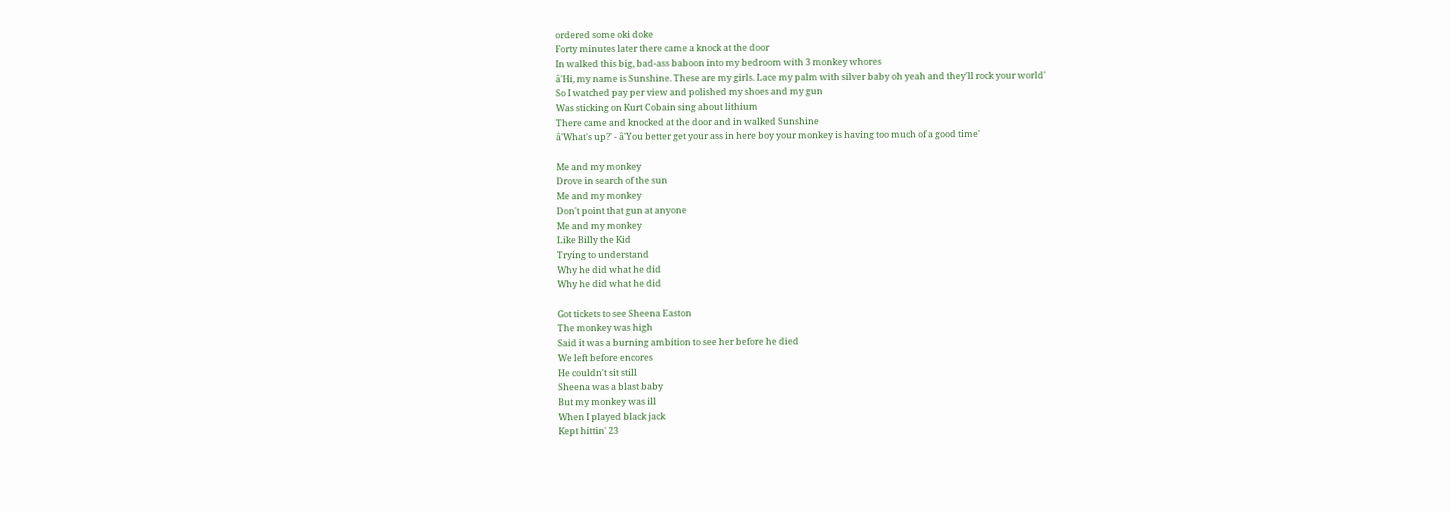ordered some oki doke
Forty minutes later there came a knock at the door
In walked this big, bad-ass baboon into my bedroom with 3 monkey whores
â'Hi, my name is Sunshine. These are my girls. Lace my palm with silver baby oh yeah and they'll rock your world'
So I watched pay per view and polished my shoes and my gun
Was sticking on Kurt Cobain sing about lithium
There came and knocked at the door and in walked Sunshine
â'What's up?' - â'You better get your ass in here boy your monkey is having too much of a good time'

Me and my monkey
Drove in search of the sun
Me and my monkey
Don't point that gun at anyone
Me and my monkey
Like Billy the Kid
Trying to understand
Why he did what he did
Why he did what he did

Got tickets to see Sheena Easton
The monkey was high
Said it was a burning ambition to see her before he died
We left before encores
He couldn't sit still
Sheena was a blast baby
But my monkey was ill
When I played black jack
Kept hittin' 23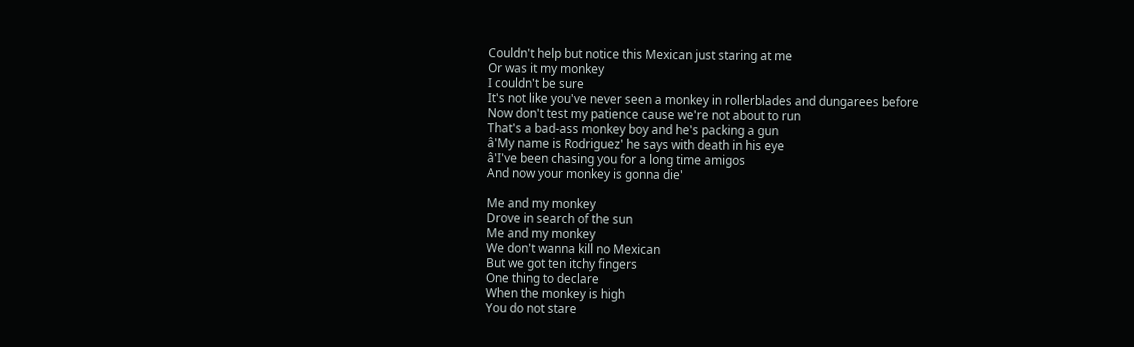Couldn't help but notice this Mexican just staring at me
Or was it my monkey
I couldn't be sure
It's not like you've never seen a monkey in rollerblades and dungarees before
Now don't test my patience cause we're not about to run
That's a bad-ass monkey boy and he's packing a gun
â'My name is Rodriguez' he says with death in his eye
â'I've been chasing you for a long time amigos
And now your monkey is gonna die'

Me and my monkey
Drove in search of the sun
Me and my monkey
We don't wanna kill no Mexican
But we got ten itchy fingers
One thing to declare
When the monkey is high
You do not stare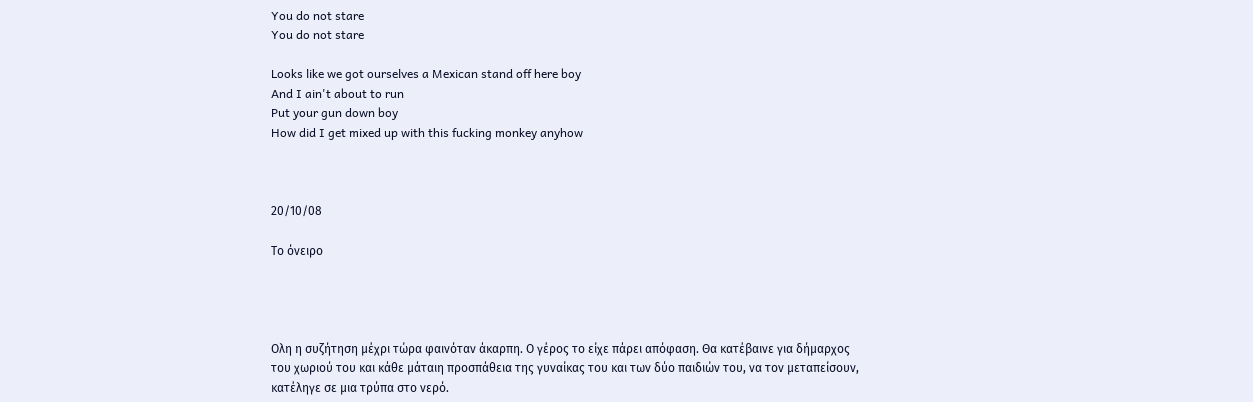You do not stare
You do not stare

Looks like we got ourselves a Mexican stand off here boy
And I ain't about to run
Put your gun down boy
How did I get mixed up with this fucking monkey anyhow



20/10/08

Το όνειρο




Ολη η συζήτηση μέχρι τώρα φαινόταν άκαρπη. Ο γέρος το είχε πάρει απόφαση. Θα κατέβαινε για δήμαρχος του χωριού του και κάθε μάταιη προσπάθεια της γυναίκας του και των δύο παιδιών του, να τον μεταπείσουν, κατέληγε σε μια τρύπα στο νερό.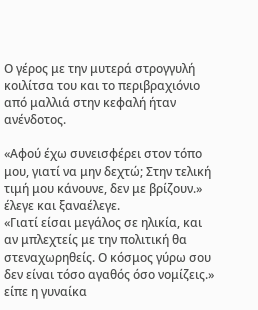Ο γέρος με την μυτερά στρογγυλή κοιλίτσα του και το περιβραχιόνιο από μαλλιά στην κεφαλή ήταν ανένδοτος.

«Αφού έχω συνεισφέρει στον τόπο μου, γιατί να μην δεχτώ; Στην τελική τιμή μου κάνουνε, δεν με βρίζουν.» έλεγε και ξαναέλεγε.
«Γιατί είσαι μεγάλος σε ηλικία, και αν μπλεχτείς με την πολιτική θα στεναχωρηθείς. Ο κόσμος γύρω σου δεν είναι τόσο αγαθός όσο νομίζεις.» είπε η γυναίκα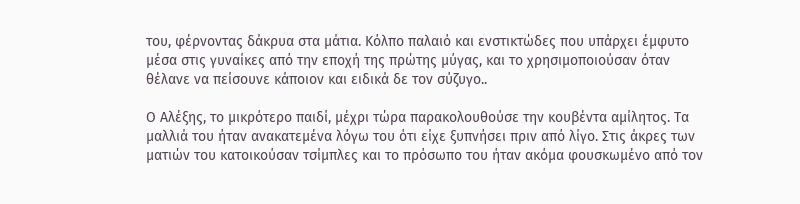του, φέρνοντας δάκρυα στα μάτια. Κόλπο παλαιό και ενστικτώδες που υπάρχει έμφυτο μέσα στις γυναίκες από την εποχή της πρώτης μύγας, και το χρησιμοποιούσαν όταν θέλανε να πείσουνε κάποιον και ειδικά δε τον σύζυγο..

Ο Αλέξης, το μικρότερο παιδί, μέχρι τώρα παρακολουθούσε την κουβέντα αμίλητος. Τα μαλλιά του ήταν ανακατεμένα λόγω του ότι είχε ξυπνήσει πριν από λίγο. Στις άκρες των ματιών του κατοικούσαν τσίμπλες και το πρόσωπο του ήταν ακόμα φουσκωμένο από τον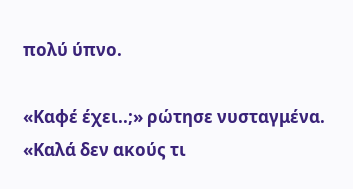πολύ ύπνο.

«Καφέ έχει..;» ρώτησε νυσταγμένα.
«Καλά δεν ακούς τι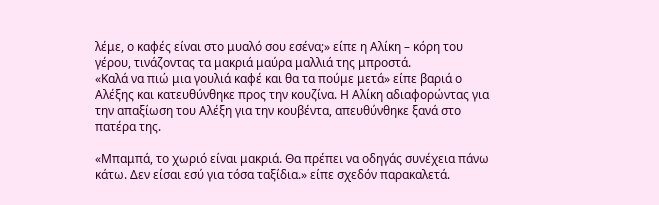λέμε, ο καφές είναι στο μυαλό σου εσένα;» είπε η Αλίκη – κόρη του γέρου, τινάζοντας τα μακριά μαύρα μαλλιά της μπροστά.
«Καλά να πιώ μια γουλιά καφέ και θα τα πούμε μετά» είπε βαριά ο Αλέξης και κατευθύνθηκε προς την κουζίνα. Η Αλίκη αδιαφορώντας για την απαξίωση του Αλέξη για την κουβέντα, απευθύνθηκε ξανά στο πατέρα της.

«Μπαμπά, το χωριό είναι μακριά. Θα πρέπει να οδηγάς συνέχεια πάνω κάτω. Δεν είσαι εσύ για τόσα ταξίδια.» είπε σχεδόν παρακαλετά.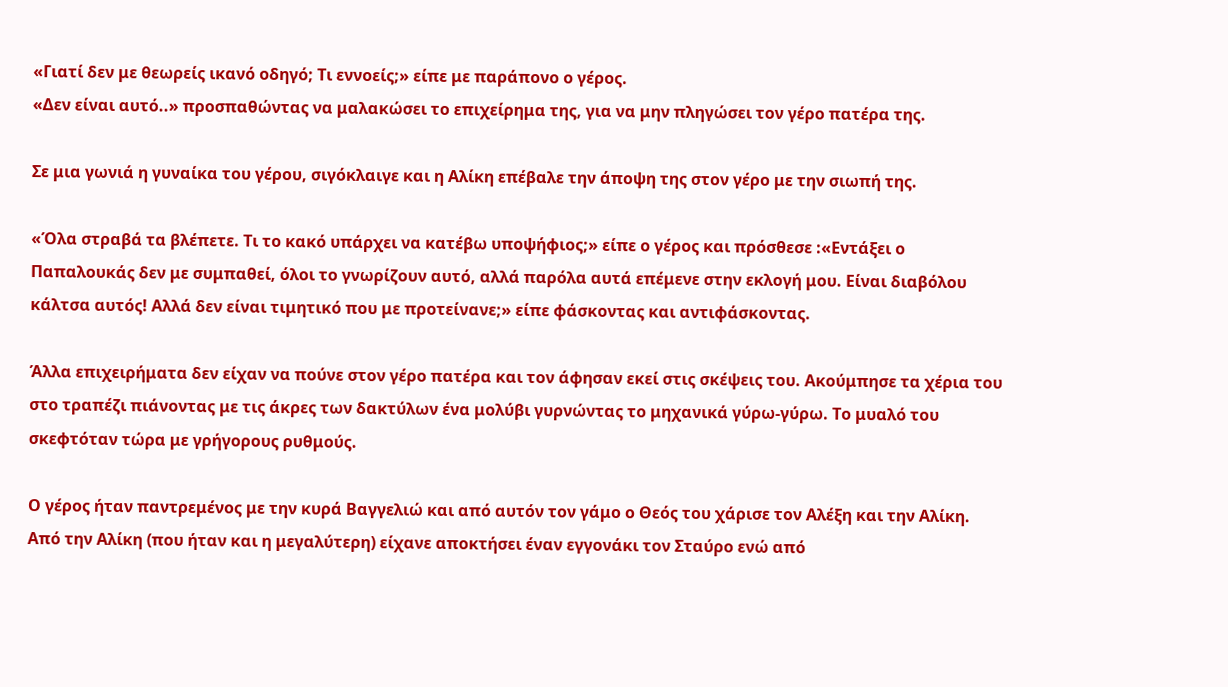«Γιατί δεν με θεωρείς ικανό οδηγό; Τι εννοείς;» είπε με παράπονο ο γέρος.
«Δεν είναι αυτό..» προσπαθώντας να μαλακώσει το επιχείρημα της, για να μην πληγώσει τον γέρο πατέρα της.

Σε μια γωνιά η γυναίκα του γέρου, σιγόκλαιγε και η Αλίκη επέβαλε την άποψη της στον γέρο με την σιωπή της.

«Όλα στραβά τα βλέπετε. Τι το κακό υπάρχει να κατέβω υποψήφιος;» είπε ο γέρος και πρόσθεσε :«Εντάξει ο Παπαλουκάς δεν με συμπαθεί, όλοι το γνωρίζουν αυτό, αλλά παρόλα αυτά επέμενε στην εκλογή μου. Είναι διαβόλου κάλτσα αυτός! Αλλά δεν είναι τιμητικό που με προτείνανε;» είπε φάσκοντας και αντιφάσκοντας.

Άλλα επιχειρήματα δεν είχαν να πούνε στον γέρο πατέρα και τον άφησαν εκεί στις σκέψεις του. Ακούμπησε τα χέρια του στο τραπέζι πιάνοντας με τις άκρες των δακτύλων ένα μολύβι γυρνώντας το μηχανικά γύρω-γύρω. Το μυαλό του σκεφτόταν τώρα με γρήγορους ρυθμούς.

Ο γέρος ήταν παντρεμένος με την κυρά Βαγγελιώ και από αυτόν τον γάμο ο Θεός του χάρισε τον Αλέξη και την Αλίκη. Από την Αλίκη (που ήταν και η μεγαλύτερη) είχανε αποκτήσει έναν εγγονάκι τον Σταύρο ενώ από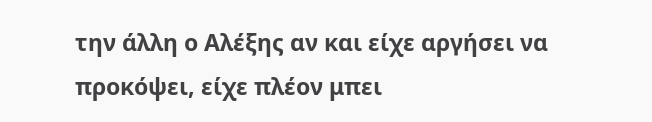την άλλη ο Αλέξης αν και είχε αργήσει να προκόψει, είχε πλέον μπει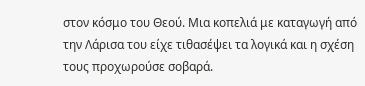στον κόσμο του Θεού. Μια κοπελιά με καταγωγή από την Λάρισα του είχε τιθασέψει τα λογικά και η σχέση τους προχωρούσε σοβαρά.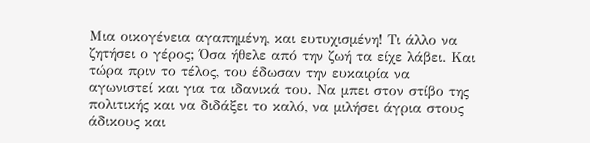Μια οικογένεια αγαπημένη, και ευτυχισμένη! Τι άλλο να ζητήσει ο γέρος; Όσα ήθελε από την ζωή τα είχε λάβει. Και τώρα πριν το τέλος, του έδωσαν την ευκαιρία να αγωνιστεί και για τα ιδανικά του. Να μπει στον στίβο της πολιτικής και να διδάξει το καλό, να μιλήσει άγρια στους άδικους και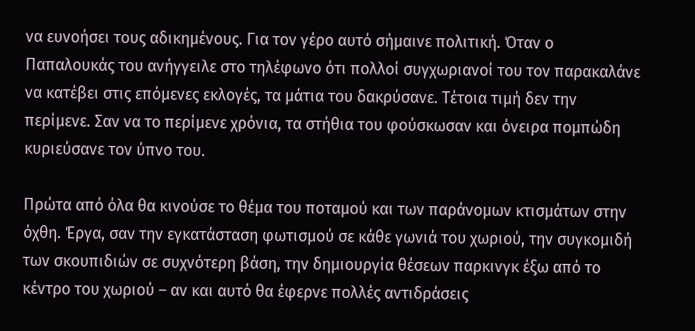να ευνοήσει τους αδικημένους. Για τον γέρο αυτό σήμαινε πολιτική. Όταν ο Παπαλουκάς του ανήγγειλε στο τηλέφωνο ότι πολλοί συγχωριανοί του τον παρακαλάνε να κατέβει στις επόμενες εκλογές, τα μάτια του δακρύσανε. Τέτοια τιμή δεν την περίμενε. Σαν να το περίμενε χρόνια, τα στήθια του φούσκωσαν και όνειρα πομπώδη κυριεύσανε τον ύπνο του.

Πρώτα από όλα θα κινούσε το θέμα του ποταμού και των παράνομων κτισμάτων στην όχθη. Έργα, σαν την εγκατάσταση φωτισμού σε κάθε γωνιά του χωριού, την συγκομιδή των σκουπιδιών σε συχνότερη βάση, την δημιουργία θέσεων παρκινγκ έξω από το κέντρο του χωριού – αν και αυτό θα έφερνε πολλές αντιδράσεις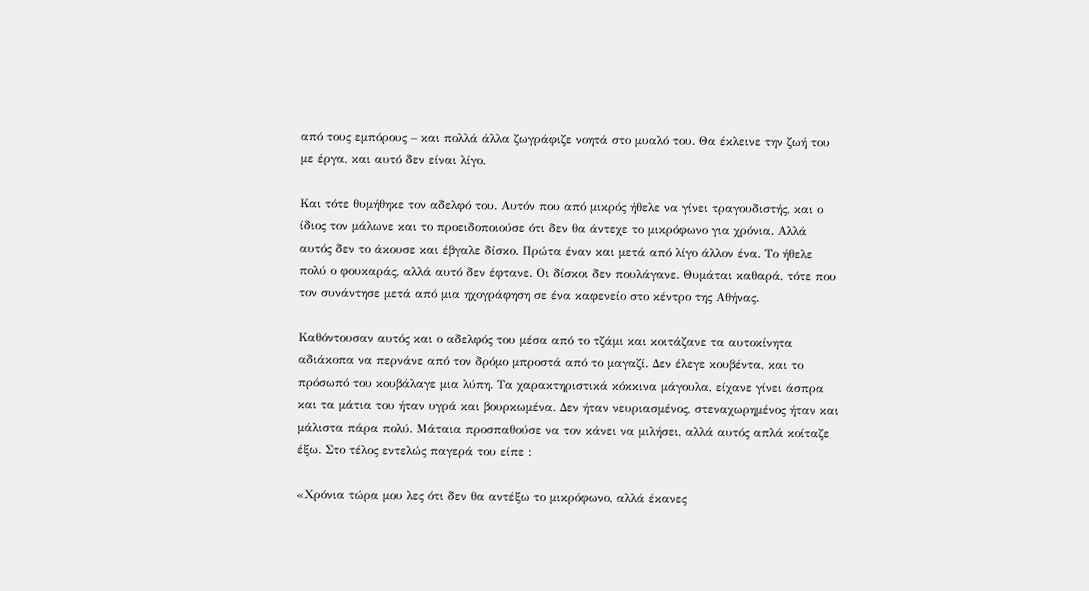από τους εμπόρους – και πολλά άλλα ζωγράφιζε νοητά στο μυαλό του. Θα έκλεινε την ζωή του με έργα, και αυτό δεν είναι λίγο.

Και τότε θυμήθηκε τον αδελφό του. Αυτόν που από μικρός ήθελε να γίνει τραγουδιστής, και ο ίδιος τον μάλωνε και το προειδοποιούσε ότι δεν θα άντεχε το μικρόφωνο για χρόνια. Αλλά αυτός δεν το άκουσε και έβγαλε δίσκο. Πρώτα έναν και μετά από λίγο άλλον ένα. Το ήθελε πολύ ο φουκαράς, αλλά αυτό δεν έφτανε. Οι δίσκοι δεν πουλάγανε. Θυμάται καθαρά, τότε που τον συνάντησε μετά από μια ηχογράφηση σε ένα καφενείο στο κέντρο της Αθήνας.

Καθόντουσαν αυτός και ο αδελφός του μέσα από το τζάμι και κοιτάζανε τα αυτοκίνητα αδιάκοπα να περνάνε από τον δρόμο μπροστά από το μαγαζί. Δεν έλεγε κουβέντα, και το πρόσωπό του κουβάλαγε μια λύπη. Τα χαρακτηριστικά κόκκινα μάγουλα, είχανε γίνει άσπρα και τα μάτια του ήταν υγρά και βουρκωμένα. Δεν ήταν νευριασμένος, στεναχωρημένος ήταν και μάλιστα πάρα πολύ. Μάταια προσπαθούσε να τον κάνει να μιλήσει, αλλά αυτός απλά κοίταζε έξω. Στο τέλος εντελώς παγερά του είπε :

«Χρόνια τώρα μου λες ότι δεν θα αντέξω το μικρόφωνο, αλλά έκανες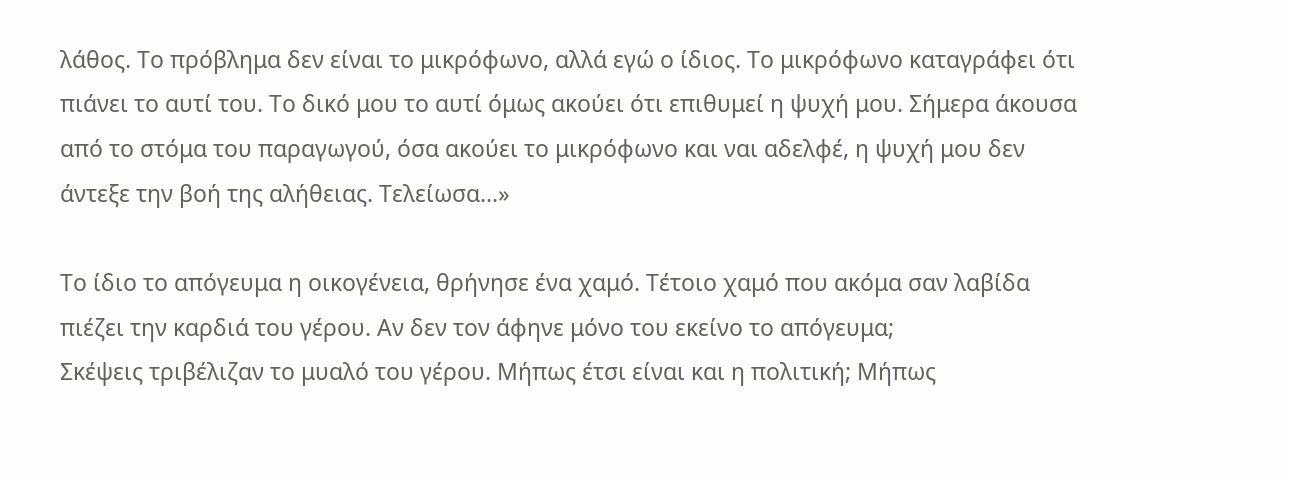λάθος. Το πρόβλημα δεν είναι το μικρόφωνο, αλλά εγώ ο ίδιος. Το μικρόφωνο καταγράφει ότι πιάνει το αυτί του. Το δικό μου το αυτί όμως ακούει ότι επιθυμεί η ψυχή μου. Σήμερα άκουσα από το στόμα του παραγωγού, όσα ακούει το μικρόφωνο και ναι αδελφέ, η ψυχή μου δεν άντεξε την βοή της αλήθειας. Τελείωσα…»

Το ίδιο το απόγευμα η οικογένεια, θρήνησε ένα χαμό. Τέτοιο χαμό που ακόμα σαν λαβίδα πιέζει την καρδιά του γέρου. Αν δεν τον άφηνε μόνο του εκείνο το απόγευμα;
Σκέψεις τριβέλιζαν το μυαλό του γέρου. Μήπως έτσι είναι και η πολιτική; Μήπως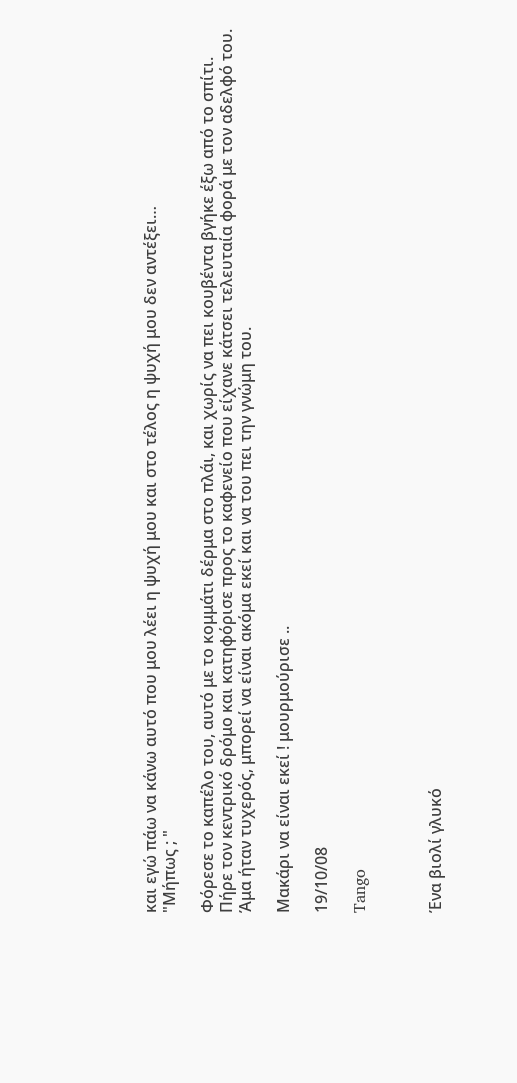και εγώ πάω να κάνω αυτό που μου λέει η ψυχή μου και στο τέλος η ψυχή μου δεν αντέξει…
"Μήπως ; "

Φόρεσε το καπέλο του, αυτό με το κομμάτι δέρμα στο πλάι, και χωρίς να πει κουβέντα βγήκε έξω από το σπίτι. Πήρε τον κεντρικό δρόμο και κατηφόρισε προς το καφενείο που είχανε κάτσει τελευταία φορά με τον αδελφό του. Άμα ήταν τυχερός, μπορεί να είναι ακόμα εκεί και να του πει την γνώμη του.

Μακάρι να είναι εκεί ! μουρμούρισε ..

19/10/08

Tango



Ένα βιολί γλυκό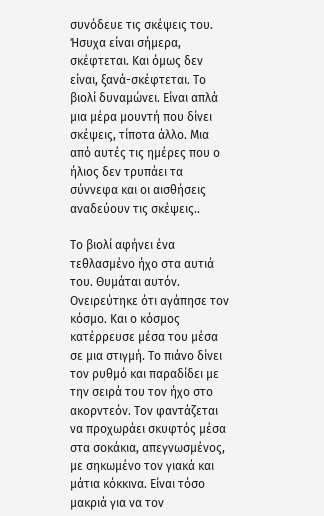συνόδευε τις σκέψεις του. Ήσυχα είναι σήμερα, σκέφτεται. Και όμως δεν είναι, ξανά-σκέφτεται. Το βιολί δυναμώνει. Είναι απλά μια μέρα μουντή που δίνει σκέψεις, τίποτα άλλο. Μια από αυτές τις ημέρες που ο ήλιος δεν τρυπάει τα σύννεφα και οι αισθήσεις αναδεύουν τις σκέψεις..

Το βιολί αφήνει ένα τεθλασμένο ήχο στα αυτιά του. Θυμάται αυτόν. Ονειρεύτηκε ότι αγάπησε τον κόσμο. Και ο κόσμος κατέρρευσε μέσα του μέσα σε μια στιγμή. Το πιάνο δίνει τον ρυθμό και παραδίδει με την σειρά του τον ήχο στο ακορντεόν. Τον φαντάζεται να προχωράει σκυφτός μέσα στα σοκάκια, απεγνωσμένος, με σηκωμένο τον γιακά και μάτια κόκκινα. Είναι τόσο μακριά για να τον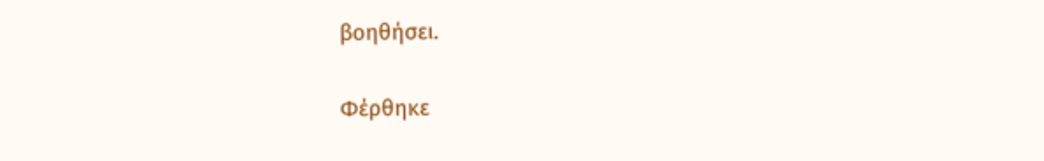βοηθήσει.

Φέρθηκε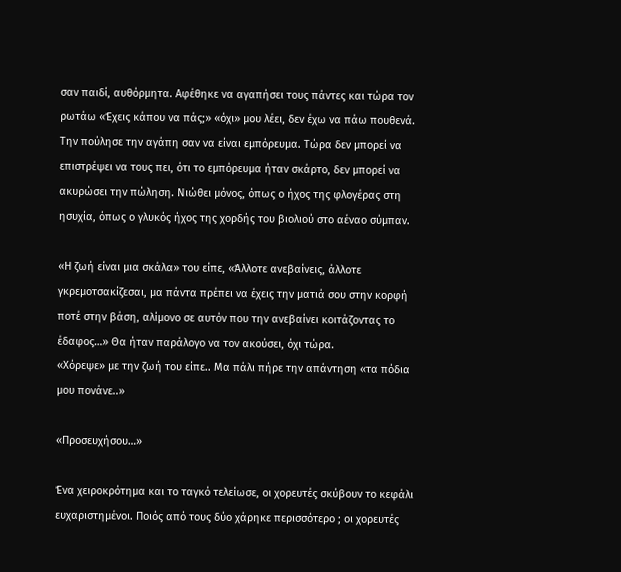σαν παιδί, αυθόρμητα. Αφέθηκε να αγαπήσει τους πάντες και τώρα τον ρωτάω «Έχεις κάπου να πάς;» «όχι» μου λέει, δεν έχω να πάω πουθενά. Την πούλησε την αγάπη σαν να είναι εμπόρευμα. Τώρα δεν μπορεί να επιστρέψει να τους πει, ότι το εμπόρευμα ήταν σκάρτο, δεν μπορεί να ακυρώσει την πώληση. Νιώθει μόνος, όπως ο ήχος της φλογέρας στη ησυχία, όπως ο γλυκός ήχος της χορδής του βιολιού στο αέναο σύμπαν.

«Η ζωή είναι μια σκάλα» του είπε, «Άλλοτε ανεβαίνεις, άλλοτε γκρεμοτσακίζεσαι, μα πάντα πρέπει να έχεις την ματιά σου στην κορφή ποτέ στην βάση, αλίμονο σε αυτόν που την ανεβαίνει κοιτάζοντας το έδαφος…» Θα ήταν παράλογο να τον ακούσει, όχι τώρα.
«Χόρεψε» με την ζωή του είπε.. Μα πάλι πήρε την απάντηση «τα πόδια μου πονάνε..»

«Προσευχήσου…»

Ένα χειροκρότημα και το ταγκό τελείωσε, οι χορευτές σκύβουν το κεφάλι ευχαριστημένοι. Ποιός από τους δύο χάρηκε περισσότερο ; οι χορευτές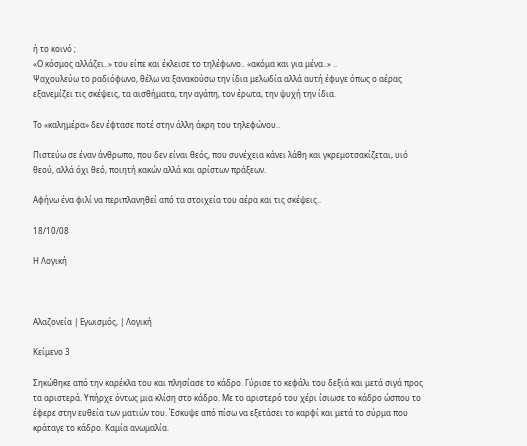ή το κοινό ;
«Ο κόσμος αλλάζει..» του είπε και έκλεισε το τηλέφωνο.. «ακόμα και για μένα..» ..
Ψαχουλεύω το ραδιόφωνο, θέλω να ξανακούσω την ίδια μελωδία αλλά αυτή έφυγε όπως ο αέρας εξανεμίζει τις σκέψεις, τα αισθήματα, την αγάπη, τον έρωτα, την ψυχή την ίδια.

Το «καλημέρα» δεν έφτασε ποτέ στην άλλη άκρη του τηλεφώνου..

Πιστεύω σε έναν άνθρωπο, που δεν είναι θεός, που συνέχεια κάνει λάθη και γκρεμοτσακίζεται, υιό θεού, αλλά όχι θεό, ποιητή κακών αλλά και αρίστων πράξεων.

Αφήνω ένα φιλί να περιπλανηθεί από τα στοιχεία του αέρα και τις σκέψεις..

18/10/08

Η Λογική



Αλαζονεία | Εγωισμός, | Λογική

Κείμενο 3

Σηκώθηκε από την καρέκλα του και πλησίασε το κάδρο. Γύρισε το κεφάλι του δεξιά και μετά σιγά προς τα αριστερά. Υπήρχε όντως μια κλίση στο κάδρο. Με το αριστερό του χέρι ίσιωσε το κάδρο ώσπου το έφερε στην ευθεία των ματιών του. Έσκυψε από πίσω να εξετάσει το καρφί και μετά το σύρμα που κράταγε το κάδρο. Καμία ανωμαλία.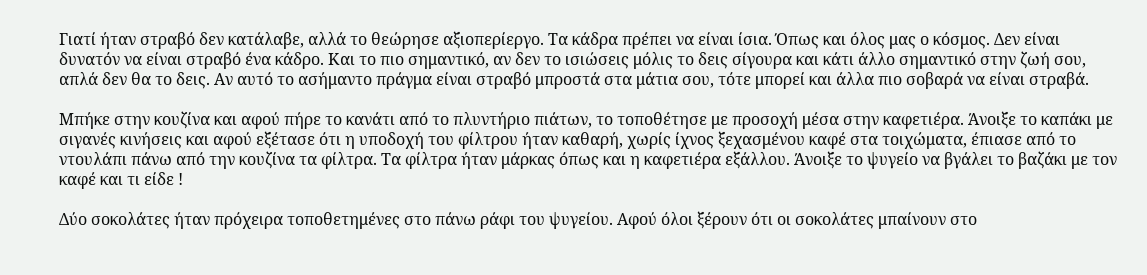Γιατί ήταν στραβό δεν κατάλαβε, αλλά το θεώρησε αξιοπερίεργο. Τα κάδρα πρέπει να είναι ίσια. Όπως και όλος μας ο κόσμος. Δεν είναι δυνατόν να είναι στραβό ένα κάδρο. Και το πιο σημαντικό, αν δεν το ισιώσεις μόλις το δεις σίγουρα και κάτι άλλο σημαντικό στην ζωή σου, απλά δεν θα το δεις. Αν αυτό το ασήμαντο πράγμα είναι στραβό μπροστά στα μάτια σου, τότε μπορεί και άλλα πιο σοβαρά να είναι στραβά.

Μπήκε στην κουζίνα και αφού πήρε το κανάτι από το πλυντήριο πιάτων, το τοποθέτησε με προσοχή μέσα στην καφετιέρα. Άνοιξε το καπάκι με σιγανές κινήσεις και αφού εξέτασε ότι η υποδοχή του φίλτρου ήταν καθαρή, χωρίς ίχνος ξεχασμένου καφέ στα τοιχώματα, έπιασε από το ντουλάπι πάνω από την κουζίνα τα φίλτρα. Τα φίλτρα ήταν μάρκας όπως και η καφετιέρα εξάλλου. Άνοιξε το ψυγείο να βγάλει το βαζάκι με τον καφέ και τι είδε !

Δύο σοκολάτες ήταν πρόχειρα τοποθετημένες στο πάνω ράφι του ψυγείου. Αφού όλοι ξέρουν ότι οι σοκολάτες μπαίνουν στο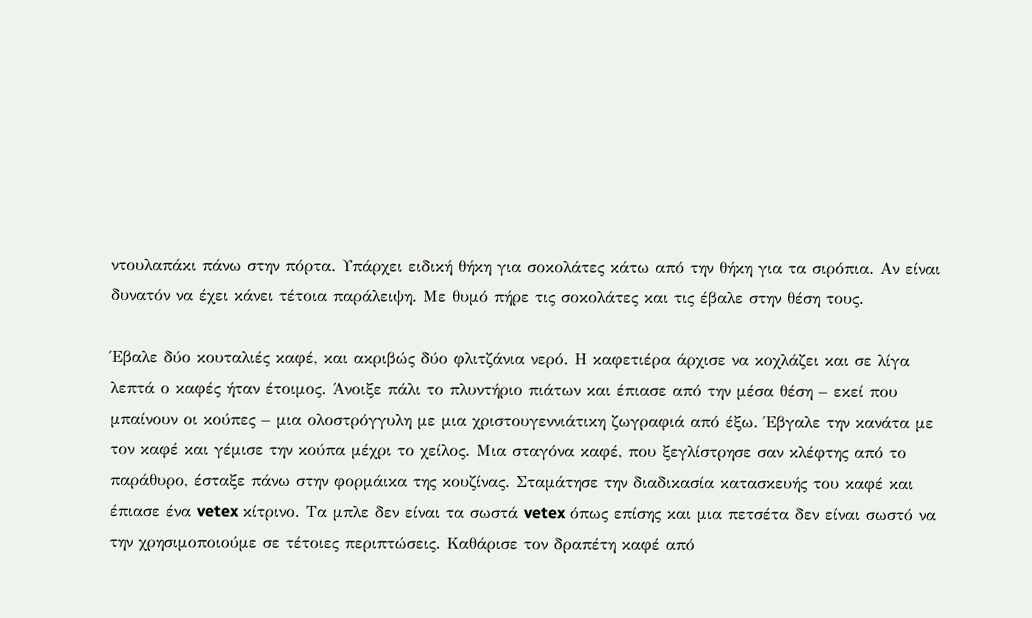ντουλαπάκι πάνω στην πόρτα. Υπάρχει ειδική θήκη για σοκολάτες κάτω από την θήκη για τα σιρόπια. Αν είναι δυνατόν να έχει κάνει τέτοια παράλειψη. Με θυμό πήρε τις σοκολάτες και τις έβαλε στην θέση τους.

Έβαλε δύο κουταλιές καφέ, και ακριβώς δύο φλιτζάνια νερό. Η καφετιέρα άρχισε να κοχλάζει και σε λίγα λεπτά ο καφές ήταν έτοιμος. Άνοιξε πάλι το πλυντήριο πιάτων και έπιασε από την μέσα θέση – εκεί που μπαίνουν οι κούπες – μια ολοστρόγγυλη με μια χριστουγεννιάτικη ζωγραφιά από έξω. Έβγαλε την κανάτα με τον καφέ και γέμισε την κούπα μέχρι το χείλος. Μια σταγόνα καφέ, που ξεγλίστρησε σαν κλέφτης από το παράθυρο, έσταξε πάνω στην φορμάικα της κουζίνας. Σταμάτησε την διαδικασία κατασκευής του καφέ και έπιασε ένα vetex κίτρινο. Τα μπλε δεν είναι τα σωστά vetex όπως επίσης και μια πετσέτα δεν είναι σωστό να την χρησιμοποιούμε σε τέτοιες περιπτώσεις. Καθάρισε τον δραπέτη καφέ από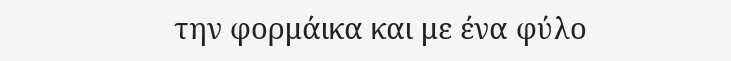την φορμάικα και με ένα φύλο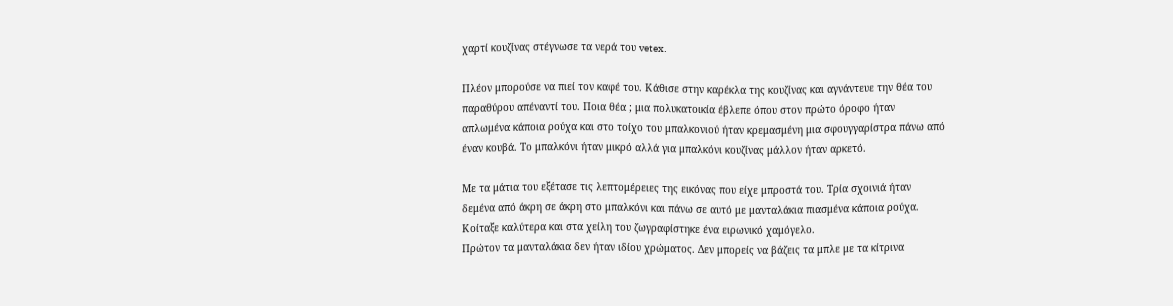χαρτί κουζίνας στέγνωσε τα νερά του vetex.

Πλέον μπορούσε να πιεί τον καφέ του. Κάθισε στην καρέκλα της κουζίνας και αγνάντευε την θέα του παραθύρου απέναντί του. Ποια θέα ; μια πολυκατοικία έβλεπε όπου στον πρώτο όροφο ήταν απλωμένα κάποια ρούχα και στο τοίχο του μπαλκονιού ήταν κρεμασμένη μια σφουγγαρίστρα πάνω από έναν κουβά. Το μπαλκόνι ήταν μικρό αλλά για μπαλκόνι κουζίνας μάλλον ήταν αρκετό.

Με τα μάτια του εξέτασε τις λεπτομέρειες της εικόνας που είχε μπροστά του. Τρία σχοινιά ήταν δεμένα από άκρη σε άκρη στο μπαλκόνι και πάνω σε αυτό με μανταλάκια πιασμένα κάποια ρούχα. Κοίταξε καλύτερα και στα χείλη του ζωγραφίστηκε ένα ειρωνικό χαμόγελο.
Πρώτον τα μανταλάκια δεν ήταν ιδίου χρώματος. Δεν μπορείς να βάζεις τα μπλε με τα κίτρινα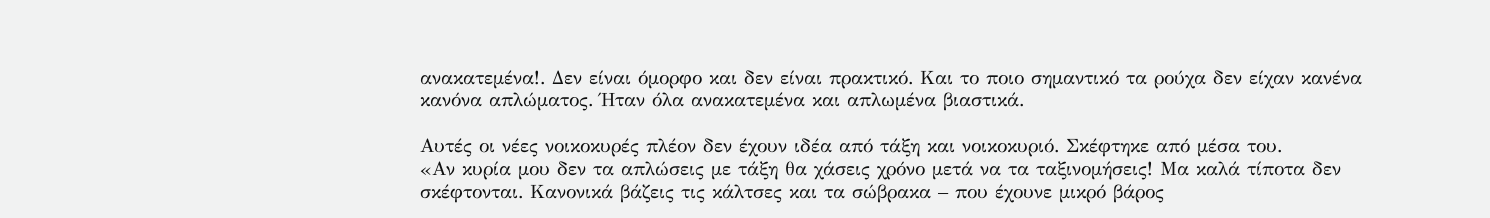ανακατεμένα!. Δεν είναι όμορφο και δεν είναι πρακτικό. Και το ποιο σημαντικό τα ρούχα δεν είχαν κανένα κανόνα απλώματος. Ήταν όλα ανακατεμένα και απλωμένα βιαστικά.

Αυτές οι νέες νοικοκυρές πλέον δεν έχουν ιδέα από τάξη και νοικοκυριό. Σκέφτηκε από μέσα του.
«Αν κυρία μου δεν τα απλώσεις με τάξη θα χάσεις χρόνο μετά να τα ταξινομήσεις! Μα καλά τίποτα δεν σκέφτονται. Κανονικά βάζεις τις κάλτσες και τα σώβρακα – που έχουνε μικρό βάρος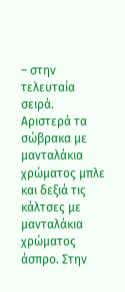– στην τελευταία σειρά. Αριστερά τα σώβρακα με μανταλάκια χρώματος μπλε και δεξιά τις κάλτσες με μανταλάκια χρώματος άσπρο. Στην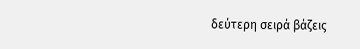δεύτερη σειρά βάζεις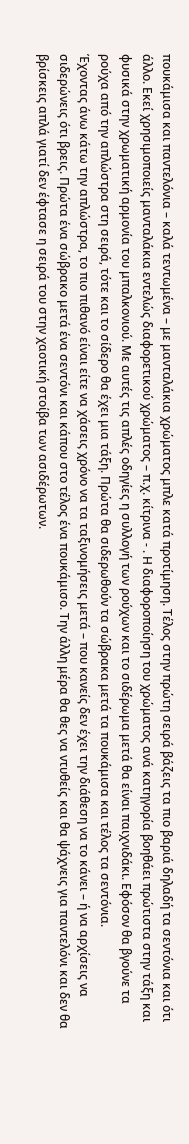πουκάμισα και παντελόνια – καλά τεντωμένα – με μανταλάκια χρώματος μπλε κατά προτίμηση. Τέλος στην πρώτη σειρά βάζεις τα πιο βαριά δηλαδή τα σεντόνια και ότι άλλο. Εκεί χρησιμοποιείς μανταλάκια εντελώς διαφορετικού χρώματος – π.χ. κίτρινα - . Η διαφοροποίηση του χρώματος ανά κατηγορία βοηθάει πρώτιστα στην τάξη και φυσικά στην χρωματική αρμονία του μπαλκονιού. Με αυτές τις απλές οδηγίες η συλλογή των ρούχων και το σιδέρωμα μετά θα είναι παιχνιδάκι. Εφόσον θα βγούνε τα ρούχα από την απλώστρα στη σειρά, τότε και το σίδερο θα έχει μια τάξη. Πρώτα θα σιδερωθούν τα σώβρακα μετά τα πουκάμισα και τέλος τα σεντόνια.
Έχοντας άνω κάτω την απλώστρα, το πιο πιθανό είναι είτε να χάσεις χρόνο να τα ταξινομήσεις μετά – που κανείς δεν έχει την διάθεση να το κάνει – ή να αρχίσεις να σιδερώνεις ότι βρεις. Πρώτα ένα σώβρακο μετά ένα σεντόνι και κάπου στο τέλος ένα πουκάμισο. Την άλλη μέρα θα θες να ντυθείς και θα ψάχνεις για παντελόνι και δεν θα βρίσκεις απλά γιατί δεν έφτασε η σειρά του στην χαοτική στοίβα των ασιδέρωτων.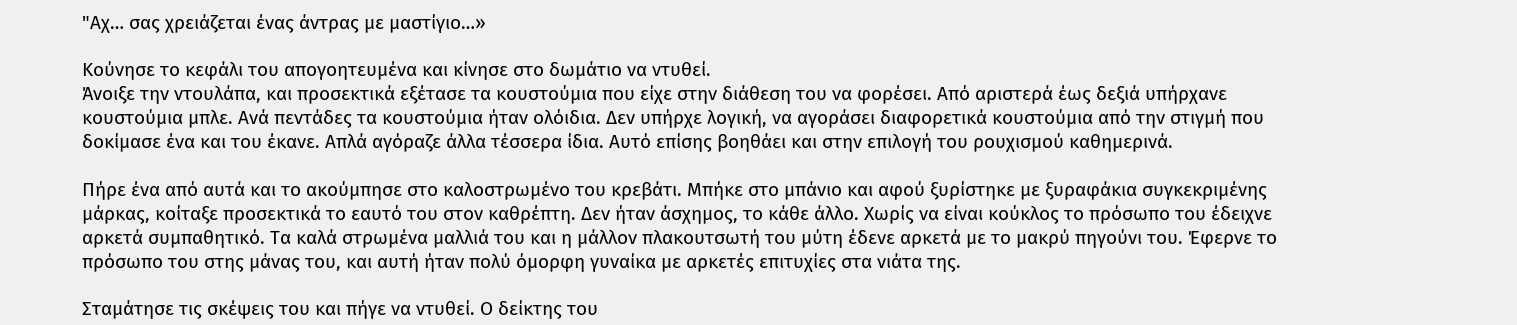"Αχ… σας χρειάζεται ένας άντρας με μαστίγιο…»

Κούνησε το κεφάλι του απογοητευμένα και κίνησε στο δωμάτιο να ντυθεί.
Άνοιξε την ντουλάπα, και προσεκτικά εξέτασε τα κουστούμια που είχε στην διάθεση του να φορέσει. Από αριστερά έως δεξιά υπήρχανε κουστούμια μπλε. Ανά πεντάδες τα κουστούμια ήταν ολόιδια. Δεν υπήρχε λογική, να αγοράσει διαφορετικά κουστούμια από την στιγμή που δοκίμασε ένα και του έκανε. Απλά αγόραζε άλλα τέσσερα ίδια. Αυτό επίσης βοηθάει και στην επιλογή του ρουχισμού καθημερινά.

Πήρε ένα από αυτά και το ακούμπησε στο καλοστρωμένο του κρεβάτι. Μπήκε στο μπάνιο και αφού ξυρίστηκε με ξυραφάκια συγκεκριμένης μάρκας, κοίταξε προσεκτικά το εαυτό του στον καθρέπτη. Δεν ήταν άσχημος, το κάθε άλλο. Χωρίς να είναι κούκλος το πρόσωπο του έδειχνε αρκετά συμπαθητικό. Τα καλά στρωμένα μαλλιά του και η μάλλον πλακουτσωτή του μύτη έδενε αρκετά με το μακρύ πηγούνι του. Έφερνε το πρόσωπο του στης μάνας του, και αυτή ήταν πολύ όμορφη γυναίκα με αρκετές επιτυχίες στα νιάτα της.

Σταμάτησε τις σκέψεις του και πήγε να ντυθεί. Ο δείκτης του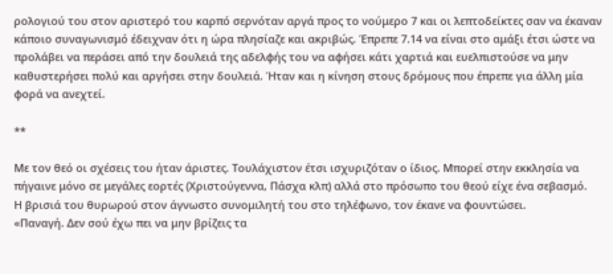ρολογιού του στον αριστερό του καρπό σερνόταν αργά προς το νούμερο 7 και οι λεπτοδείκτες σαν να έκαναν κάποιο συναγωνισμό έδειχναν ότι η ώρα πλησίαζε και ακριβώς. Έπρεπε 7.14 να είναι στο αμάξι έτσι ώστε να προλάβει να περάσει από την δουλειά της αδελφής του να αφήσει κάτι χαρτιά και ευελπιστούσε να μην καθυστερήσει πολύ και αργήσει στην δουλειά. Ήταν και η κίνηση στους δρόμους που έπρεπε για άλλη μία φορά να ανεχτεί.

**

Με τον θεό οι σχέσεις του ήταν άριστες. Τουλάχιστον έτσι ισχυριζόταν ο ίδιος. Μπορεί στην εκκλησία να πήγαινε μόνο σε μεγάλες εορτές (Χριστούγεννα, Πάσχα κλπ) αλλά στο πρόσωπο του θεού είχε ένα σεβασμό.
Η βρισιά του θυρωρού στον άγνωστο συνομιλητή του στο τηλέφωνο, τον έκανε να φουντώσει.
«Παναγή. Δεν σού έχω πει να μην βρίζεις τα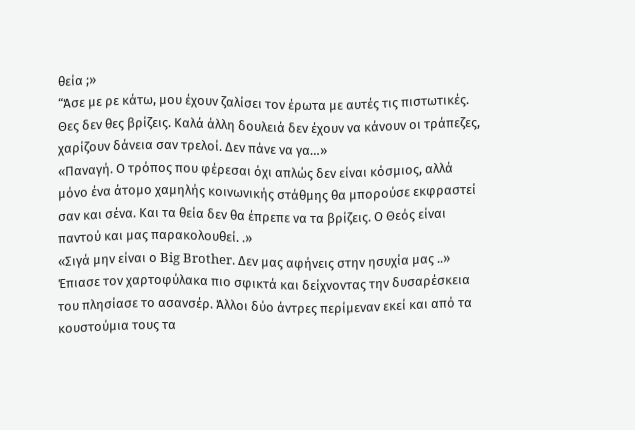θεία ;»
“Άσε με ρε κάτω, μου έχουν ζαλίσει τον έρωτα με αυτές τις πιστωτικές. Θες δεν θες βρίζεις. Καλά άλλη δουλειά δεν έχουν να κάνουν οι τράπεζες, χαρίζουν δάνεια σαν τρελοί. Δεν πάνε να γα…»
«Παναγή. Ο τρόπος που φέρεσαι όχι απλώς δεν είναι κόσμιος, αλλά μόνο ένα άτομο χαμηλής κοινωνικής στάθμης θα μπορούσε εκφραστεί σαν και σένα. Και τα θεία δεν θα έπρεπε να τα βρίζεις. Ο Θεός είναι παντού και μας παρακολουθεί. .»
«Σιγά μην είναι ο Big Brother. Δεν μας αφήνεις στην ησυχία μας ..»
Έπιασε τον χαρτοφύλακα πιο σφικτά και δείχνοντας την δυσαρέσκεια του πλησίασε το ασανσέρ. Άλλοι δύο άντρες περίμεναν εκεί και από τα κουστούμια τους τα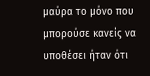μαύρα το μόνο που μπορούσε κανείς να υποθέσει ήταν ότι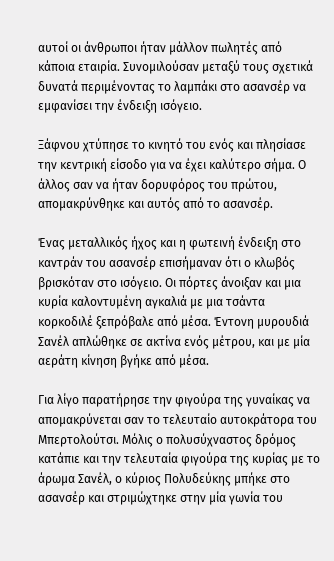αυτοί οι άνθρωποι ήταν μάλλον πωλητές από κάποια εταιρία. Συνομιλούσαν μεταξύ τους σχετικά δυνατά περιμένοντας το λαμπάκι στο ασανσέρ να εμφανίσει την ένδειξη ισόγειο.

Ξάφνου χτύπησε το κινητό του ενός και πλησίασε την κεντρική είσοδο για να έχει καλύτερο σήμα. Ο άλλος σαν να ήταν δορυφόρος του πρώτου, απομακρύνθηκε και αυτός από το ασανσέρ.

Ένας μεταλλικός ήχος και η φωτεινή ένδειξη στο καντράν του ασανσέρ επισήμαναν ότι ο κλωβός βρισκόταν στο ισόγειο. Οι πόρτες άνοιξαν και μια κυρία καλοντυμένη αγκαλιά με μια τσάντα κορκοδιλέ ξεπρόβαλε από μέσα. Έντονη μυρουδιά Σανέλ απλώθηκε σε ακτίνα ενός μέτρου, και με μία αεράτη κίνηση βγήκε από μέσα.

Για λίγο παρατήρησε την φιγούρα της γυναίκας να απομακρύνεται σαν το τελευταίο αυτοκράτορα του Μπερτολούτσι. Μόλις ο πολυσύχναστος δρόμος κατάπιε και την τελευταία φιγούρα της κυρίας με το άρωμα Σανέλ, ο κύριος Πολυδεύκης μπήκε στο ασανσέρ και στριμώχτηκε στην μία γωνία του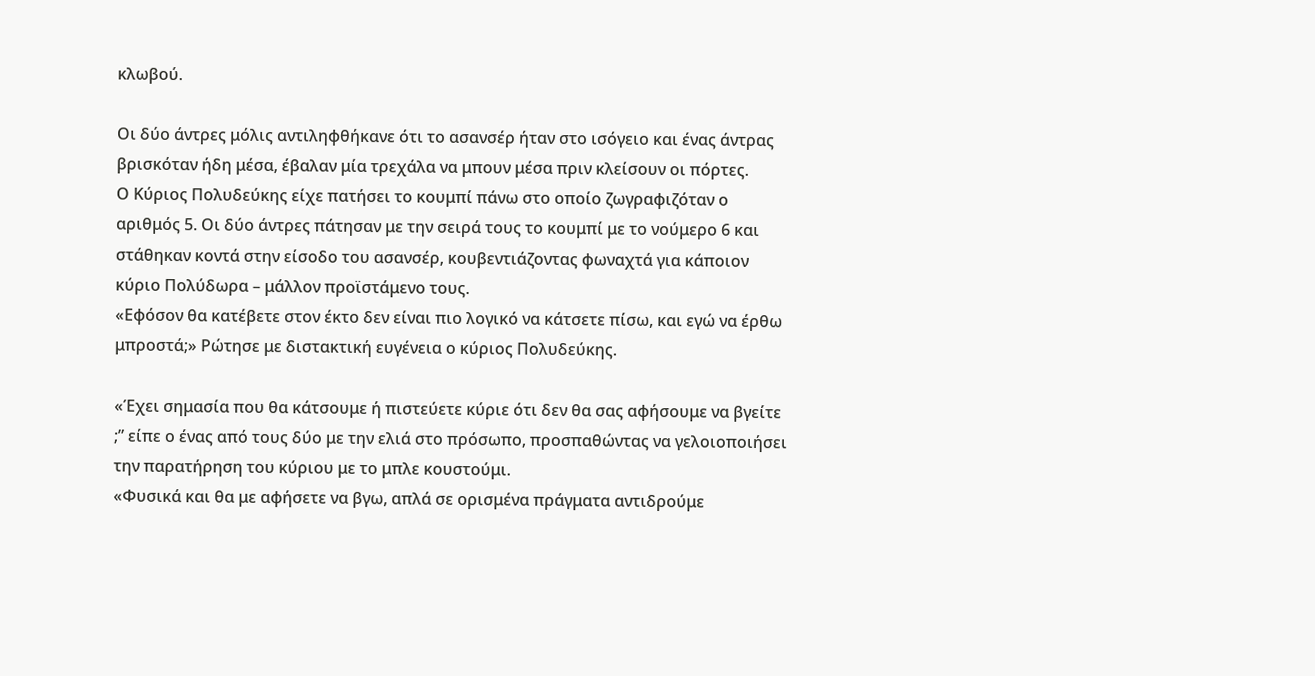κλωβού.

Οι δύο άντρες μόλις αντιληφθήκανε ότι το ασανσέρ ήταν στο ισόγειο και ένας άντρας βρισκόταν ήδη μέσα, έβαλαν μία τρεχάλα να μπουν μέσα πριν κλείσουν οι πόρτες.
Ο Κύριος Πολυδεύκης είχε πατήσει το κουμπί πάνω στο οποίο ζωγραφιζόταν ο αριθμός 5. Οι δύο άντρες πάτησαν με την σειρά τους το κουμπί με το νούμερο 6 και στάθηκαν κοντά στην είσοδο του ασανσέρ, κουβεντιάζοντας φωναχτά για κάποιον κύριο Πολύδωρα – μάλλον προϊστάμενο τους.
«Εφόσον θα κατέβετε στον έκτο δεν είναι πιο λογικό να κάτσετε πίσω, και εγώ να έρθω μπροστά;» Ρώτησε με διστακτική ευγένεια ο κύριος Πολυδεύκης.

«Έχει σημασία που θα κάτσουμε ή πιστεύετε κύριε ότι δεν θα σας αφήσουμε να βγείτε ;” είπε ο ένας από τους δύο με την ελιά στο πρόσωπο, προσπαθώντας να γελοιοποιήσει την παρατήρηση του κύριου με το μπλε κουστούμι.
«Φυσικά και θα με αφήσετε να βγω, απλά σε ορισμένα πράγματα αντιδρούμε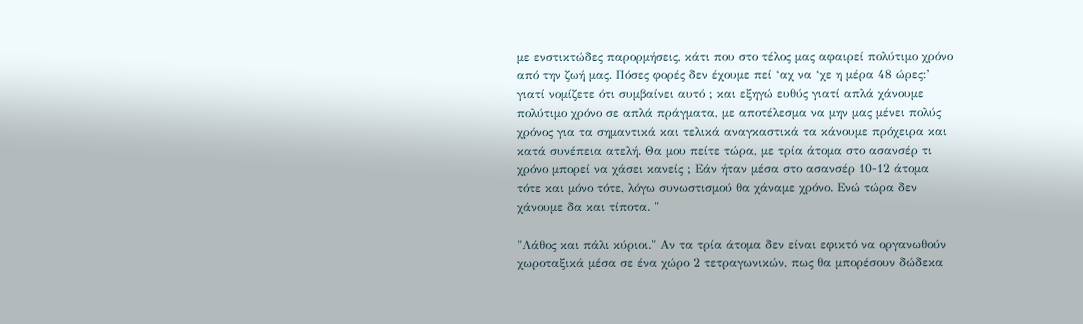με ενστικτώδες παρορμήσεις, κάτι που στο τέλος μας αφαιρεί πολύτιμο χρόνο από την ζωή μας. Πόσες φορές δεν έχουμε πεί ‘αχ να ‘χε η μέρα 48 ώρες:’ γιατί νομίζετε ότι συμβαίνει αυτό ; και εξηγώ ευθύς γιατί απλά χάνουμε πολύτιμο χρόνο σε απλά πράγματα, με αποτέλεσμα να μην μας μένει πολύς χρόνος για τα σημαντικά και τελικά αναγκαστικά τα κάνουμε πρόχειρα και κατά συνέπεια ατελή. Θα μου πείτε τώρα, με τρία άτομα στο ασανσέρ τι χρόνο μπορεί να χάσει κανείς ; Εάν ήταν μέσα στο ασανσέρ 10-12 άτομα τότε και μόνο τότε, λόγω συνωστισμού θα χάναμε χρόνο. Ενώ τώρα δεν χάνουμε δα και τίποτα. "

"Λάθος και πάλι κύριοι." Αν τα τρία άτομα δεν είναι εφικτό να οργανωθούν χωροταξικά μέσα σε ένα χώρο 2 τετραγωνικών, πως θα μπορέσουν δώδεκα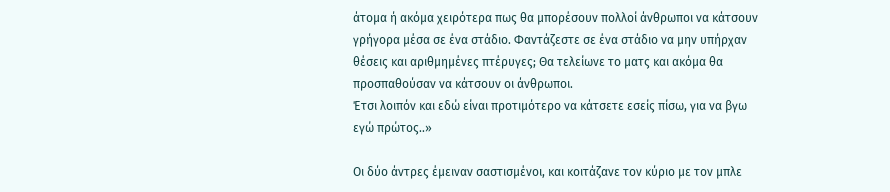άτομα ή ακόμα χειρότερα πως θα μπορέσουν πολλοί άνθρωποι να κάτσουν γρήγορα μέσα σε ένα στάδιο. Φαντάζεστε σε ένα στάδιο να μην υπήρχαν θέσεις και αριθμημένες πτέρυγες; Θα τελείωνε το ματς και ακόμα θα προσπαθούσαν να κάτσουν οι άνθρωποι.
Έτσι λοιπόν και εδώ είναι προτιμότερο να κάτσετε εσείς πίσω, για να βγω εγώ πρώτος..»

Οι δύο άντρες έμειναν σαστισμένοι, και κοιτάζανε τον κύριο με τον μπλε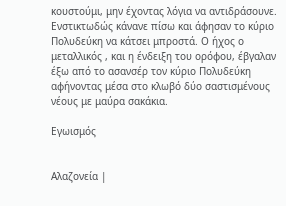κουστούμι, μην έχοντας λόγια να αντιδράσουνε. Ενστικτωδώς κάνανε πίσω και άφησαν το κύριο Πολυδεύκη να κάτσει μπροστά. Ο ήχος ο μεταλλικός , και η ένδειξη του ορόφου, έβγαλαν έξω από το ασανσέρ τον κύριο Πολυδεύκη αφήνοντας μέσα στο κλωβό δύο σαστισμένους νέους με μαύρα σακάκια.

Εγωισμός


Αλαζονεία |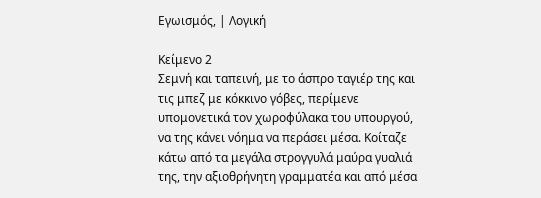Εγωισμός, | Λογική

Κείμενο 2
Σεμνή και ταπεινή, με το άσπρο ταγιέρ της και τις μπεζ με κόκκινο γόβες, περίμενε υπομονετικά τον χωροφύλακα του υπουργού, να της κάνει νόημα να περάσει μέσα. Κοίταζε κάτω από τα μεγάλα στρογγυλά μαύρα γυαλιά της, την αξιοθρήνητη γραμματέα και από μέσα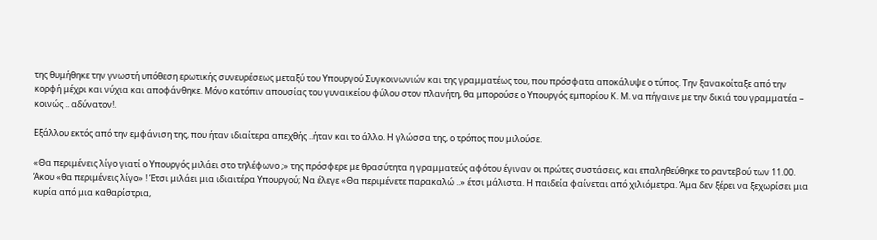της θυμήθηκε την γνωστή υπόθεση ερωτικής συνευρέσεως μεταξύ του Υπουργού Συγκοινωνιών και της γραμματέως του, που πρόσφατα αποκάλυψε ο τύπος. Την ξανακοίταξε από την κορφή μέχρι και νύχια και αποφάνθηκε. Μόνο κατόπιν απουσίας του γυναικείου φύλου στον πλανήτη, θα μπορούσε ο Υπουργός εμπορίου Κ. Μ. να πήγαινε με την δικιά του γραμματέα – κοινώς .. αδύνατον!.

Εξάλλου εκτός από την εμφάνιση της, που ήταν ιδιαίτερα απεχθής ..ήταν και το άλλο. Η γλώσσα της, ο τρόπος που μιλούσε.

«Θα περιμένεις λίγο γιατί ο Υπουργός μιλάει στο τηλέφωνο ;» της πρόσφερε με θρασύτητα η γραμματεύς αφότου έγιναν οι πρώτες συστάσεις, και επαληθεύθηκε το ραντεβού των 11.00.
Άκου «θα περιμένεις λίγο» ! Έτσι μιλάει μια ιδιαιτέρα Υπουργού; Να έλεγε «Θα περιμένετε παρακαλώ ..» έτσι μάλιστα. Η παιδεία φαίνεται από χιλιόμετρα. Άμα δεν ξέρει να ξεχωρίσει μια κυρία από μια καθαρίστρια,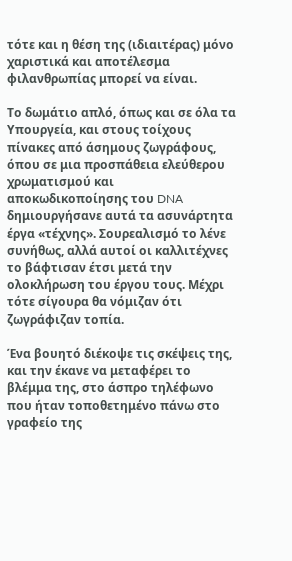τότε και η θέση της (ιδιαιτέρας) μόνο χαριστικά και αποτέλεσμα φιλανθρωπίας μπορεί να είναι.

Το δωμάτιο απλό, όπως και σε όλα τα Υπουργεία, και στους τοίχους πίνακες από άσημους ζωγράφους, όπου σε μια προσπάθεια ελεύθερου χρωματισμού και αποκωδικοποίησης του DNA δημιουργήσανε αυτά τα ασυνάρτητα έργα «τέχνης». Σουρεαλισμό το λένε συνήθως, αλλά αυτοί οι καλλιτέχνες το βάφτισαν έτσι μετά την ολοκλήρωση του έργου τους. Μέχρι τότε σίγουρα θα νόμιζαν ότι ζωγράφιζαν τοπία.

Ένα βουητό διέκοψε τις σκέψεις της, και την έκανε να μεταφέρει το βλέμμα της, στο άσπρο τηλέφωνο που ήταν τοποθετημένο πάνω στο γραφείο της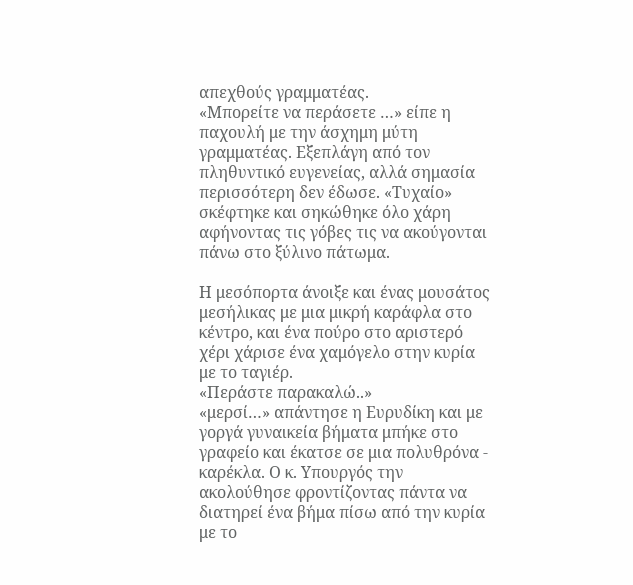απεχθούς γραμματέας.
«Μπορείτε να περάσετε …» είπε η παχουλή με την άσχημη μύτη γραμματέας. Εξεπλάγη από τον πληθυντικό ευγενείας, αλλά σημασία περισσότερη δεν έδωσε. «Τυχαίο» σκέφτηκε και σηκώθηκε όλο χάρη αφήνοντας τις γόβες τις να ακούγονται πάνω στο ξύλινο πάτωμα.

Η μεσόπορτα άνοιξε και ένας μουσάτος μεσήλικας με μια μικρή καράφλα στο κέντρο, και ένα πούρο στο αριστερό χέρι χάρισε ένα χαμόγελο στην κυρία με το ταγιέρ.
«Περάστε παρακαλώ..»
«μερσί…» απάντησε η Ευρυδίκη και με γοργά γυναικεία βήματα μπήκε στο γραφείο και έκατσε σε μια πολυθρόνα - καρέκλα. Ο κ. Υπουργός την ακολούθησε φροντίζοντας πάντα να διατηρεί ένα βήμα πίσω από την κυρία με το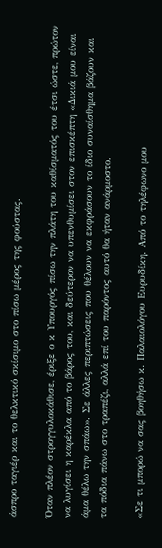άσπρο ταγιέρ και το θελκτικό σκίσιμο στο πίσω μέρος της φούστας.

Όταν πλέον στρογγυλοκάθισε, έριξε ο κ Υπουργός πίσω την πλάτη του καθίσματός του έτσι ώστε, πρώτον να λυγίσει η καρέκλα από το βάρος του, και δεύτερον να υπενθυμίσει στον επισκέπτη «Δικιά μου είναι άμα θέλω την σπάω». Σε άλλες περιπτώσεις που θέλουν να εκφράσουν το ίδιο συναίσθημα βάζουν και τα πόδια πάνω στο τραπέζι, αλλά επί του παρόντος αυτό θα ήταν ανάρμοστο.

«Σε τι μπορώ να σας βοηθήσω κ. Παλαιολόγου Ευρυδίκη. Από το τηλέφωνο μου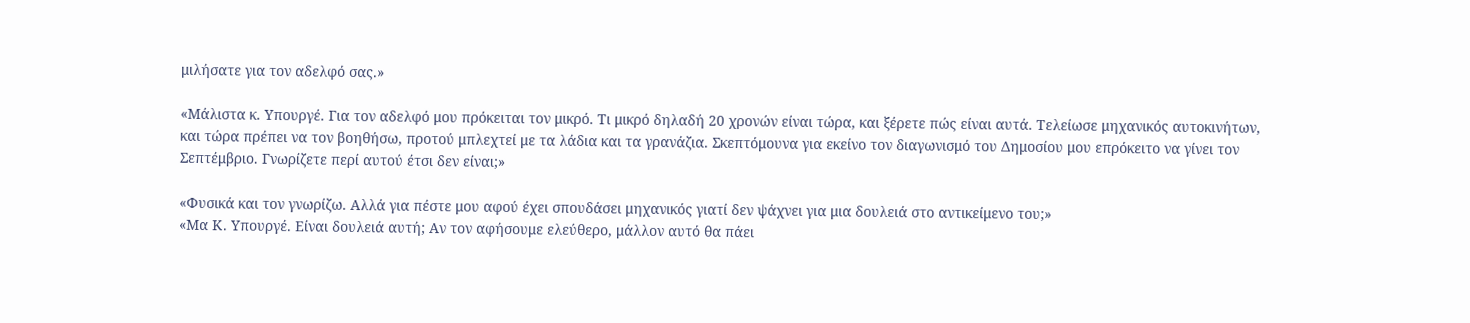μιλήσατε για τον αδελφό σας.»

«Μάλιστα κ. Υπουργέ. Για τον αδελφό μου πρόκειται τον μικρό. Τι μικρό δηλαδή 20 χρονών είναι τώρα, και ξέρετε πώς είναι αυτά. Τελείωσε μηχανικός αυτοκινήτων, και τώρα πρέπει να τον βοηθήσω, προτού μπλεχτεί με τα λάδια και τα γρανάζια. Σκεπτόμουνα για εκείνο τον διαγωνισμό του Δημοσίου μου επρόκειτο να γίνει τον Σεπτέμβριο. Γνωρίζετε περί αυτού έτσι δεν είναι;»

«Φυσικά και τον γνωρίζω. Αλλά για πέστε μου αφού έχει σπουδάσει μηχανικός γιατί δεν ψάχνει για μια δουλειά στο αντικείμενο του;»
«Μα Κ. Υπουργέ. Είναι δουλειά αυτή; Αν τον αφήσουμε ελεύθερο, μάλλον αυτό θα πάει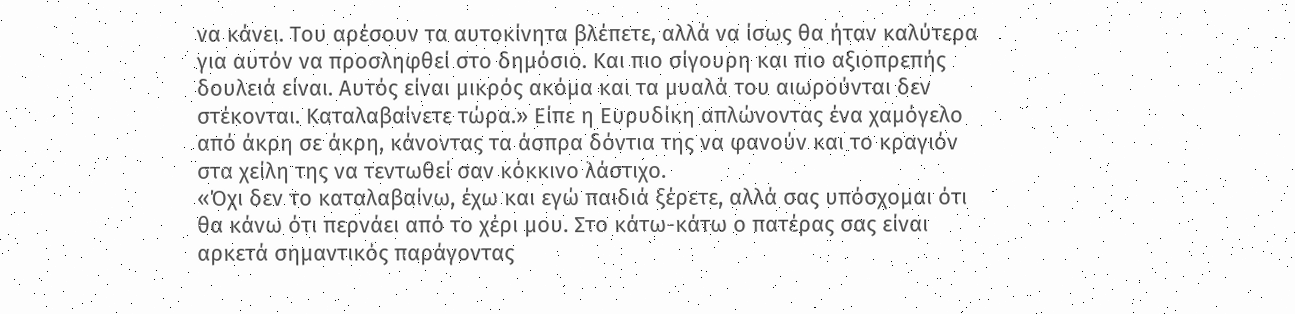να κάνει. Του αρέσουν τα αυτοκίνητα βλέπετε, αλλά να ίσως θα ήταν καλύτερα για αυτόν να προσληφθεί στο δημόσιο. Και πιο σίγουρη και πιο αξιοπρεπής δουλειά είναι. Αυτός είναι μικρός ακόμα και τα μυαλά του αιωρούνται δεν στέκονται. Καταλαβαίνετε τώρα.» Είπε η Ευρυδίκη απλώνοντας ένα χαμόγελο από άκρη σε άκρη, κάνοντας τα άσπρα δόντια της να φανούν και το κραγιόν στα χείλη της να τεντωθεί σαν κόκκινο λάστιχο.
«Όχι δεν το καταλαβαίνω, έχω και εγώ παιδιά ξέρετε, αλλά σας υπόσχομαι ότι θα κάνω ότι περνάει από το χέρι μου. Στο κάτω-κάτω ο πατέρας σας είναι αρκετά σημαντικός παράγοντας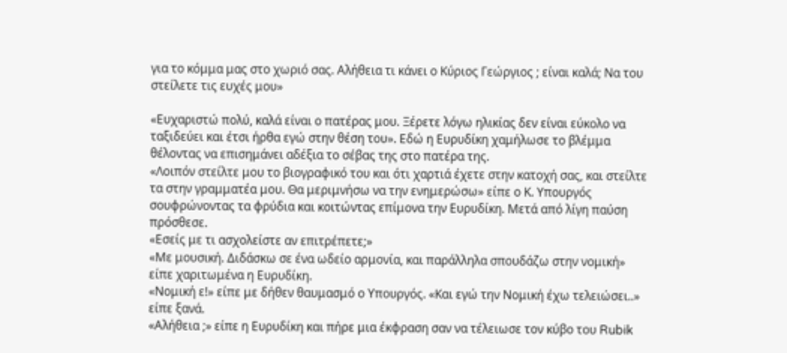για το κόμμα μας στο χωριό σας. Αλήθεια τι κάνει ο Κύριος Γεώργιος ; είναι καλά; Να του στείλετε τις ευχές μου»

«Ευχαριστώ πολύ, καλά είναι ο πατέρας μου. Ξέρετε λόγω ηλικίας δεν είναι εύκολο να ταξιδεύει και έτσι ήρθα εγώ στην θέση του». Εδώ η Ευρυδίκη χαμήλωσε το βλέμμα θέλοντας να επισημάνει αδέξια το σέβας της στο πατέρα της.
«Λοιπόν στείλτε μου το βιογραφικό του και ότι χαρτιά έχετε στην κατοχή σας, και στείλτε τα στην γραμματέα μου. Θα μεριμνήσω να την ενημερώσω» είπε ο Κ. Υπουργός σουφρώνοντας τα φρύδια και κοιτώντας επίμονα την Ευρυδίκη. Μετά από λίγη παύση πρόσθεσε.
«Εσείς με τι ασχολείστε αν επιτρέπετε;»
«Με μουσική. Διδάσκω σε ένα ωδείο αρμονία, και παράλληλα σπουδάζω στην νομική» είπε χαριτωμένα η Ευρυδίκη.
«Νομική ε!» είπε με δήθεν θαυμασμό ο Υπουργός. «Και εγώ την Νομική έχω τελειώσει..» είπε ξανά.
«Αλήθεια ;» είπε η Ευρυδίκη και πήρε μια έκφραση σαν να τέλειωσε τον κύβο του Rubik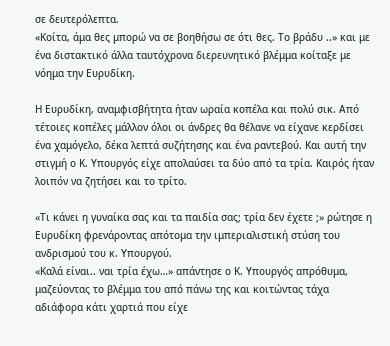σε δευτερόλεπτα.
«Κοίτα, άμα θες μπορώ να σε βοηθήσω σε ότι θες. Το βράδυ ..» και με ένα διστακτικό άλλα ταυτόχρονα διερευνητικό βλέμμα κοίταξε με νόημα την Ευρυδίκη.

Η Ευρυδίκη, αναμφισβήτητα ήταν ωραία κοπέλα και πολύ σικ. Από τέτοιες κοπέλες μάλλον όλοι οι άνδρες θα θέλανε να είχανε κερδίσει ένα χαμόγελο, δέκα λεπτά συζήτησης και ένα ραντεβού. Και αυτή την στιγμή ο Κ. Υπουργός είχε απολαύσει τα δύο από τα τρία. Καιρός ήταν λοιπόν να ζητήσει και το τρίτο.

«Τι κάνει η γυναίκα σας και τα παιδία σας; τρία δεν έχετε ;» ρώτησε η Ευρυδίκη φρενάροντας απότομα την ιμπεριαλιστική στύση του ανδρισμού του κ. Υπουργού.
«Καλά είναι.. ναι τρία έχω…» απάντησε ο Κ. Υπουργός απρόθυμα, μαζεύοντας το βλέμμα του από πάνω της και κοιτώντας τάχα αδιάφορα κάτι χαρτιά που είχε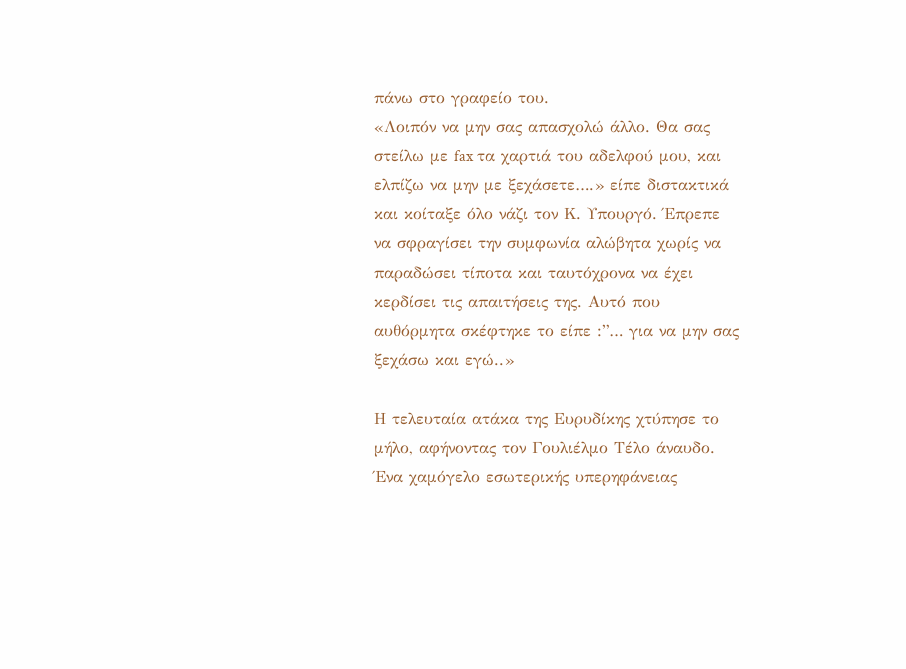πάνω στο γραφείο του.
«Λοιπόν να μην σας απασχολώ άλλο. Θα σας στείλω με fax τα χαρτιά του αδελφού μου, και ελπίζω να μην με ξεχάσετε….» είπε διστακτικά και κοίταξε όλο νάζι τον Κ. Υπουργό. Έπρεπε να σφραγίσει την συμφωνία αλώβητα χωρίς να παραδώσει τίποτα και ταυτόχρονα να έχει κερδίσει τις απαιτήσεις της. Αυτό που αυθόρμητα σκέφτηκε το είπε :”… για να μην σας ξεχάσω και εγώ..»

Η τελευταία ατάκα της Ευρυδίκης χτύπησε το μήλο, αφήνοντας τον Γουλιέλμο Τέλο άναυδο. Ένα χαμόγελο εσωτερικής υπερηφάνειας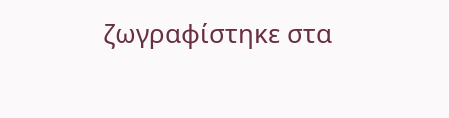ζωγραφίστηκε στα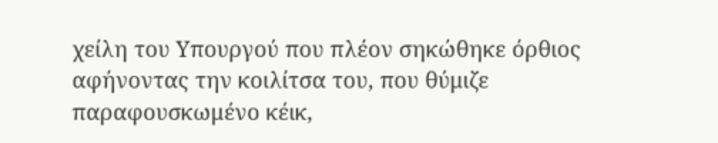χείλη του Υπουργού που πλέον σηκώθηκε όρθιος αφήνοντας την κοιλίτσα του, που θύμιζε παραφουσκωμένο κέικ,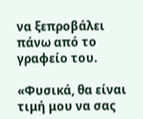να ξεπροβάλει πάνω από το γραφείο του.

«Φυσικά, θα είναι τιμή μου να σας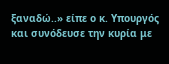ξαναδώ..» είπε ο κ. Υπουργός και συνόδευσε την κυρία με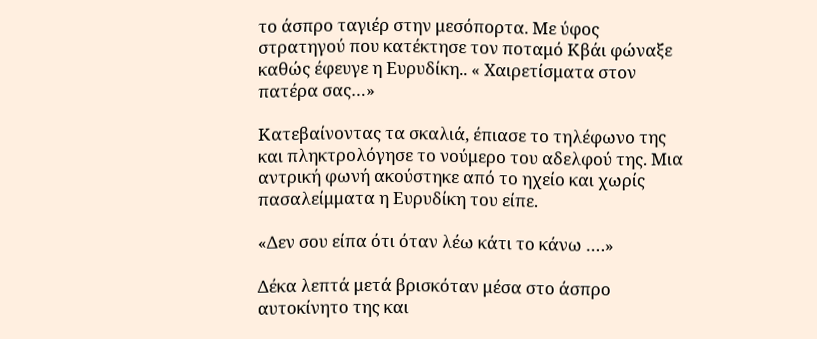το άσπρο ταγιέρ στην μεσόπορτα. Με ύφος στρατηγού που κατέκτησε τον ποταμό Κβάι φώναξε καθώς έφευγε η Ευρυδίκη.. « Χαιρετίσματα στον πατέρα σας…»

Κατεβαίνοντας τα σκαλιά, έπιασε το τηλέφωνο της και πληκτρολόγησε το νούμερο του αδελφού της. Μια αντρική φωνή ακούστηκε από το ηχείο και χωρίς πασαλείμματα η Ευρυδίκη του είπε.

«Δεν σου είπα ότι όταν λέω κάτι το κάνω ….»

Δέκα λεπτά μετά βρισκόταν μέσα στο άσπρο αυτοκίνητο της και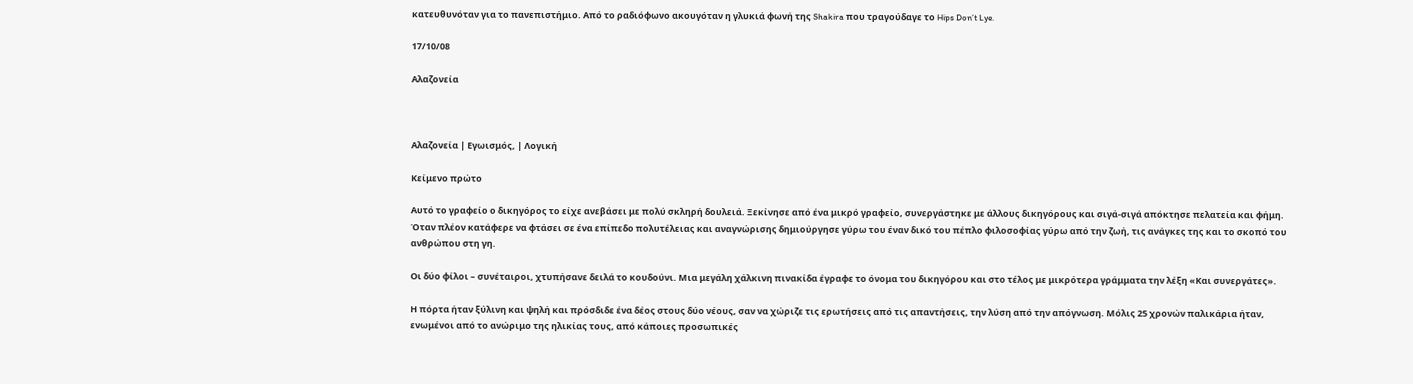κατευθυνόταν για το πανεπιστήμιο. Από το ραδιόφωνο ακουγόταν η γλυκιά φωνή της Shakira που τραγούδαγε το Hips Don’t Lye.

17/10/08

Αλαζονεία



Αλαζονεία | Εγωισμός, | Λογική

Κείμενο πρώτο

Αυτό το γραφείο ο δικηγόρος το είχε ανεβάσει με πολύ σκληρή δουλειά. Ξεκίνησε από ένα μικρό γραφείο, συνεργάστηκε με άλλους δικηγόρους και σιγά-σιγά απόκτησε πελατεία και φήμη. Όταν πλέον κατάφερε να φτάσει σε ένα επίπεδο πολυτέλειας και αναγνώρισης δημιούργησε γύρω του έναν δικό του πέπλο φιλοσοφίας γύρω από την ζωή, τις ανάγκες της και το σκοπό του ανθρώπου στη γη.

Οι δύο φίλοι – συνέταιροι, χτυπήσανε δειλά το κουδούνι. Μια μεγάλη χάλκινη πινακίδα έγραφε το όνομα του δικηγόρου και στο τέλος με μικρότερα γράμματα την λέξη «Και συνεργάτες».

Η πόρτα ήταν ξύλινη και ψηλή και πρόσδιδε ένα δέος στους δύο νέους, σαν να χώριζε τις ερωτήσεις από τις απαντήσεις, την λύση από την απόγνωση. Μόλις 25 χρονών παλικάρια ήταν, ενωμένοι από το ανώριμο της ηλικίας τους, από κάποιες προσωπικές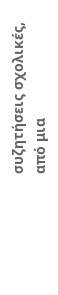συζητήσεις σχολικές, από μια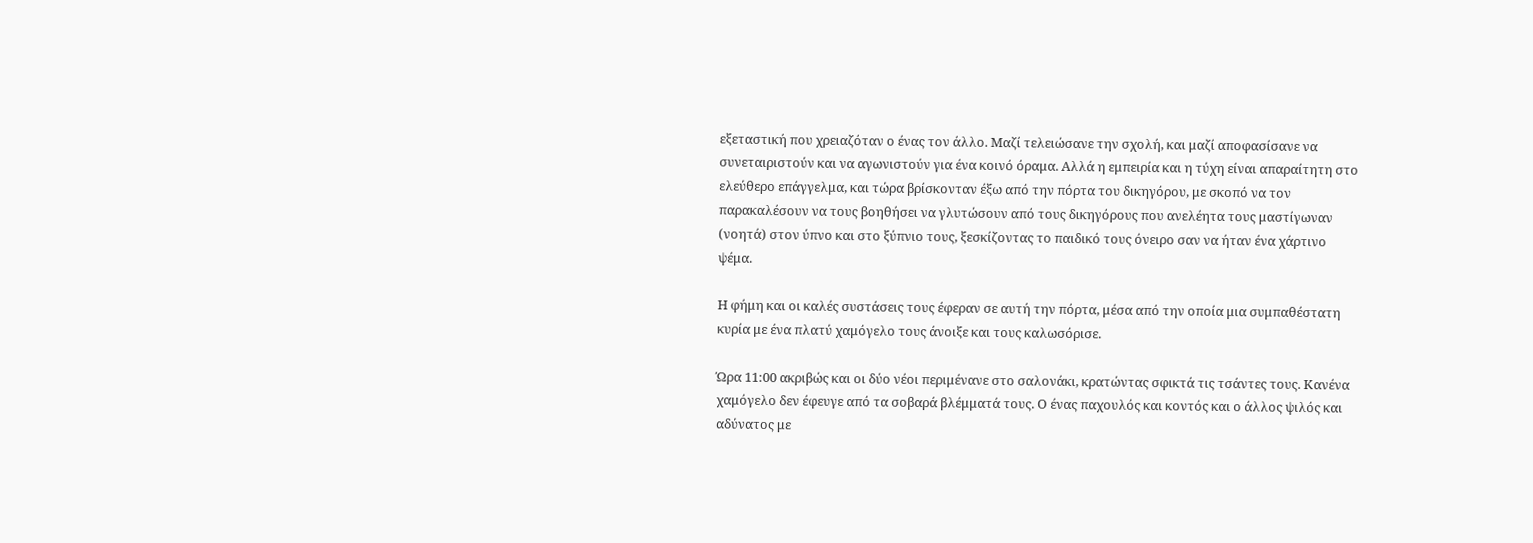εξεταστική που χρειαζόταν ο ένας τον άλλο. Μαζί τελειώσανε την σχολή, και μαζί αποφασίσανε να συνεταιριστούν και να αγωνιστούν για ένα κοινό όραμα. Αλλά η εμπειρία και η τύχη είναι απαραίτητη στο ελεύθερο επάγγελμα, και τώρα βρίσκονταν έξω από την πόρτα του δικηγόρου, με σκοπό να τον παρακαλέσουν να τους βοηθήσει να γλυτώσουν από τους δικηγόρους που ανελέητα τους μαστίγωναν (νοητά) στον ύπνο και στο ξύπνιο τους, ξεσκίζοντας το παιδικό τους όνειρο σαν να ήταν ένα χάρτινο ψέμα.

Η φήμη και οι καλές συστάσεις τους έφεραν σε αυτή την πόρτα, μέσα από την οποία μια συμπαθέστατη κυρία με ένα πλατύ χαμόγελο τους άνοιξε και τους καλωσόρισε.

Ώρα 11:00 ακριβώς και οι δύο νέοι περιμένανε στο σαλονάκι, κρατώντας σφικτά τις τσάντες τους. Κανένα χαμόγελο δεν έφευγε από τα σοβαρά βλέμματά τους. Ο ένας παχουλός και κοντός και ο άλλος ψιλός και αδύνατος με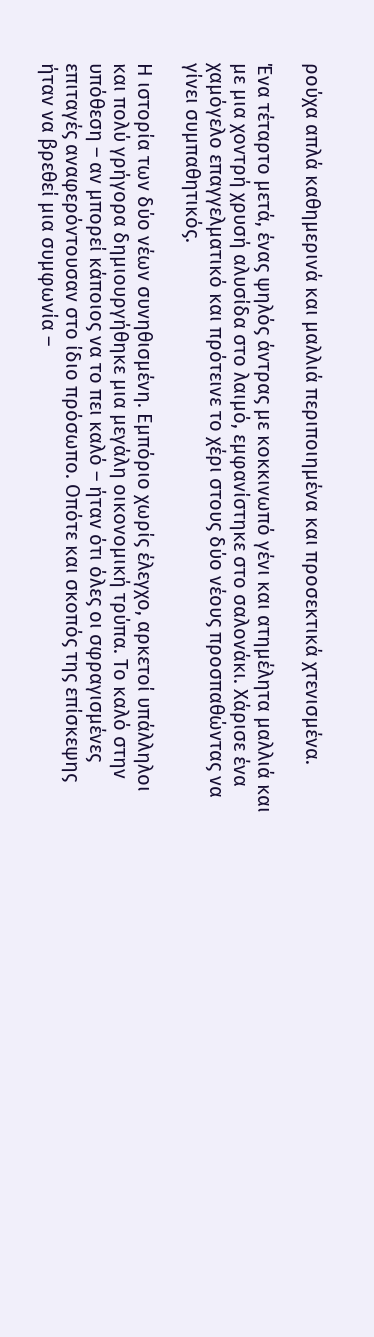ρούχα απλά καθημερινά και μαλλιά περιποιημένα και προσεκτικά χτενισμένα.

Ένα τέταρτο μετά, ένας ψηλός άντρας με κοκκινωπό γένι και ατημέλητα μαλλιά και με μια χοντρή χρυσή αλυσίδα στο λαιμό, εμφανίστηκε στο σαλονάκι. Χάρισε ένα χαμόγελο επαγγελματικό και πρότεινε το χέρι στους δύο νέους προσπαθώντας να γίνει συμπαθητικός.

Η ιστορία των δύο νέων συνηθισμένη. Εμπόριο χωρίς έλεγχο, αρκετοί υπάλληλοι και πολύ γρήγορα δημιουργήθηκε μια μεγάλη οικονομική τρύπα. Το καλό στην υπόθεση – αν μπορεί κάποιος να το πει καλό – ήταν ότι όλες οι σφραγισμένες επιταγές αναφερόντουσαν στο ίδιο πρόσωπο. Οπότε και σκοπός της επίσκεψης ήταν να βρεθεί μια συμφωνία –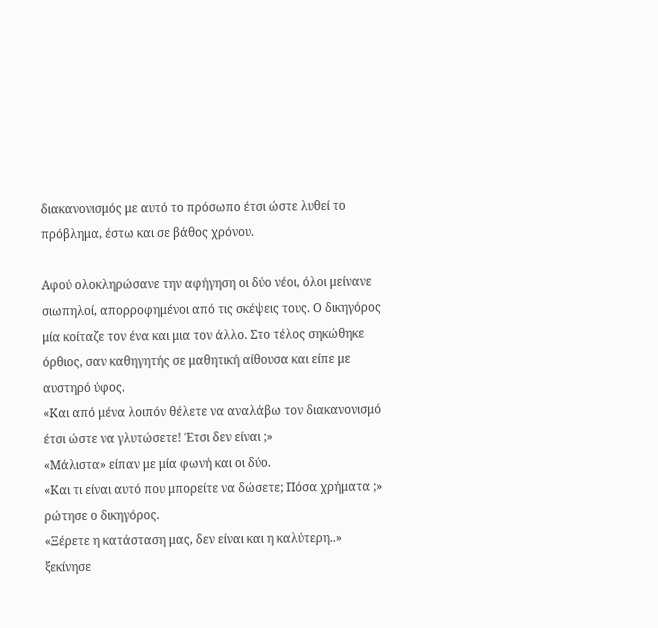διακανονισμός με αυτό το πρόσωπο έτσι ώστε λυθεί το πρόβλημα, έστω και σε βάθος χρόνου.

Αφού ολοκληρώσανε την αφήγηση οι δύο νέοι, όλοι μείνανε σιωπηλοί, απορροφημένοι από τις σκέψεις τους. Ο δικηγόρος μία κοίταζε τον ένα και μια τον άλλο. Στο τέλος σηκώθηκε όρθιος, σαν καθηγητής σε μαθητική αίθουσα και είπε με αυστηρό ύφος.
«Και από μένα λοιπόν θέλετε να αναλάβω τον διακανονισμό έτσι ώστε να γλυτώσετε! Έτσι δεν είναι ;»
«Μάλιστα» είπαν με μία φωνή και οι δύο.
«Και τι είναι αυτό που μπορείτε να δώσετε; Πόσα χρήματα ;» ρώτησε ο δικηγόρος.
«Ξέρετε η κατάσταση μας, δεν είναι και η καλύτερη..» ξεκίνησε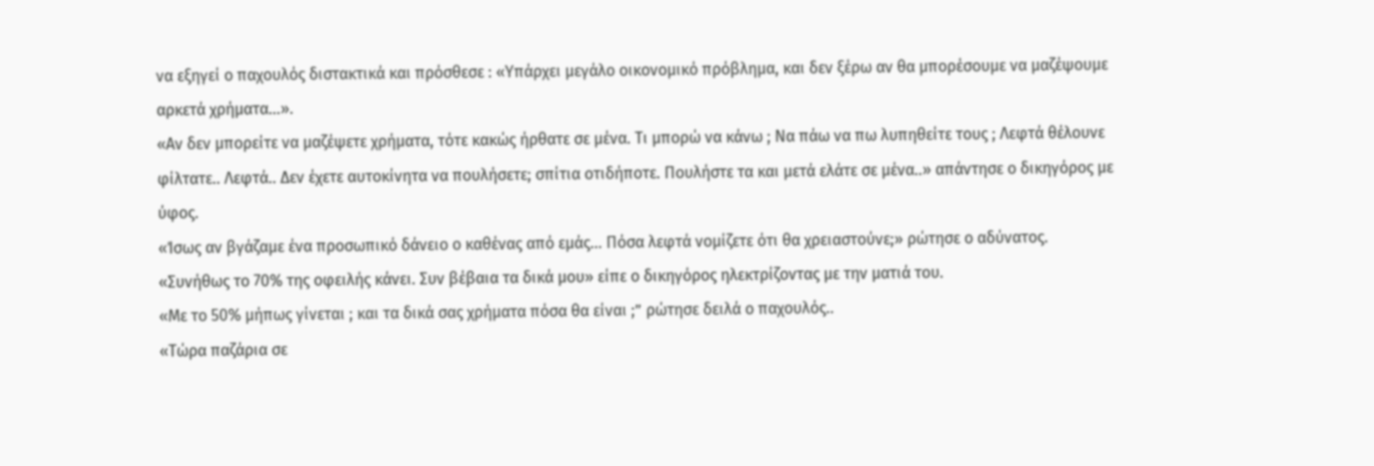να εξηγεί ο παχουλός διστακτικά και πρόσθεσε : «Υπάρχει μεγάλο οικονομικό πρόβλημα, και δεν ξέρω αν θα μπορέσουμε να μαζέψουμε αρκετά χρήματα…».
«Αν δεν μπορείτε να μαζέψετε χρήματα, τότε κακώς ήρθατε σε μένα. Τι μπορώ να κάνω ; Να πάω να πω λυπηθείτε τους ; Λεφτά θέλουνε φίλτατε.. Λεφτά.. Δεν έχετε αυτοκίνητα να πουλήσετε; σπίτια οτιδήποτε. Πουλήστε τα και μετά ελάτε σε μένα..» απάντησε ο δικηγόρος με ύφος.
«Ίσως αν βγάζαμε ένα προσωπικό δάνειο ο καθένας από εμάς… Πόσα λεφτά νομίζετε ότι θα χρειαστούνε;» ρώτησε ο αδύνατος.
«Συνήθως το 70% της οφειλής κάνει. Συν βέβαια τα δικά μου» είπε ο δικηγόρος ηλεκτρίζοντας με την ματιά του.
«Με το 50% μήπως γίνεται ; και τα δικά σας χρήματα πόσα θα είναι ;” ρώτησε δειλά ο παχουλός..
«Τώρα παζάρια σε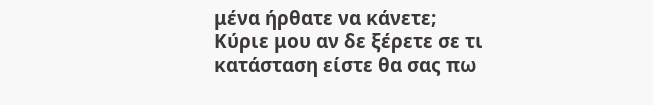μένα ήρθατε να κάνετε; Κύριε μου αν δε ξέρετε σε τι κατάσταση είστε θα σας πω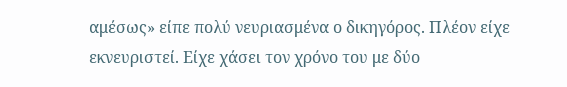αμέσως» είπε πολύ νευριασμένα ο δικηγόρος. Πλέον είχε εκνευριστεί. Είχε χάσει τον χρόνο του με δύο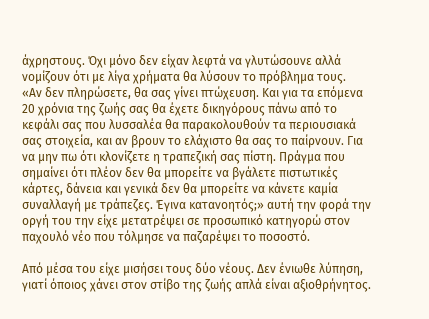άχρηστους. Όχι μόνο δεν είχαν λεφτά να γλυτώσουνε αλλά νομίζουν ότι με λίγα χρήματα θα λύσουν το πρόβλημα τους.
«Αν δεν πληρώσετε, θα σας γίνει πτώχευση. Και για τα επόμενα 20 χρόνια της ζωής σας θα έχετε δικηγόρους πάνω από το κεφάλι σας που λυσσαλέα θα παρακολουθούν τα περιουσιακά σας στοιχεία, και αν βρουν το ελάχιστο θα σας το παίρνουν. Για να μην πω ότι κλονίζετε η τραπεζική σας πίστη. Πράγμα που σημαίνει ότι πλέον δεν θα μπορείτε να βγάλετε πιστωτικές κάρτες, δάνεια και γενικά δεν θα μπορείτε να κάνετε καμία συναλλαγή με τράπεζες. Έγινα κατανοητός;» αυτή την φορά την οργή του την είχε μετατρέψει σε προσωπικό κατηγορώ στον παχουλό νέο που τόλμησε να παζαρέψει το ποσοστό.

Από μέσα του είχε μισήσει τους δύο νέους. Δεν ένιωθε λύπηση, γιατί όποιος χάνει στον στίβο της ζωής απλά είναι αξιοθρήνητος.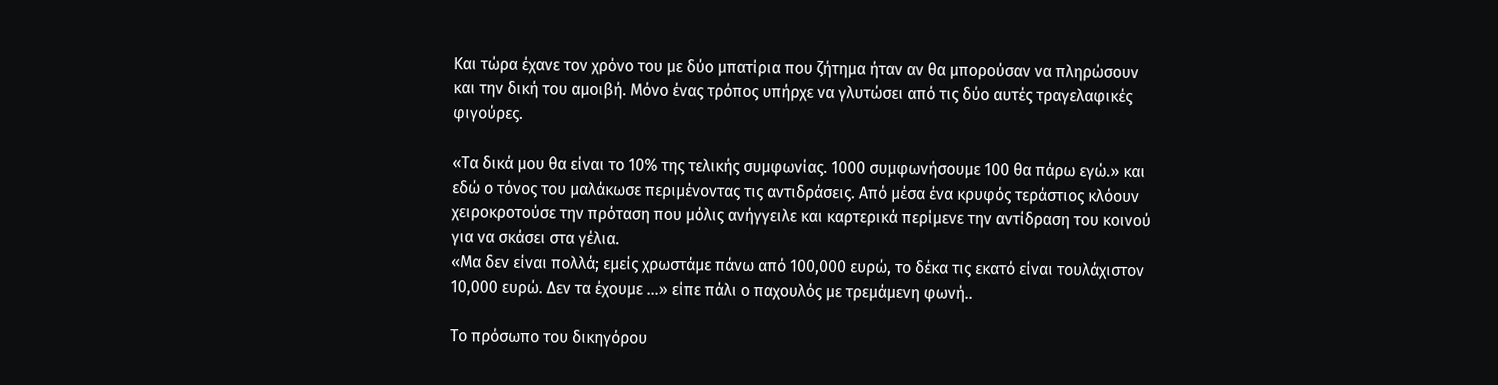Και τώρα έχανε τον χρόνο του με δύο μπατίρια που ζήτημα ήταν αν θα μπορούσαν να πληρώσουν και την δική του αμοιβή. Μόνο ένας τρόπος υπήρχε να γλυτώσει από τις δύο αυτές τραγελαφικές φιγούρες.

«Τα δικά μου θα είναι το 10% της τελικής συμφωνίας. 1000 συμφωνήσουμε 100 θα πάρω εγώ.» και εδώ ο τόνος του μαλάκωσε περιμένοντας τις αντιδράσεις. Από μέσα ένα κρυφός τεράστιος κλόουν χειροκροτούσε την πρόταση που μόλις ανήγγειλε και καρτερικά περίμενε την αντίδραση του κοινού για να σκάσει στα γέλια.
«Μα δεν είναι πολλά; εμείς χρωστάμε πάνω από 100,000 ευρώ, το δέκα τις εκατό είναι τουλάχιστον 10,000 ευρώ. Δεν τα έχουμε …» είπε πάλι ο παχουλός με τρεμάμενη φωνή..

Το πρόσωπο του δικηγόρου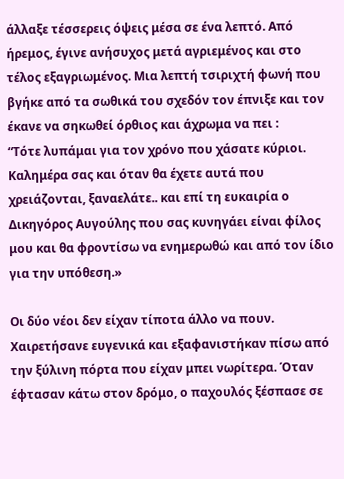άλλαξε τέσσερεις όψεις μέσα σε ένα λεπτό. Από ήρεμος, έγινε ανήσυχος μετά αγριεμένος και στο τέλος εξαγριωμένος. Μια λεπτή τσιριχτή φωνή που βγήκε από τα σωθικά του σχεδόν τον έπνιξε και τον έκανε να σηκωθεί όρθιος και άχρωμα να πει :
“Τότε λυπάμαι για τον χρόνο που χάσατε κύριοι. Καλημέρα σας και όταν θα έχετε αυτά που χρειάζονται, ξαναελάτε.. και επί τη ευκαιρία ο Δικηγόρος Αυγούλης που σας κυνηγάει είναι φίλος μου και θα φροντίσω να ενημερωθώ και από τον ίδιο για την υπόθεση.»

Οι δύο νέοι δεν είχαν τίποτα άλλο να πουν. Χαιρετήσανε ευγενικά και εξαφανιστήκαν πίσω από την ξύλινη πόρτα που είχαν μπει νωρίτερα. Όταν έφτασαν κάτω στον δρόμο, ο παχουλός ξέσπασε σε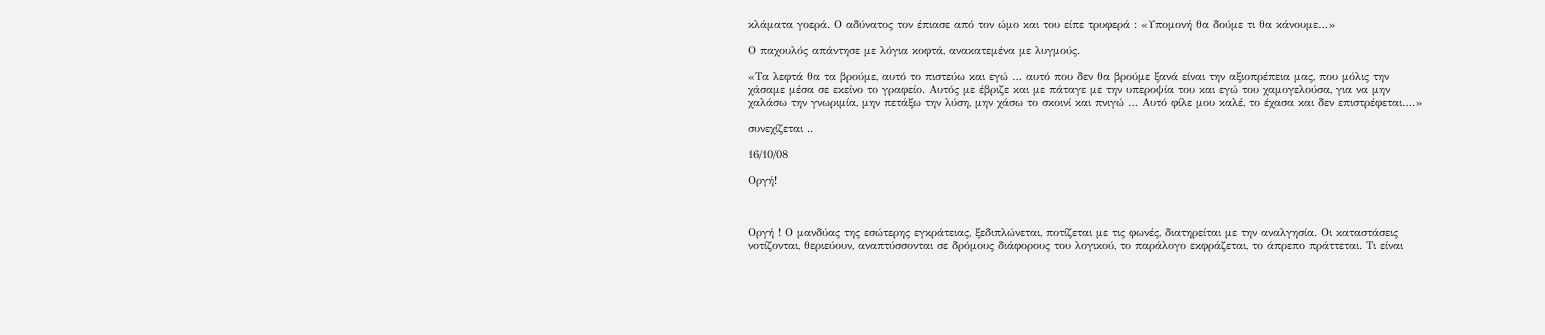κλάματα γοερά. Ο αδύνατος τον έπιασε από τον ώμο και του είπε τρυφερά : «Υπομονή θα δούμε τι θα κάνουμε…»

Ο παχουλός απάντησε με λόγια κοφτά, ανακατεμένα με λυγμούς.

«Τα λεφτά θα τα βρούμε, αυτό το πιστεύω και εγώ … αυτό που δεν θα βρούμε ξανά είναι την αξιοπρέπεια μας, που μόλις την χάσαμε μέσα σε εκείνο το γραφείο. Αυτός με έβριζε και με πάταγε με την υπεροψία του και εγώ του χαμογελούσα, για να μην χαλάσω την γνωριμία, μην πετάξω την λύση, μην χάσω το σκοινί και πνιγώ … Αυτό φίλε μου καλέ, το έχασα και δεν επιστρέφεται….»

συνεχίζεται ..

16/10/08

Οργή!



Οργή ! Ο μανδύας της εσώτερης εγκράτειας, ξεδιπλώνεται, ποτίζεται με τις φωνές, διατηρείται με την αναλγησία. Οι καταστάσεις νοτίζονται, θεριεύουν, αναπτύσσονται σε δρόμους διάφορους του λογικού, το παράλογο εκφράζεται, το άπρεπο πράττεται. Τι είναι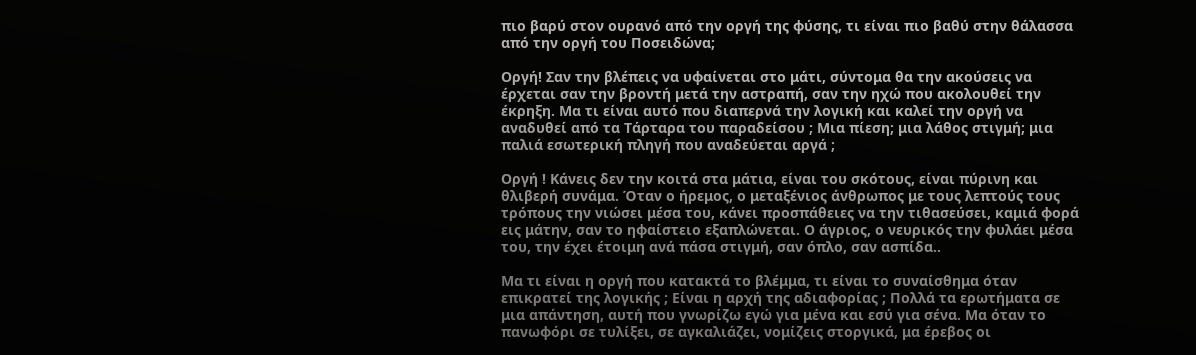πιο βαρύ στον ουρανό από την οργή της φύσης, τι είναι πιο βαθύ στην θάλασσα από την οργή του Ποσειδώνα;

Οργή! Σαν την βλέπεις να υφαίνεται στο μάτι, σύντομα θα την ακούσεις να έρχεται σαν την βροντή μετά την αστραπή, σαν την ηχώ που ακολουθεί την έκρηξη. Μα τι είναι αυτό που διαπερνά την λογική και καλεί την οργή να αναδυθεί από τα Τάρταρα του παραδείσου ; Μια πίεση; μια λάθος στιγμή; μια παλιά εσωτερική πληγή που αναδεύεται αργά ;

Οργή ! Κάνεις δεν την κοιτά στα μάτια, είναι του σκότους, είναι πύρινη και θλιβερή συνάμα. Όταν ο ήρεμος, ο μεταξένιος άνθρωπος με τους λεπτούς τους τρόπους την νιώσει μέσα του, κάνει προσπάθειες να την τιθασεύσει, καμιά φορά εις μάτην, σαν το ηφαίστειο εξαπλώνεται. Ο άγριος, ο νευρικός την φυλάει μέσα του, την έχει έτοιμη ανά πάσα στιγμή, σαν όπλο, σαν ασπίδα..

Μα τι είναι η οργή που κατακτά το βλέμμα, τι είναι το συναίσθημα όταν επικρατεί της λογικής ; Είναι η αρχή της αδιαφορίας ; Πολλά τα ερωτήματα σε μια απάντηση, αυτή που γνωρίζω εγώ για μένα και εσύ για σένα. Μα όταν το πανωφόρι σε τυλίξει, σε αγκαλιάζει, νομίζεις στοργικά, μα έρεβος οι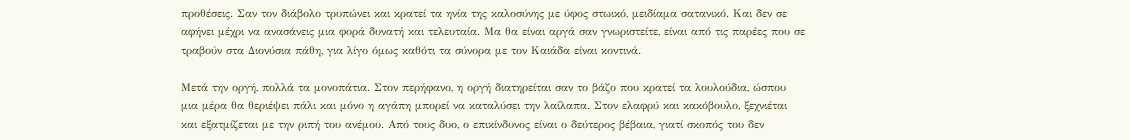προθέσεις. Σαν τον διάβολο τρυπώνει και κρατεί τα ηνία της καλοσύνης με ύφος στωικό, μειδίαμα σατανικό. Και δεν σε αφήνει μέχρι να ανασάνεις μια φορά δυνατή και τελευταία. Μα θα είναι αργά σαν γνωριστείτε, είναι από τις παρέες που σε τραβούν στα Διονύσια πάθη, για λίγο όμως καθότι τα σύνορα με τον Καιάδα είναι κοντινά.

Μετά την οργή, πολλά τα μονοπάτια. Στον περήφανο, η οργή διατηρείται σαν το βάζο που κρατεί τα λουλούδια, ώσπου μια μέρα θα θεριέψει πάλι και μόνο η αγάπη μπορεί να καταλύσει την λαίλαπα. Στον ελαφρύ και κακόβουλο, ξεχνιέται και εξατμίζεται με την ριπή του ανέμου. Από τους δυο, ο επικίνδυνος είναι ο δεύτερος βέβαια, γιατί σκοπός του δεν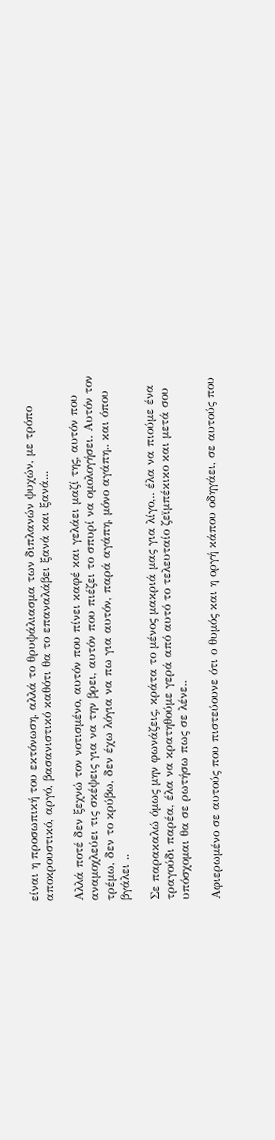είναι η προσωπική του εκτόνωση, αλλά το θρυψάλιασμα των διπλανών ψυχών, με τρόπο αποκρουστικό, αργό, βασανιστικό καθότι θα το επαναλάβει ξανά και ξανά...

Αλλά ποτέ δεν ξεχνώ τον νοτισμένο, αυτόν που πίνει καφέ και γελάει μαζί της, αυτόν που αναμοχλεύει τις σκέψεις για να την βρει, αυτόν που πιέζει το σπυρί να ομολογήσει. Αυτόν τον τρέμω, δεν το κρύβω, δεν έχω λόγια να πω για αυτόν, παρά αγάπη, μόνο αγάπη.. και όπου βγάλει ..

Σε παρακαλώ όμως μην φωνάζεις, κράτα το μένος μακριά μας για λίγο,.. έλα να πιούμε ένα τραγούδι παρέα, έλα να κρατηθούμε γερά από αυτό το τελευταίο ζεϊμπέκικο και μετά σου υπόσχομαι θα σε ρωτήσω πως σε λένε..

Αφιερωμένο σε αυτούς που πιστεύουνε ότι ο θυμός και η οργή κάπου οδηγάει, σε αυτούς που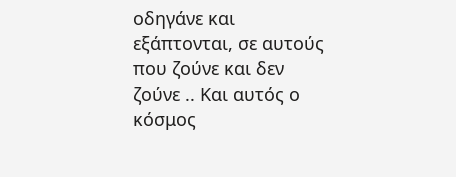οδηγάνε και εξάπτονται, σε αυτούς που ζούνε και δεν ζούνε .. Και αυτός ο κόσμος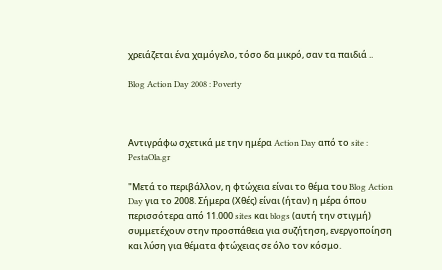χρειάζεται ένα χαμόγελο, τόσο δα μικρό, σαν τα παιδιά ..

Blog Action Day 2008 : Poverty



Αντιγράφω σχετικά με την ημέρα Action Day από το site : PestaOla.gr

"Μετά το περιβάλλον, η φτώχεια είναι το θέμα του Blog Action Day για το 2008. Σήμερα (Χθές) είναι (ήταν) η μέρα όπου περισσότερα από 11.000 sites και blogs (αυτή την στιγμή) συμμετέχουν στην προσπάθεια για συζήτηση, ενεργοποίηση και λύση για θέματα φτώχειας σε όλο τον κόσμο.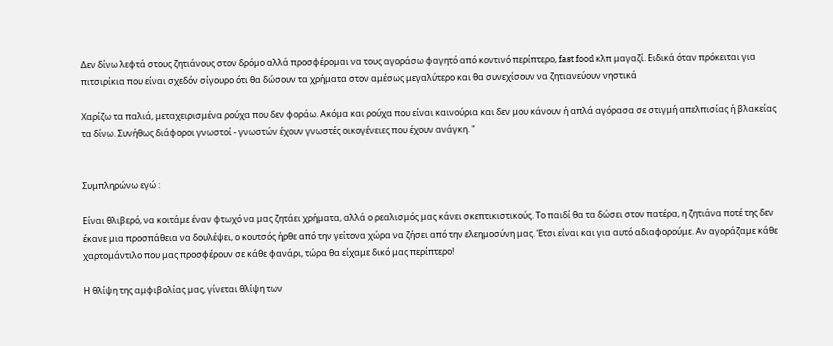Δεν δίνω λεφτά στους ζητιάνους στον δρόμο αλλά προσφέρομαι να τους αγοράσω φαγητό από κοντινό περίπτερο, fast food κλπ μαγαζί. Ειδικά όταν πρόκειται για πιτσιρίκια που είναι σχεδόν σίγουρο ότι θα δώσουν τα χρήματα στον αμέσως μεγαλύτερο και θα συνεχίσουν να ζητιανεύουν νηστικά

Χαρίζω τα παλιά, μεταχειρισμένα ρούχα που δεν φοράω. Ακόμα και ρούχα που είναι καινούρια και δεν μου κάνουν ή απλά αγόρασα σε στιγμή απελπισίας ή βλακείας τα δίνω. Συνήθως διάφοροι γνωστοί - γνωστών έχουν γνωστές οικογένειες που έχουν ανάγκη. "


Συμπληρώνω εγώ :

Είναι θλιβερό, να κοιτάμε έναν φτωχό να μας ζητάει χρήματα, αλλά ο ρεαλισμός μας κάνει σκεπτικιστικούς. Το παιδί θα τα δώσει στον πατέρα, η ζητιάνα ποτέ της δεν έκανε μια προσπάθεια να δουλέψει, ο κουτσός ήρθε από την γείτονα χώρα να ζήσει από την ελεημοσύνη μας. Έτσι είναι και για αυτό αδιαφορούμε. Αν αγοράζαμε κάθε χαρτομάντιλο που μας προσφέρουν σε κάθε φανάρι, τώρα θα είχαμε δικό μας περίπτερο!

Η θλίψη της αμφιβολίας μας, γίνεται θλίψη των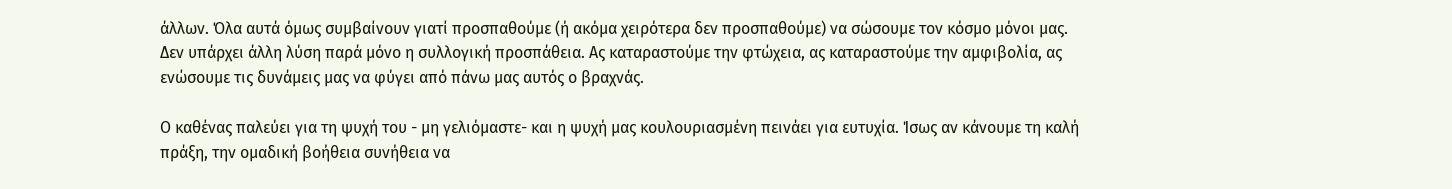άλλων. Όλα αυτά όμως συμβαίνουν γιατί προσπαθούμε (ή ακόμα χειρότερα δεν προσπαθούμε) να σώσουμε τον κόσμο μόνοι μας. Δεν υπάρχει άλλη λύση παρά μόνο η συλλογική προσπάθεια. Ας καταραστούμε την φτώχεια, ας καταραστούμε την αμφιβολία, ας ενώσουμε τις δυνάμεις μας να φύγει από πάνω μας αυτός ο βραχνάς.

Ο καθένας παλεύει για τη ψυχή του - μη γελιόμαστε- και η ψυχή μας κουλουριασμένη πεινάει για ευτυχία. Ίσως αν κάνουμε τη καλή πράξη, την ομαδική βοήθεια συνήθεια να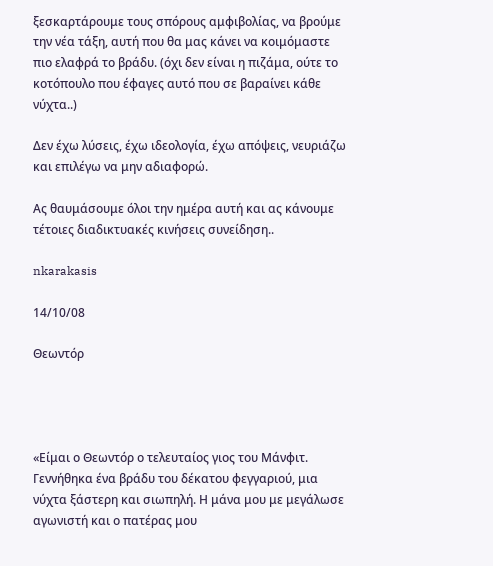ξεσκαρτάρουμε τους σπόρους αμφιβολίας, να βρούμε την νέα τάξη, αυτή που θα μας κάνει να κοιμόμαστε πιο ελαφρά το βράδυ. (όχι δεν είναι η πιζάμα, ούτε το κοτόπουλο που έφαγες αυτό που σε βαραίνει κάθε νύχτα..)

Δεν έχω λύσεις, έχω ιδεολογία, έχω απόψεις, νευριάζω και επιλέγω να μην αδιαφορώ.

Ας θαυμάσουμε όλοι την ημέρα αυτή και ας κάνουμε τέτοιες διαδικτυακές κινήσεις συνείδηση..

nkarakasis

14/10/08

Θεωντόρ




«Είμαι ο Θεωντόρ ο τελευταίος γιος του Μάνφιτ. Γεννήθηκα ένα βράδυ του δέκατου φεγγαριού, μια νύχτα ξάστερη και σιωπηλή. Η μάνα μου με μεγάλωσε αγωνιστή και ο πατέρας μου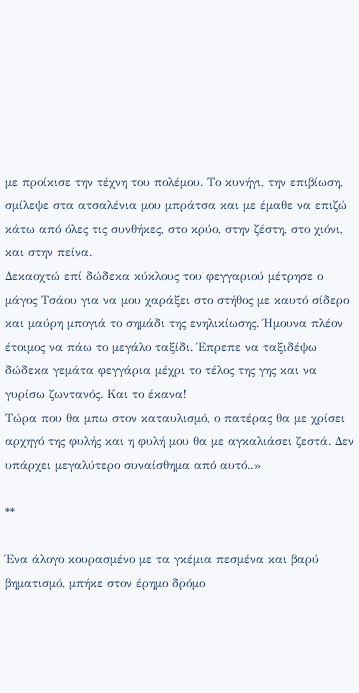με προίκισε την τέχνη του πολέμου. Το κυνήγι, την επιβίωση, σμίλεψε στα ατσαλένια μου μπράτσα και με έμαθε να επιζώ κάτω από όλες τις συνθήκες, στο κρύο, στην ζέστη, στο χιόνι, και στην πείνα.
Δεκαοχτώ επί δώδεκα κύκλους του φεγγαριού μέτρησε ο μάγος Τσάου για να μου χαράξει στο στήθος με καυτό σίδερο και μαύρη μπογιά το σημάδι της ενηλικίωσης. Ήμουνα πλέον έτοιμος να πάω το μεγάλο ταξίδι. Έπρεπε να ταξιδέψω δώδεκα γεμάτα φεγγάρια μέχρι το τέλος της γης και να γυρίσω ζωντανός. Και το έκανα!
Τώρα που θα μπω στον καταυλισμό, ο πατέρας θα με χρίσει αρχηγό της φυλής και η φυλή μου θα με αγκαλιάσει ζεστά. Δεν υπάρχει μεγαλύτερο συναίσθημα από αυτό..»

**

Ένα άλογο κουρασμένο με τα γκέμια πεσμένα και βαρύ βηματισμό, μπήκε στον έρημο δρόμο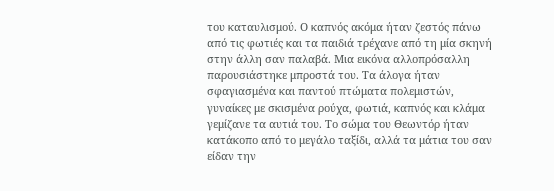του καταυλισμού. Ο καπνός ακόμα ήταν ζεστός πάνω από τις φωτιές και τα παιδιά τρέχανε από τη μία σκηνή στην άλλη σαν παλαβά. Μια εικόνα αλλοπρόσαλλη παρουσιάστηκε μπροστά του. Τα άλογα ήταν σφαγιασμένα και παντού πτώματα πολεμιστών, γυναίκες με σκισμένα ρούχα, φωτιά, καπνός και κλάμα γεμίζανε τα αυτιά του. Το σώμα του Θεωντόρ ήταν κατάκοπο από το μεγάλο ταξίδι, αλλά τα μάτια του σαν είδαν την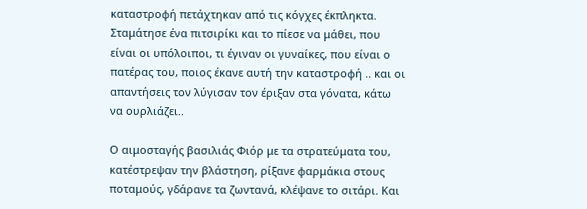καταστροφή πετάχτηκαν από τις κόγχες έκπληκτα. Σταμάτησε ένα πιτσιρίκι και το πίεσε να μάθει, που είναι οι υπόλοιποι, τι έγιναν οι γυναίκες, που είναι ο πατέρας του, ποιος έκανε αυτή την καταστροφή .. και οι απαντήσεις τον λύγισαν τον έριξαν στα γόνατα, κάτω να ουρλιάζει..

Ο αιμοσταγής βασιλιάς Φιόρ με τα στρατεύματα του, κατέστρεψαν την βλάστηση, ρίξανε φαρμάκια στους ποταμούς, γδάρανε τα ζωντανά, κλέψανε το σιτάρι. Και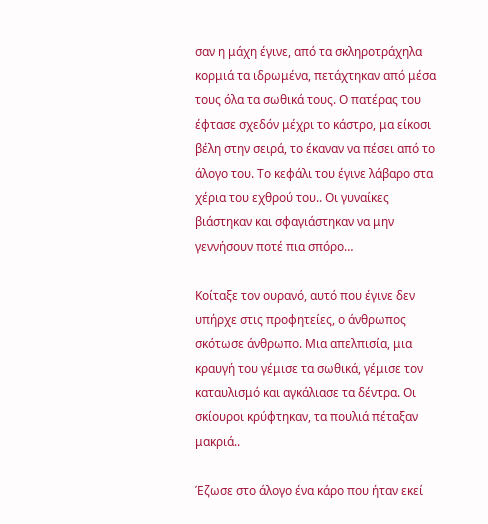σαν η μάχη έγινε, από τα σκληροτράχηλα κορμιά τα ιδρωμένα, πετάχτηκαν από μέσα τους όλα τα σωθικά τους. Ο πατέρας του έφτασε σχεδόν μέχρι το κάστρο, μα είκοσι βέλη στην σειρά, το έκαναν να πέσει από το άλογο του. Το κεφάλι του έγινε λάβαρο στα χέρια του εχθρού του.. Οι γυναίκες βιάστηκαν και σφαγιάστηκαν να μην γεννήσουν ποτέ πια σπόρο…

Κοίταξε τον ουρανό, αυτό που έγινε δεν υπήρχε στις προφητείες, ο άνθρωπος σκότωσε άνθρωπο. Μια απελπισία, μια κραυγή του γέμισε τα σωθικά, γέμισε τον καταυλισμό και αγκάλιασε τα δέντρα. Οι σκίουροι κρύφτηκαν, τα πουλιά πέταξαν μακριά..

Έζωσε στο άλογο ένα κάρο που ήταν εκεί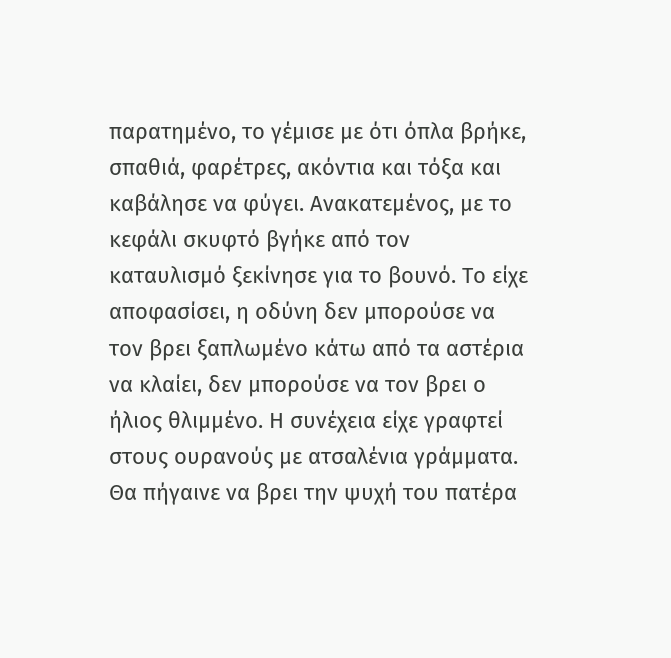παρατημένο, το γέμισε με ότι όπλα βρήκε, σπαθιά, φαρέτρες, ακόντια και τόξα και καβάλησε να φύγει. Ανακατεμένος, με το κεφάλι σκυφτό βγήκε από τον καταυλισμό ξεκίνησε για το βουνό. Το είχε αποφασίσει, η οδύνη δεν μπορούσε να τον βρει ξαπλωμένο κάτω από τα αστέρια να κλαίει, δεν μπορούσε να τον βρει ο ήλιος θλιμμένο. Η συνέχεια είχε γραφτεί στους ουρανούς με ατσαλένια γράμματα. Θα πήγαινε να βρει την ψυχή του πατέρα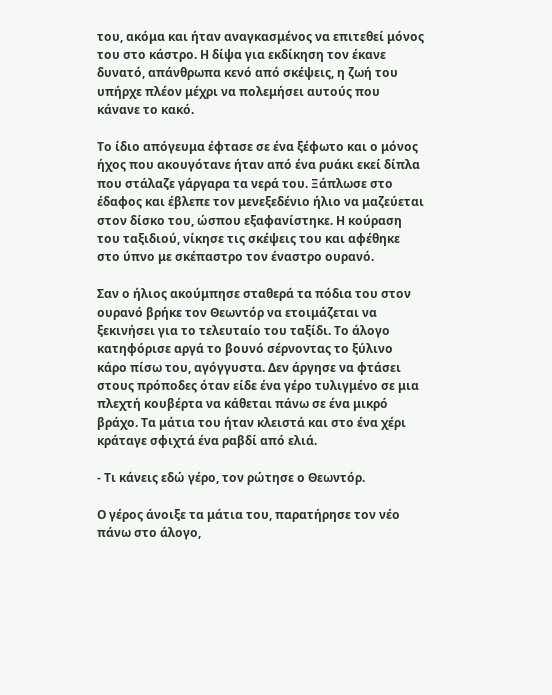του, ακόμα και ήταν αναγκασμένος να επιτεθεί μόνος του στο κάστρο. Η δίψα για εκδίκηση τον έκανε δυνατό, απάνθρωπα κενό από σκέψεις, η ζωή του υπήρχε πλέον μέχρι να πολεμήσει αυτούς που κάνανε το κακό.

Το ίδιο απόγευμα έφτασε σε ένα ξέφωτο και ο μόνος ήχος που ακουγότανε ήταν από ένα ρυάκι εκεί δίπλα που στάλαζε γάργαρα τα νερά του. Ξάπλωσε στο έδαφος και έβλεπε τον μενεξεδένιο ήλιο να μαζεύεται στον δίσκο του, ώσπου εξαφανίστηκε. Η κούραση του ταξιδιού, νίκησε τις σκέψεις του και αφέθηκε στο ύπνο με σκέπαστρο τον έναστρο ουρανό.

Σαν ο ήλιος ακούμπησε σταθερά τα πόδια του στον ουρανό βρήκε τον Θεωντόρ να ετοιμάζεται να ξεκινήσει για το τελευταίο του ταξίδι. Το άλογο κατηφόρισε αργά το βουνό σέρνοντας το ξύλινο κάρο πίσω του, αγόγγυστα. Δεν άργησε να φτάσει στους πρόποδες όταν είδε ένα γέρο τυλιγμένο σε μια πλεχτή κουβέρτα να κάθεται πάνω σε ένα μικρό βράχο. Τα μάτια του ήταν κλειστά και στο ένα χέρι κράταγε σφιχτά ένα ραβδί από ελιά.

- Τι κάνεις εδώ γέρο, τον ρώτησε ο Θεωντόρ.

Ο γέρος άνοιξε τα μάτια του, παρατήρησε τον νέο πάνω στο άλογο,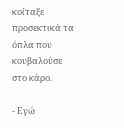κοίταξε προσεκτικά τα όπλα που κουβαλούσε στο κάρο.

- Εγώ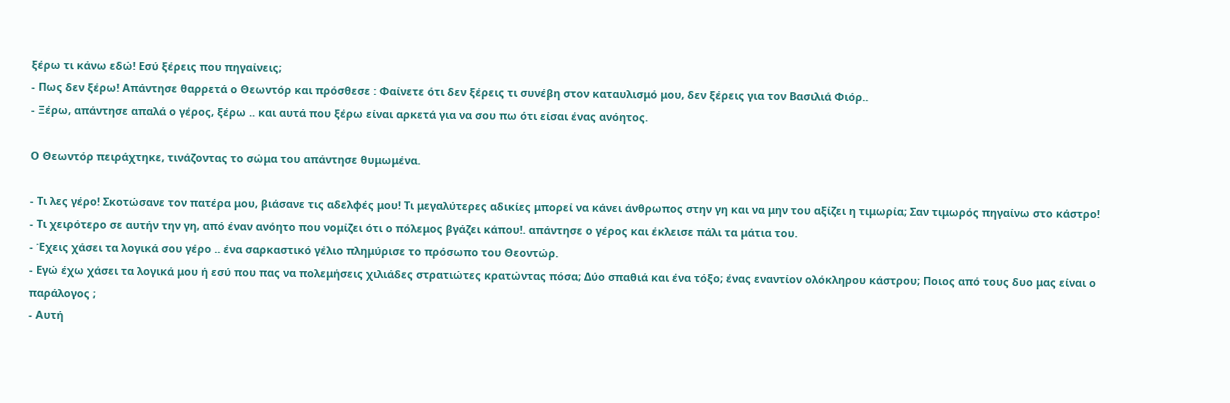ξέρω τι κάνω εδώ! Εσύ ξέρεις που πηγαίνεις;
- Πως δεν ξέρω! Απάντησε θαρρετά ο Θεωντόρ και πρόσθεσε : Φαίνετε ότι δεν ξέρεις τι συνέβη στον καταυλισμό μου, δεν ξέρεις για τον Βασιλιά Φιόρ..
- Ξέρω, απάντησε απαλά ο γέρος, ξέρω .. και αυτά που ξέρω είναι αρκετά για να σου πω ότι είσαι ένας ανόητος.

Ο Θεωντόρ πειράχτηκε, τινάζοντας το σώμα του απάντησε θυμωμένα.

- Τι λες γέρο! Σκοτώσανε τον πατέρα μου, βιάσανε τις αδελφές μου! Τι μεγαλύτερες αδικίες μπορεί να κάνει άνθρωπος στην γη και να μην του αξίζει η τιμωρία; Σαν τιμωρός πηγαίνω στο κάστρο!
- Τι χειρότερο σε αυτήν την γη, από έναν ανόητο που νομίζει ότι ο πόλεμος βγάζει κάπου!. απάντησε ο γέρος και έκλεισε πάλι τα μάτια του.
- Έχεις χάσει τα λογικά σου γέρο .. ένα σαρκαστικό γέλιο πλημύρισε το πρόσωπο του Θεοντώρ.
- Εγώ έχω χάσει τα λογικά μου ή εσύ που πας να πολεμήσεις χιλιάδες στρατιώτες κρατώντας πόσα; Δύο σπαθιά και ένα τόξο; ένας εναντίον ολόκληρου κάστρου; Ποιος από τους δυο μας είναι ο παράλογος ;
- Αυτή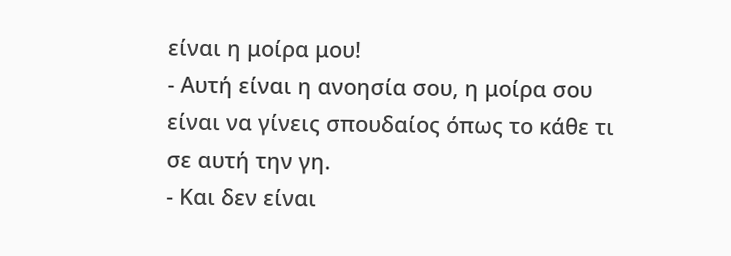είναι η μοίρα μου!
- Αυτή είναι η ανοησία σου, η μοίρα σου είναι να γίνεις σπουδαίος όπως το κάθε τι σε αυτή την γη.
- Και δεν είναι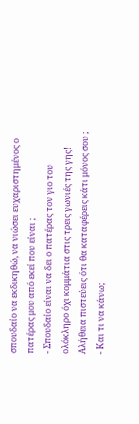σπουδαίο να εκδικηθώ, να νιώσει ευχαριστημένος ο πατέρας μου από εκεί που είναι ;
- Σπουδαίο είναι να δει ο πατέρας τον γιο του ολόκληρο όχι κομμάτια στις τρεις γωνιές της γης! Αλήθεια πιστεύεις ότι θα καταφέρεις κάτι μόνος σου ;
- Και τι να κάνω;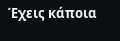Έχεις κάποια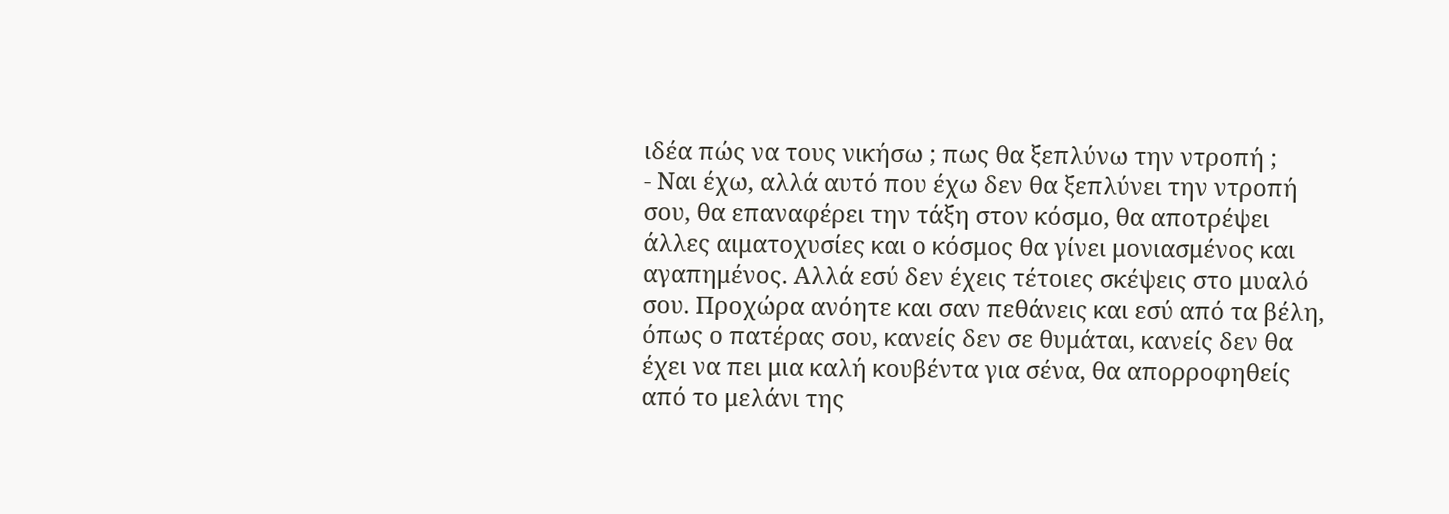ιδέα πώς να τους νικήσω ; πως θα ξεπλύνω την ντροπή ;
- Ναι έχω, αλλά αυτό που έχω δεν θα ξεπλύνει την ντροπή σου, θα επαναφέρει την τάξη στον κόσμο, θα αποτρέψει άλλες αιματοχυσίες και ο κόσμος θα γίνει μονιασμένος και αγαπημένος. Αλλά εσύ δεν έχεις τέτοιες σκέψεις στο μυαλό σου. Προχώρα ανόητε και σαν πεθάνεις και εσύ από τα βέλη, όπως ο πατέρας σου, κανείς δεν σε θυμάται, κανείς δεν θα έχει να πει μια καλή κουβέντα για σένα, θα απορροφηθείς από το μελάνι της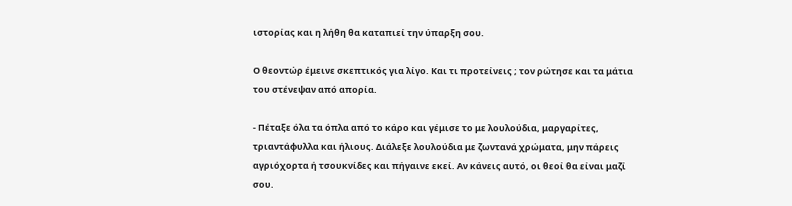ιστορίας και η λήθη θα καταπιεί την ύπαρξη σου.

Ο θεοντώρ έμεινε σκεπτικός για λίγο. Και τι προτείνεις ; τον ρώτησε και τα μάτια του στένεψαν από απορία.

- Πέταξε όλα τα όπλα από το κάρο και γέμισε το με λουλούδια, μαργαρίτες, τριαντάφυλλα και ήλιους. Διάλεξε λουλούδια με ζωντανά χρώματα, μην πάρεις αγριόχορτα ή τσουκνίδες και πήγαινε εκεί. Αν κάνεις αυτό, οι θεοί θα είναι μαζί σου.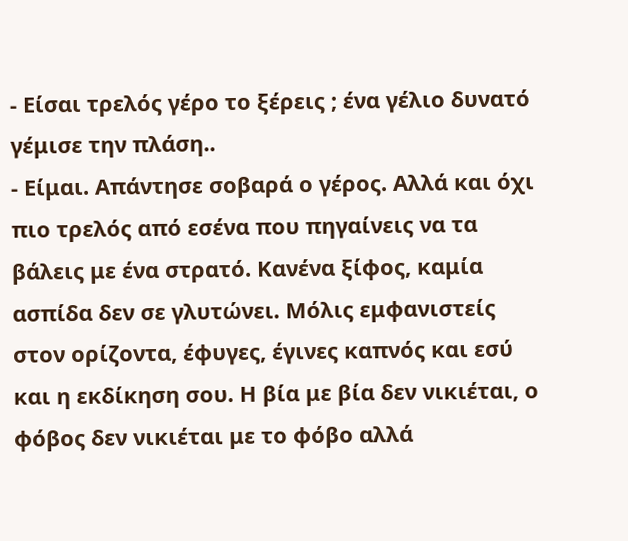- Είσαι τρελός γέρο το ξέρεις ; ένα γέλιο δυνατό γέμισε την πλάση..
- Είμαι. Απάντησε σοβαρά ο γέρος. Αλλά και όχι πιο τρελός από εσένα που πηγαίνεις να τα βάλεις με ένα στρατό. Κανένα ξίφος, καμία ασπίδα δεν σε γλυτώνει. Μόλις εμφανιστείς στον ορίζοντα, έφυγες, έγινες καπνός και εσύ και η εκδίκηση σου. Η βία με βία δεν νικιέται, ο φόβος δεν νικιέται με το φόβο αλλά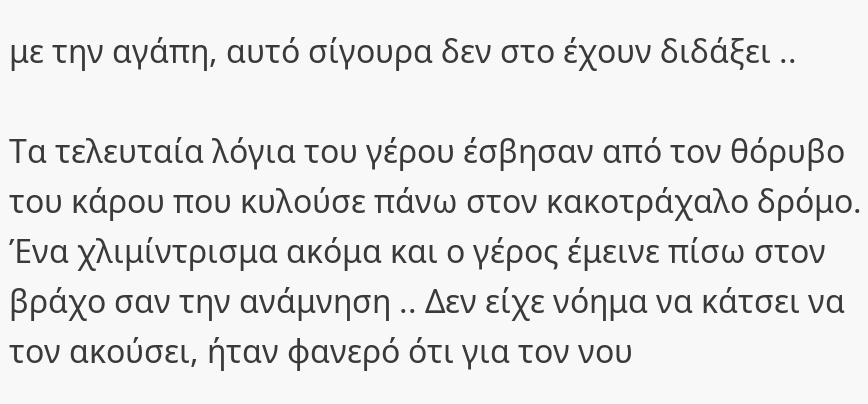με την αγάπη, αυτό σίγουρα δεν στο έχουν διδάξει ..

Τα τελευταία λόγια του γέρου έσβησαν από τον θόρυβο του κάρου που κυλούσε πάνω στον κακοτράχαλο δρόμο. Ένα χλιμίντρισμα ακόμα και ο γέρος έμεινε πίσω στον βράχο σαν την ανάμνηση .. Δεν είχε νόημα να κάτσει να τον ακούσει, ήταν φανερό ότι για τον νου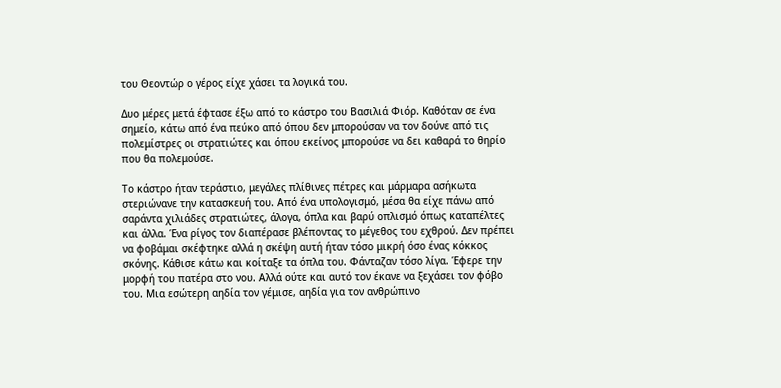του Θεοντώρ ο γέρος είχε χάσει τα λογικά του.

Δυο μέρες μετά έφτασε έξω από το κάστρο του Βασιλιά Φιόρ. Καθόταν σε ένα σημείο, κάτω από ένα πεύκο από όπου δεν μπορούσαν να τον δούνε από τις πολεμίστρες οι στρατιώτες και όπου εκείνος μπορούσε να δει καθαρά το θηρίο που θα πολεμούσε.

Το κάστρο ήταν τεράστιο, μεγάλες πλίθινες πέτρες και μάρμαρα ασήκωτα στεριώνανε την κατασκευή του. Από ένα υπολογισμό, μέσα θα είχε πάνω από σαράντα χιλιάδες στρατιώτες, άλογα, όπλα και βαρύ οπλισμό όπως καταπέλτες και άλλα. Ένα ρίγος τον διαπέρασε βλέποντας το μέγεθος του εχθρού. Δεν πρέπει να φοβάμαι σκέφτηκε αλλά η σκέψη αυτή ήταν τόσο μικρή όσο ένας κόκκος σκόνης. Κάθισε κάτω και κοίταξε τα όπλα του. Φάνταζαν τόσο λίγα. Έφερε την μορφή του πατέρα στο νου. Αλλά ούτε και αυτό τον έκανε να ξεχάσει τον φόβο του. Μια εσώτερη αηδία τον γέμισε, αηδία για τον ανθρώπινο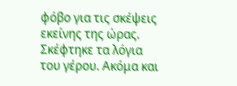φόβο για τις σκέψεις εκείνης της ώρας. Σκέφτηκε τα λόγια του γέρου. Ακόμα και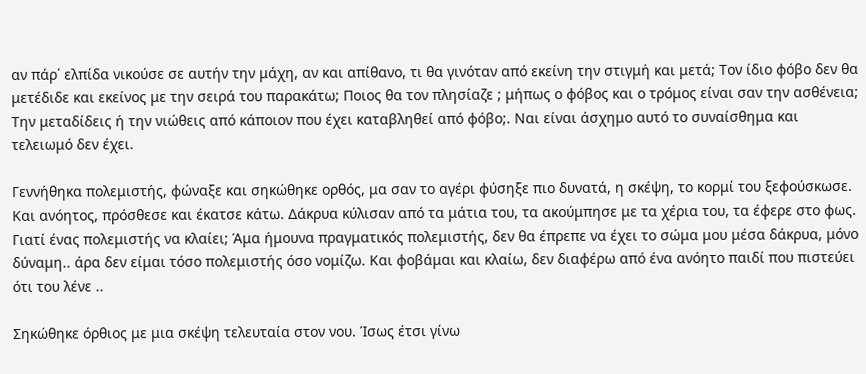αν πάρ΄ ελπίδα νικούσε σε αυτήν την μάχη, αν και απίθανο, τι θα γινόταν από εκείνη την στιγμή και μετά; Τον ίδιο φόβο δεν θα μετέδιδε και εκείνος με την σειρά του παρακάτω; Ποιος θα τον πλησίαζε ; μήπως ο φόβος και ο τρόμος είναι σαν την ασθένεια; Την μεταδίδεις ή την νιώθεις από κάποιον που έχει καταβληθεί από φόβο;. Ναι είναι άσχημο αυτό το συναίσθημα και τελειωμό δεν έχει.

Γεννήθηκα πολεμιστής, φώναξε και σηκώθηκε ορθός, μα σαν το αγέρι φύσηξε πιο δυνατά, η σκέψη, το κορμί του ξεφούσκωσε. Και ανόητος, πρόσθεσε και έκατσε κάτω. Δάκρυα κύλισαν από τα μάτια του, τα ακούμπησε με τα χέρια του, τα έφερε στο φως. Γιατί ένας πολεμιστής να κλαίει; Άμα ήμουνα πραγματικός πολεμιστής, δεν θα έπρεπε να έχει το σώμα μου μέσα δάκρυα, μόνο δύναμη.. άρα δεν είμαι τόσο πολεμιστής όσο νομίζω. Και φοβάμαι και κλαίω, δεν διαφέρω από ένα ανόητο παιδί που πιστεύει ότι του λένε ..

Σηκώθηκε όρθιος με μια σκέψη τελευταία στον νου. Ίσως έτσι γίνω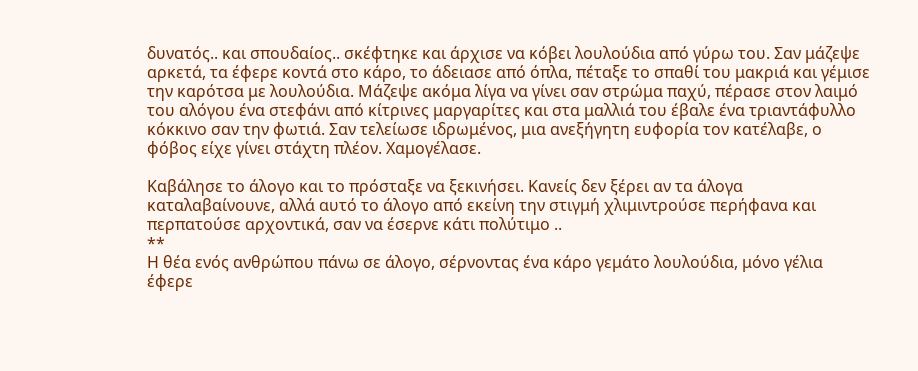δυνατός.. και σπουδαίος.. σκέφτηκε και άρχισε να κόβει λουλούδια από γύρω του. Σαν μάζεψε αρκετά, τα έφερε κοντά στο κάρο, το άδειασε από όπλα, πέταξε το σπαθί του μακριά και γέμισε την καρότσα με λουλούδια. Μάζεψε ακόμα λίγα να γίνει σαν στρώμα παχύ, πέρασε στον λαιμό του αλόγου ένα στεφάνι από κίτρινες μαργαρίτες και στα μαλλιά του έβαλε ένα τριαντάφυλλο κόκκινο σαν την φωτιά. Σαν τελείωσε ιδρωμένος, μια ανεξήγητη ευφορία τον κατέλαβε, ο φόβος είχε γίνει στάχτη πλέον. Χαμογέλασε.

Καβάλησε το άλογο και το πρόσταξε να ξεκινήσει. Κανείς δεν ξέρει αν τα άλογα καταλαβαίνουνε, αλλά αυτό το άλογο από εκείνη την στιγμή χλιμιντρούσε περήφανα και περπατούσε αρχοντικά, σαν να έσερνε κάτι πολύτιμο ..
**
Η θέα ενός ανθρώπου πάνω σε άλογο, σέρνοντας ένα κάρο γεμάτο λουλούδια, μόνο γέλια έφερε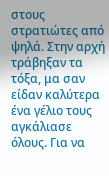στους στρατιώτες από ψηλά. Στην αρχή τράβηξαν τα τόξα, μα σαν είδαν καλύτερα ένα γέλιο τους αγκάλιασε όλους. Για να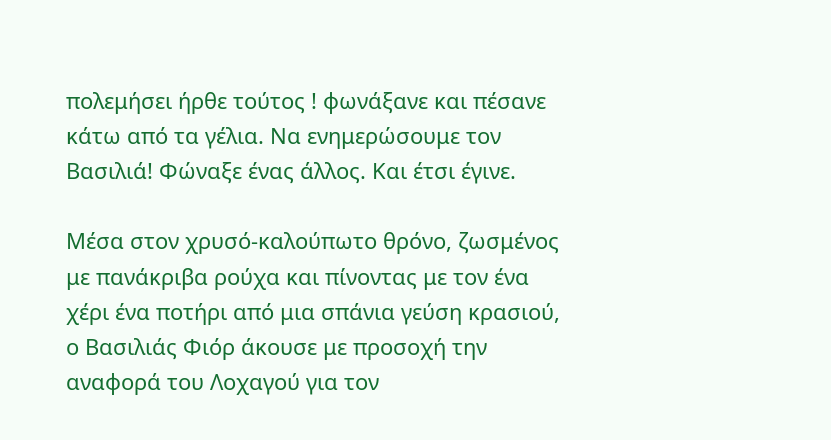πολεμήσει ήρθε τούτος ! φωνάξανε και πέσανε κάτω από τα γέλια. Να ενημερώσουμε τον Βασιλιά! Φώναξε ένας άλλος. Και έτσι έγινε.

Μέσα στον χρυσό-καλούπωτο θρόνο, ζωσμένος με πανάκριβα ρούχα και πίνοντας με τον ένα χέρι ένα ποτήρι από μια σπάνια γεύση κρασιού, ο Βασιλιάς Φιόρ άκουσε με προσοχή την αναφορά του Λοχαγού για τον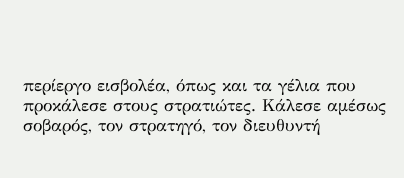περίεργο εισβολέα, όπως και τα γέλια που προκάλεσε στους στρατιώτες. Κάλεσε αμέσως σοβαρός, τον στρατηγό, τον διευθυντή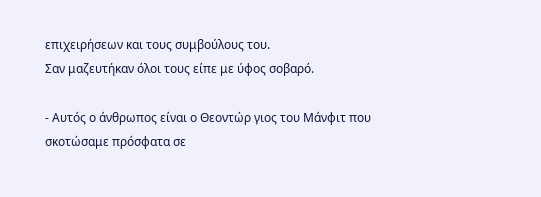επιχειρήσεων και τους συμβούλους του.
Σαν μαζευτήκαν όλοι τους είπε με ύφος σοβαρό.

- Αυτός ο άνθρωπος είναι ο Θεοντώρ γιος του Μάνφιτ που σκοτώσαμε πρόσφατα σε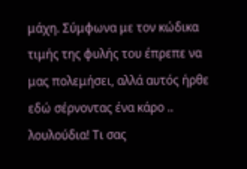μάχη. Σύμφωνα με τον κώδικα τιμής της φυλής του έπρεπε να μας πολεμήσει, αλλά αυτός ήρθε εδώ σέρνοντας ένα κάρο .. λουλούδια! Τι σας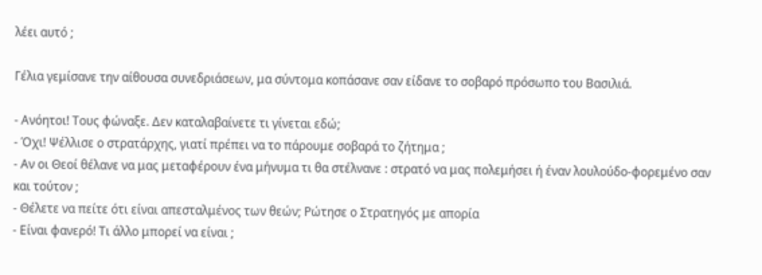λέει αυτό ;

Γέλια γεμίσανε την αίθουσα συνεδριάσεων, μα σύντομα κοπάσανε σαν είδανε το σοβαρό πρόσωπο του Βασιλιά.

- Ανόητοι! Τους φώναξε. Δεν καταλαβαίνετε τι γίνεται εδώ;
- Όχι! Ψέλλισε ο στρατάρχης, γιατί πρέπει να το πάρουμε σοβαρά το ζήτημα ;
- Αν οι Θεοί θέλανε να μας μεταφέρουν ένα μήνυμα τι θα στέλνανε : στρατό να μας πολεμήσει ή έναν λουλούδο-φορεμένο σαν και τούτον ;
- Θέλετε να πείτε ότι είναι απεσταλμένος των θεών; Ρώτησε ο Στρατηγός με απορία
- Είναι φανερό! Τι άλλο μπορεί να είναι ;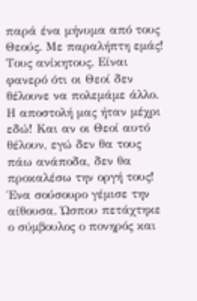παρά ένα μήνυμα από τους Θεούς. Με παραλήπτη εμάς! Τους ανίκητους. Είναι φανερό ότι οι Θεοί δεν θέλουνε να πολεμάμε άλλο. Η αποστολή μας ήταν μέχρι εδώ! Και αν οι Θεοί αυτό θέλουν, εγώ δεν θα τους πάω ανάποδα, δεν θα προκαλέσω την οργή τους!
Ένα σούσουρο γέμισε την αίθουσα. Ώσπου πετάχτηκε ο σύμβουλος ο πονηρός και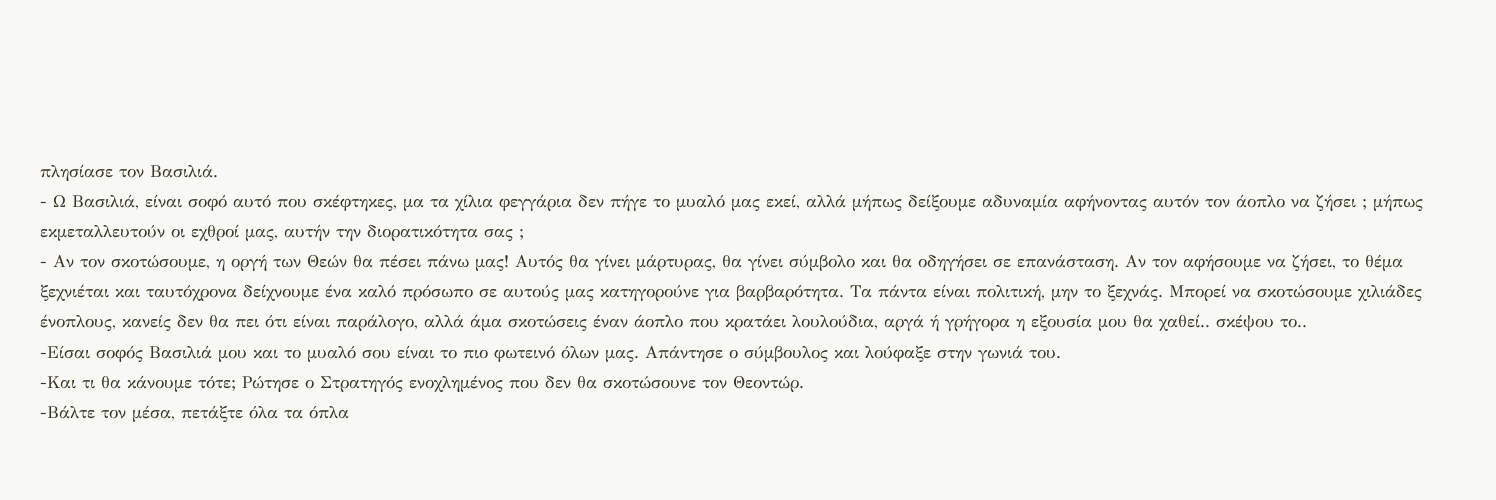πλησίασε τον Βασιλιά.
- Ω Βασιλιά, είναι σοφό αυτό που σκέφτηκες, μα τα χίλια φεγγάρια δεν πήγε το μυαλό μας εκεί, αλλά μήπως δείξουμε αδυναμία αφήνοντας αυτόν τον άοπλο να ζήσει ; μήπως εκμεταλλευτούν οι εχθροί μας, αυτήν την διορατικότητα σας ;
- Αν τον σκοτώσουμε, η οργή των Θεών θα πέσει πάνω μας! Αυτός θα γίνει μάρτυρας, θα γίνει σύμβολο και θα οδηγήσει σε επανάσταση. Αν τον αφήσουμε να ζήσει, το θέμα ξεχνιέται και ταυτόχρονα δείχνουμε ένα καλό πρόσωπο σε αυτούς μας κατηγορούνε για βαρβαρότητα. Τα πάντα είναι πολιτική, μην το ξεχνάς. Μπορεί να σκοτώσουμε χιλιάδες ένοπλους, κανείς δεν θα πει ότι είναι παράλογο, αλλά άμα σκοτώσεις έναν άοπλο που κρατάει λουλούδια, αργά ή γρήγορα η εξουσία μου θα χαθεί.. σκέψου το..
-Είσαι σοφός Βασιλιά μου και το μυαλό σου είναι το πιο φωτεινό όλων μας. Απάντησε ο σύμβουλος και λούφαξε στην γωνιά του.
-Και τι θα κάνουμε τότε; Ρώτησε ο Στρατηγός ενοχλημένος που δεν θα σκοτώσουνε τον Θεοντώρ.
-Βάλτε τον μέσα, πετάξτε όλα τα όπλα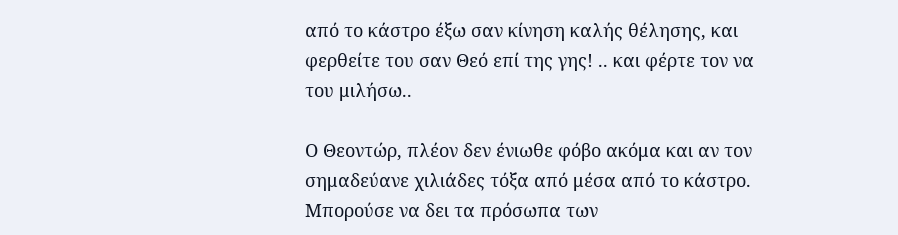από το κάστρο έξω σαν κίνηση καλής θέλησης, και φερθείτε του σαν Θεό επί της γης! .. και φέρτε τον να του μιλήσω..

Ο Θεοντώρ, πλέον δεν ένιωθε φόβο ακόμα και αν τον σημαδεύανε χιλιάδες τόξα από μέσα από το κάστρο. Μπορούσε να δει τα πρόσωπα των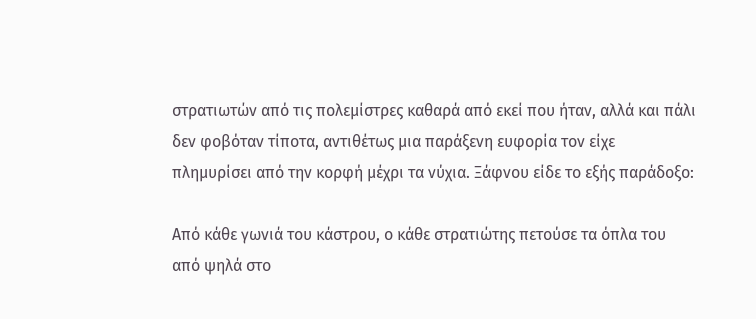στρατιωτών από τις πολεμίστρες καθαρά από εκεί που ήταν, αλλά και πάλι δεν φοβόταν τίποτα, αντιθέτως μια παράξενη ευφορία τον είχε πλημυρίσει από την κορφή μέχρι τα νύχια. Ξάφνου είδε το εξής παράδοξο:

Από κάθε γωνιά του κάστρου, ο κάθε στρατιώτης πετούσε τα όπλα του από ψηλά στο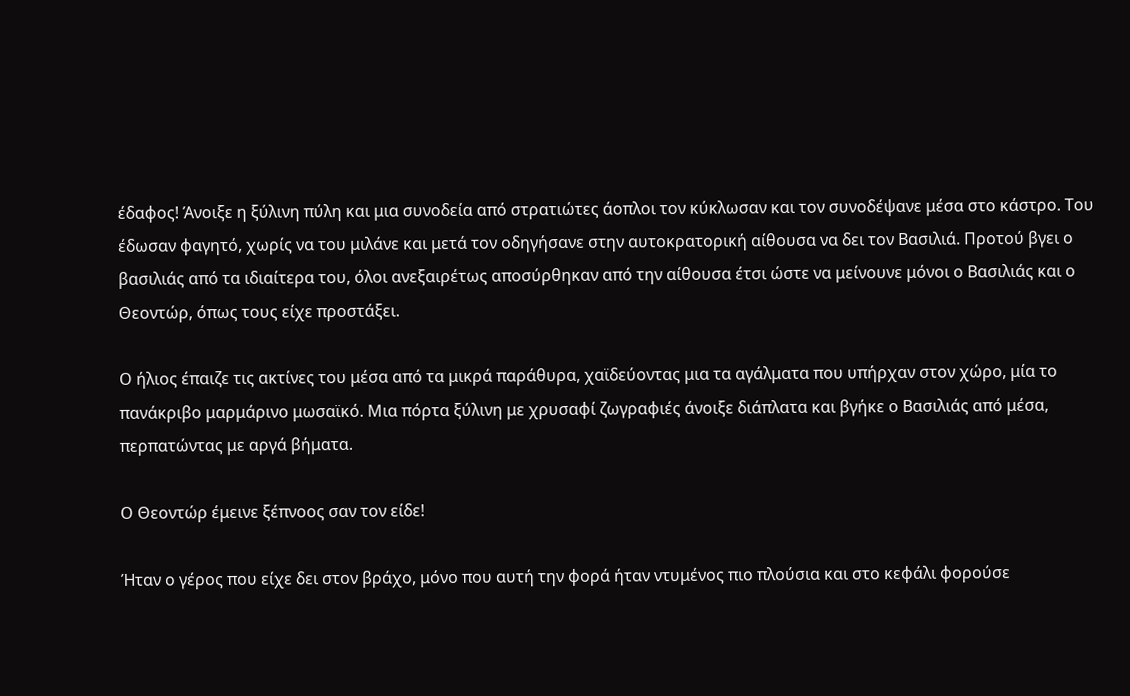έδαφος! Άνοιξε η ξύλινη πύλη και μια συνοδεία από στρατιώτες άοπλοι τον κύκλωσαν και τον συνοδέψανε μέσα στο κάστρο. Του έδωσαν φαγητό, χωρίς να του μιλάνε και μετά τον οδηγήσανε στην αυτοκρατορική αίθουσα να δει τον Βασιλιά. Προτού βγει ο βασιλιάς από τα ιδιαίτερα του, όλοι ανεξαιρέτως αποσύρθηκαν από την αίθουσα έτσι ώστε να μείνουνε μόνοι ο Βασιλιάς και ο Θεοντώρ, όπως τους είχε προστάξει.

Ο ήλιος έπαιζε τις ακτίνες του μέσα από τα μικρά παράθυρα, χαϊδεύοντας μια τα αγάλματα που υπήρχαν στον χώρο, μία το πανάκριβο μαρμάρινο μωσαϊκό. Μια πόρτα ξύλινη με χρυσαφί ζωγραφιές άνοιξε διάπλατα και βγήκε ο Βασιλιάς από μέσα, περπατώντας με αργά βήματα.

Ο Θεοντώρ έμεινε ξέπνοος σαν τον είδε!

Ήταν ο γέρος που είχε δει στον βράχο, μόνο που αυτή την φορά ήταν ντυμένος πιο πλούσια και στο κεφάλι φορούσε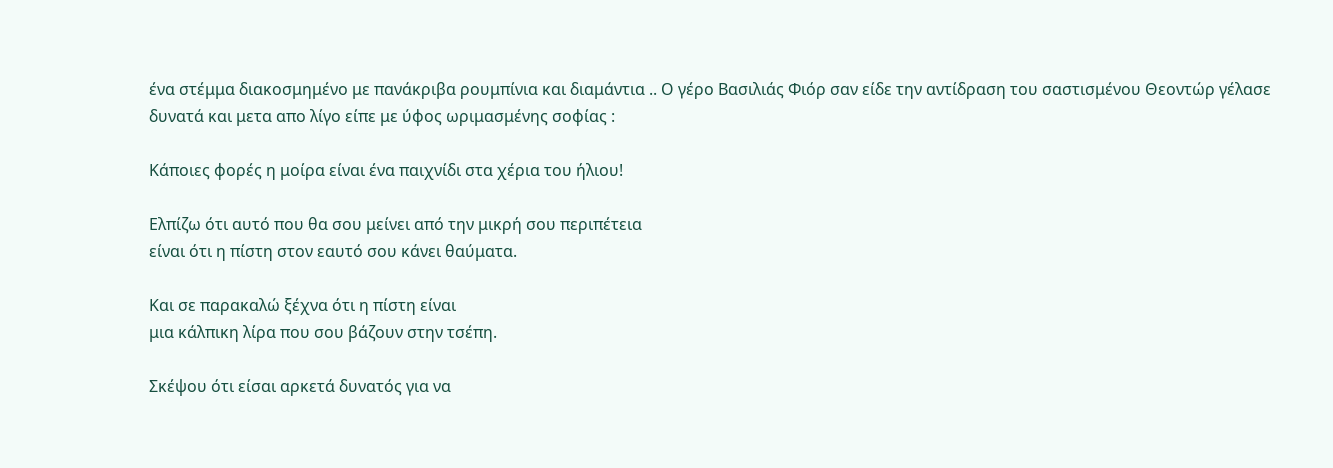ένα στέμμα διακοσμημένο με πανάκριβα ρουμπίνια και διαμάντια .. Ο γέρο Βασιλιάς Φιόρ σαν είδε την αντίδραση του σαστισμένου Θεοντώρ γέλασε δυνατά και μετα απο λίγο είπε με ύφος ωριμασμένης σοφίας :

Κάποιες φορές η μοίρα είναι ένα παιχνίδι στα χέρια του ήλιου!

Ελπίζω ότι αυτό που θα σου μείνει από την μικρή σου περιπέτεια
είναι ότι η πίστη στον εαυτό σου κάνει θαύματα.

Και σε παρακαλώ ξέχνα ότι η πίστη είναι
μια κάλπικη λίρα που σου βάζουν στην τσέπη.

Σκέψου ότι είσαι αρκετά δυνατός για να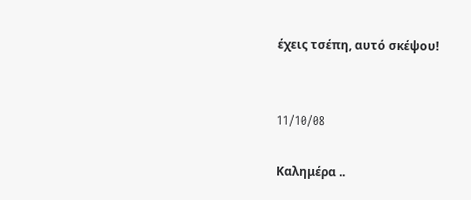έχεις τσέπη, αυτό σκέψου!


11/10/08

Καλημέρα ..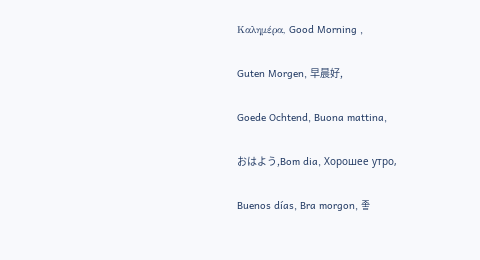Καλημέρα, Good Morning ,

Guten Morgen, 早晨好,

Goede Ochtend, Buona mattina,

おはよう,Bom dia, Хорошее утро,

Buenos días, Bra morgon, 좋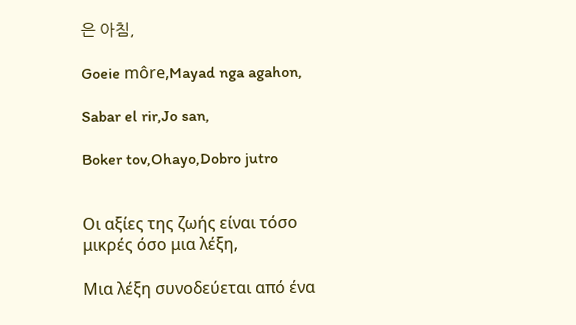은 아침,

Goeie môre,Mayad nga agahon,

Sabar el rir,Jo san,

Boker tov,Ohayo,Dobro jutro


Οι αξίες της ζωής είναι τόσο μικρές όσο μια λέξη,

Μια λέξη συνοδεύεται από ένα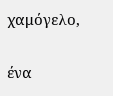χαμόγελο,

ένα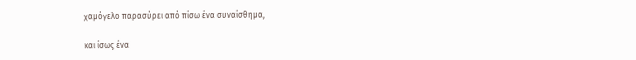χαμόγελο παρασύρει από πίσω ένα συναίσθημα,

και ίσως ένα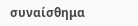συναίσθημα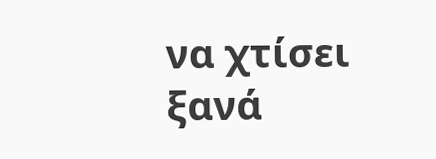να χτίσει ξανά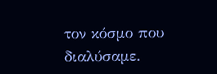τον κόσμο που διαλύσαμε.